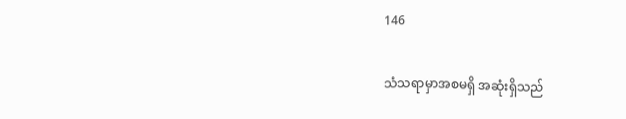146

သံသရာမှာအစမရှိ အဆုံးရှိသည်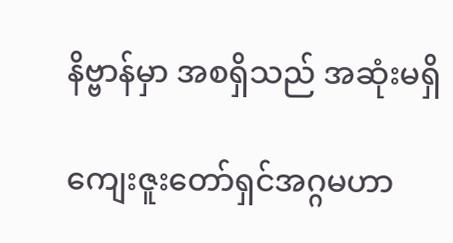နိဗ္ဗာန်မှာ အစရှိသည် အဆုံးမရှိ

ကျေးဇူးတော်ရှင်အဂ္ဂမဟာ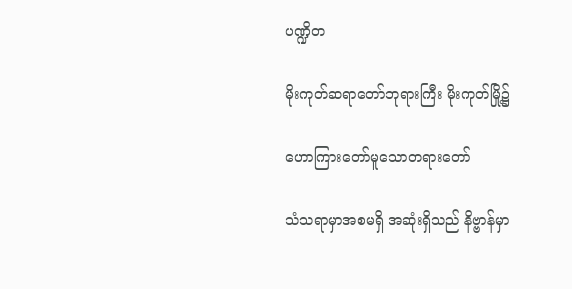ပဏ္ဍိတ

မိုးကုတ်ဆရာတော်ဘုရားကြီး မိုးကုတ်မြို့၌

ဟောကြားတော်မူသောတရားတော်

သံသရာမှာအစမရှိ အဆုံးရှိသည် နိဗ္ဗာန်မှာ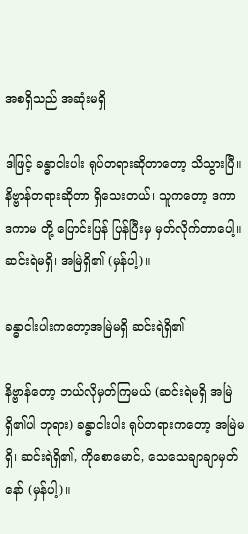အစရှိသည် အဆုံးမရှိ

ဒါဖြင့် ခန္ဓာငါးပါး ရုပ်တရားဆိုတာတော့ သိသွားပြီ။ နိဗ္ဗာန်တရားဆိုတာ ရှိသေးတယ်၊ သူကတော့ ဒကာ ဒကာမ တို့ ပြောင်းပြန် ပြန်ပြီးမှ မှတ်လိုက်တာပေါ့။ ဆင်းရဲမရှိ၊ အမြဲရှိ၏ (မှန်ပါ့)။

ခန္ဓာငါးပါးကတော့အမြဲမရှိ ဆင်းရဲရှိ၏

နိဗ္ဗာန်တော့ ဘယ်လိုမှတ်ကြမယ် (ဆင်းရဲမရှိ အမြဲရှိ၏ပါ ဘုရား) ခန္ဓာငါးပါး ရုပ်တရားကတော့ အမြဲမရှိ၊ ဆင်းရဲရှိ၏, ကိုစောမောင်, သေသေချာချာမှတ်နော် (မှန်ပါ့)။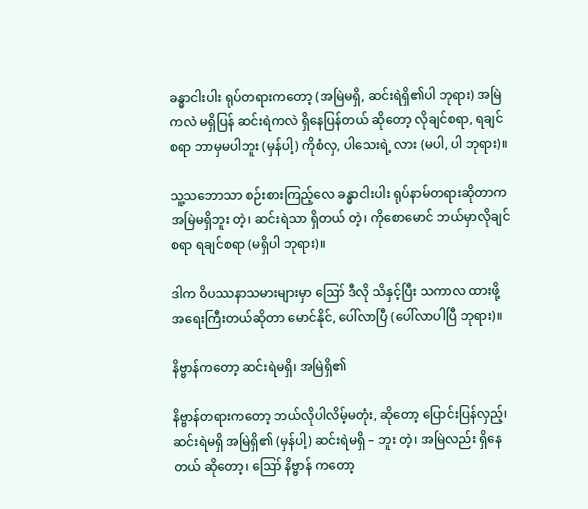ခန္ဓာငါးပါး ရုပ်တရားကတော့ (အမြဲမရှိ, ဆင်းရဲရှိ၏ပါ ဘုရား) အမြဲကလဲ မရှိပြန် ဆင်းရဲကလဲ ရှိနေပြန်တယ် ဆိုတော့ လိုချင်စရာ, ရချင်စရာ ဘာမှမပါဘူး (မှန်ပါ့) ကိုစံလှ, ပါသေးရဲ့ လား (မပါ, ပါ ဘုရား)။

သူ့သဘောသာ စဉ်းစားကြည့်လေ ခန္ဓာငါးပါး ရုပ်နာမ်တရားဆိုတာက အမြဲမရှိဘူး တဲ့၊ ဆင်းရဲသာ ရှိတယ် တဲ့၊ ကိုစောမောင် ဘယ်မှာလိုချင်စရာ ရချင်စရာ (မရှိပါ ဘုရား)။

ဒါက ဝိပဿနာသမားများမှာ ဪ ဒီလို သိနှင့်ပြီး သကာလ ထားဖို့ အရေးကြီးတယ်ဆိုတာ မောင်နိုင်, ပေါ်လာပြီ (ပေါ်လာပါပြီ ဘုရား)။

နိဗ္ဗာန်ကတော့ ဆင်းရဲမရှိ၊ အမြဲရှိ၏

နိဗ္ဗာန်တရားကတော့ ဘယ်လိုပါလိမ့်မတုံး, ဆိုတော့ ပြောင်းပြန်လှည့်၊ ဆင်းရဲမရှိ အမြဲရှိ၏ (မှန်ပါ့) ဆင်းရဲမရှိ – ဘူး တဲ့၊ အမြဲလည်း ရှိနေတယ် ဆိုတော့၊ ဪ နိဗ္ဗာန် ကတော့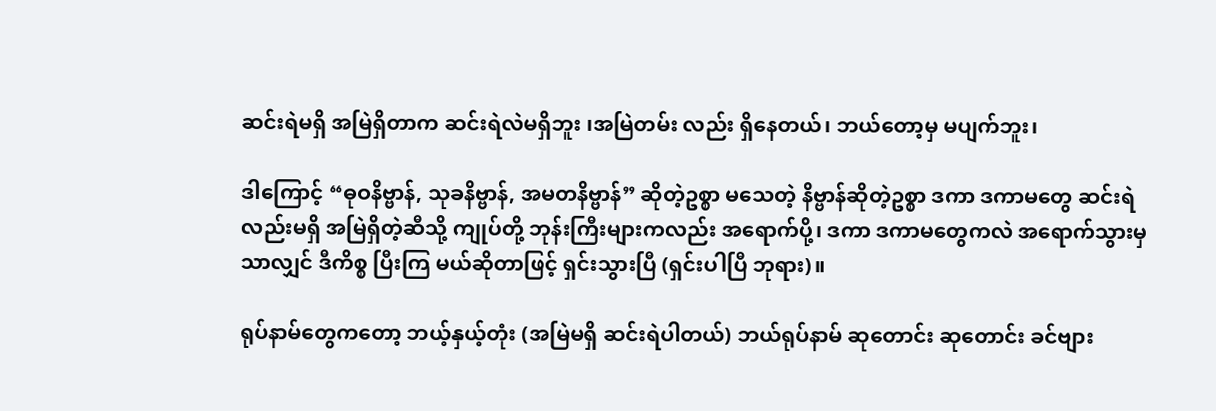ဆင်းရဲမရှိ အမြဲရှိတာက ဆင်းရဲလဲမရှိဘူး ၊အမြဲတမ်း လည်း ရှိနေတယ်၊ ဘယ်တော့မှ မပျက်ဘူး၊

ဒါကြောင့် “ဓုဝနိဗ္ဗာန်, သုခနိဗ္ဗာန်, အမတနိဗ္ဗာန်” ဆိုတဲ့ဥစ္စာ မသေတဲ့ နိဗ္ဗာန်ဆိုတဲ့ဥစ္စာ ဒကာ ဒကာမတွေ ဆင်းရဲလည်းမရှိ အမြဲရှိတဲ့ဆီသို့ ကျုပ်တို့ ဘုန်းကြီးများကလည်း အရောက်ပို့၊ ဒကာ ဒကာမတွေကလဲ အရောက်သွားမှသာလျှင် ဒီကိစ္စ ပြီးကြ မယ်ဆိုတာဖြင့် ရှင်းသွားပြီ (ရှင်းပါပြီ ဘုရား)။

ရုပ်နာမ်တွေကတော့ ဘယ့်နှယ့်တုံး (အမြဲမရှိ ဆင်းရဲပါတယ်) ဘယ်ရုပ်နာမ် ဆုတောင်း ဆုတောင်း ခင်ဗျား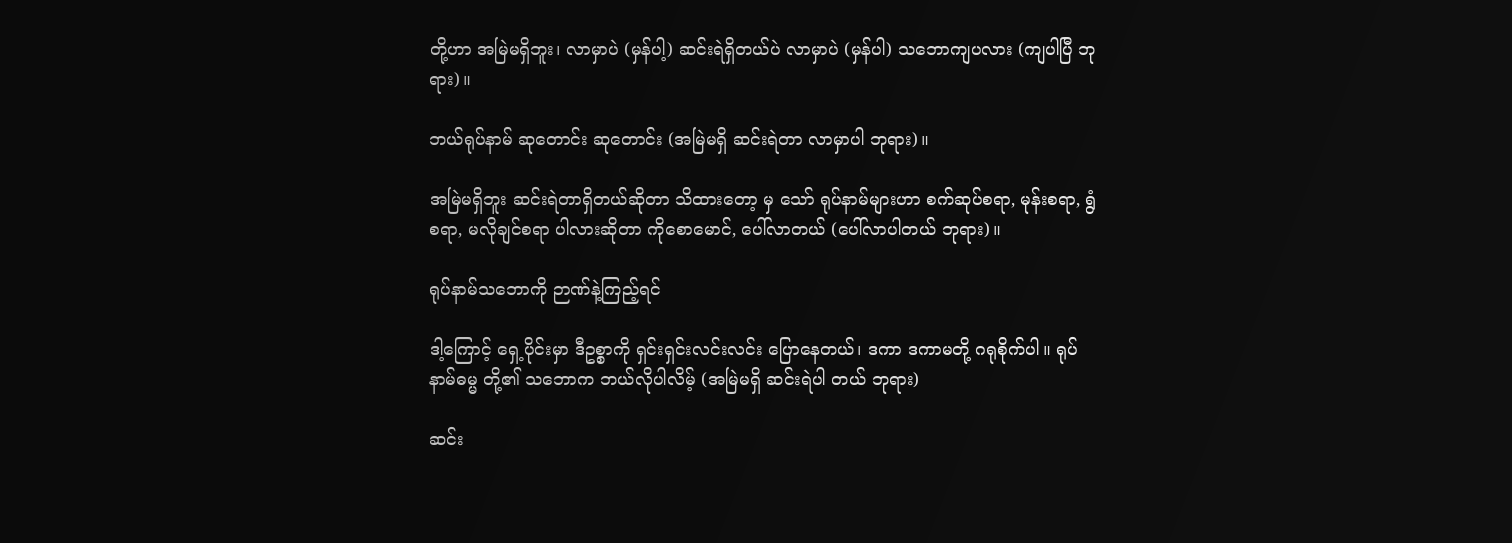တို့ဟာ အမြဲမရှိဘူး၊ လာမှာပဲ (မှန်ပါ့) ဆင်းရဲရှိတယ်ပဲ လာမှာပဲ (မှန်ပါ) သဘောကျပလား (ကျပါပြီ ဘုရား)။

ဘယ်ရုပ်နာမ် ဆုတောင်း ဆုတောင်း (အမြဲမရှိ ဆင်းရဲတာ လာမှာပါ ဘုရား)။

အမြဲမရှိဘူး ဆင်းရဲတာရှိတယ်ဆိုတာ သိထားတော့ မှ သော် ရုပ်နာမ်များဟာ စက်ဆုပ်စရာ, မုန်းစရာ, ရွံစရာ, မလိုချင်စရာ ပါလားဆိုတာ ကိုစောမောင်, ပေါ်လာတယ် (ပေါ်လာပါတယ် ဘုရား)။

ရုပ်နာမ်သဘောကို ဉာဏ်နဲ့ကြည့်ရင်

ဒါ့ကြောင့် ရှေ့ပိုင်းမှာ ဒီဥစ္စာကို ရှင်းရှင်းလင်းလင်း ပြောနေတယ်၊ ဒကာ ဒကာမတို့ ဂရုစိုက်ပါ။ ရုပ် နာမ်ဓမ္မ တို့၏ သဘောက ဘယ်လိုပါလိမ့် (အမြဲမရှိ ဆင်းရဲပါ တယ် ဘုရား)

ဆင်း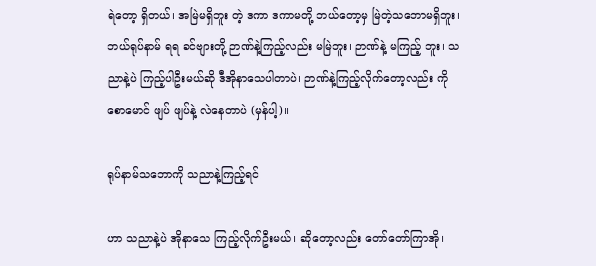ရဲတော့ ရှိတယ်၊ အမြဲမရှိဘူး တဲ့ ဒကာ ဒကာမတို့ ဘယ်တော့မှ မြဲတဲ့သဘောမရှိဘူး၊ ဘယ်ရုပ်နာမ် ရရ ခင်ဗျားတို့ ဉာဏ်နဲ့ကြည့်လည်း မမြဲဘူး၊ ဉာဏ်နဲ့ မကြည့် ဘူး၊ သညာနဲ့ပဲ ကြည့်ပါဦးမယ်ဆို ဒီအိုနာသေပါတာပဲ၊ ဉာဏ်နဲ့ကြည့်လိုက်တော့လည်း ကိုစောမောင် ဖျပ် ဖျပ်နဲ့ လဲနေတာပဲ (မှန်ပါ့)။

ရုပ်နာမ်သဘောကို သညာနဲ့ကြည့်ရင်

ဟာ သညာနဲ့ပဲ အိုနာသေ ကြည့်လိုက်ဦးမယ်၊ ဆိုတော့လည်း တော်တော်ကြာအို၊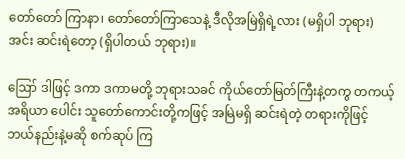တော်တော် ကြာနာ၊ တော်တော်ကြာသေနဲ့ ဒီလိုအမြဲရှိရဲ့လား (မရှိပါ ဘုရား) အင်း ဆင်းရဲတော့ (ရှိပါတယ် ဘုရား)။

ဪ ဒါဖြင့် ဒကာ ဒကာမတို့ ဘုရားသခင် ကိုယ်တော်မြတ်ကြီးနဲ့တကွ တကယ့် အရိယာ ပေါင်း သူတော်ကောင်းတို့ကဖြင့် အမြဲမရှိ ဆင်းရဲတဲ့ တရားကိုဖြင့် ဘယ်နည်းနဲ့မဆို စက်ဆုပ် ကြ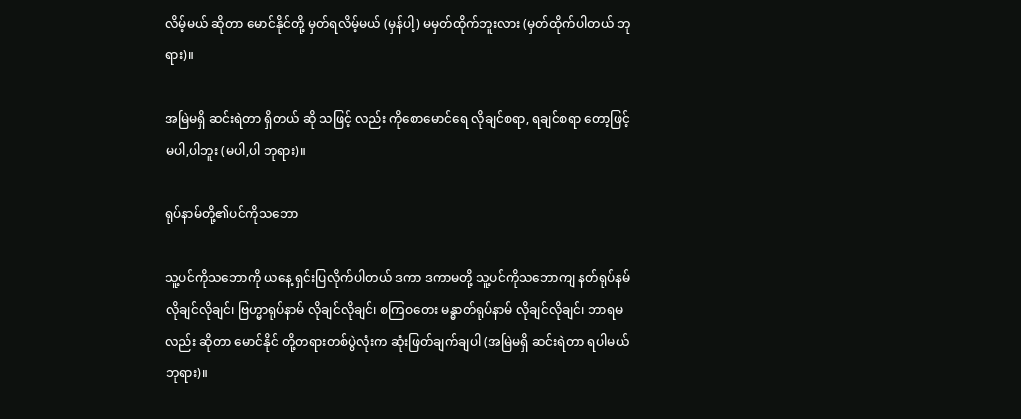လိမ့်မယ် ဆိုတာ မောင်နိုင်တို့ မှတ်ရလိမ့်မယ် (မှန်ပါ့) မမှတ်ထိုက်ဘူးလား (မှတ်ထိုက်ပါတယ် ဘုရား)။

အမြဲမရှိ ဆင်းရဲတာ ရှိတယ် ဆို သဖြင့် လည်း ကိုစောမောင်ရေ လိုချင်စရာ, ရချင်စရာ တော့ဖြင့် မပါ,ပါဘူး (မပါ,ပါ ဘုရား)။

ရုပ်နာမ်တို့၏ပင်ကိုသဘော

သူ့ပင်ကိုသဘောကို ယနေ့ ရှင်းပြလိုက်ပါတယ် ဒကာ ဒကာမတို့ သူ့ပင်ကိုသဘောကျ နတ်ရုပ်နမ် လိုချင်လိုချင်၊ ဗြဟ္မာရုပ်နာမ် လိုချင်လိုချင်၊ စကြဝတေး မန္ဓာတ်ရုပ်နာမ် လိုချင်လိုချင်၊ ဘာရမလည်း ဆိုတာ မောင်နိုင် တို့တရားတစ်ပွဲလုံးက ဆုံးဖြတ်ချက်ချပါ (အမြဲမရှိ ဆင်းရဲတာ ရပါမယ် ဘုရား)။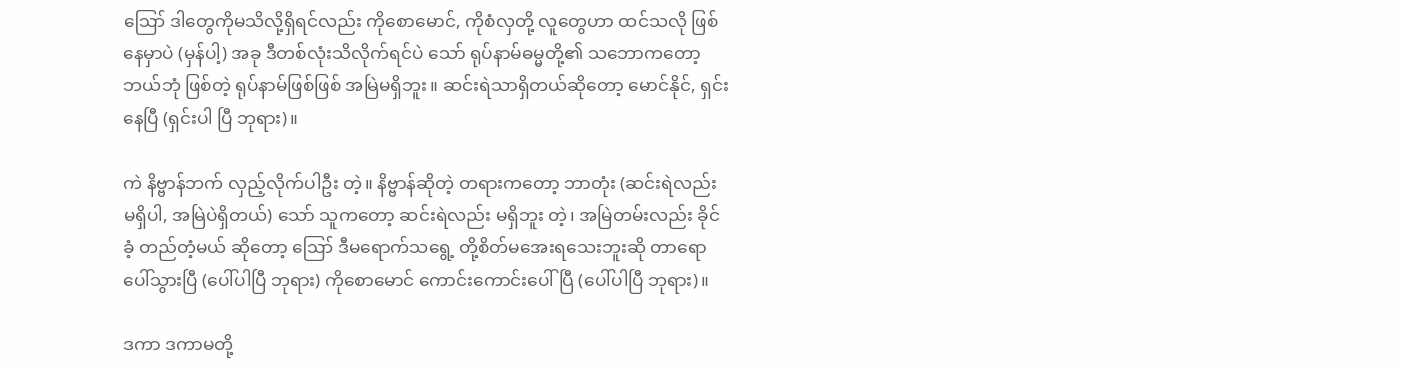ဪ ဒါတွေကိုမသိလို့ရှိရင်လည်း ကိုစောမောင်, ကိုစံလှတို့ လူတွေဟာ ထင်သလို ဖြစ်နေမှာပဲ (မှန်ပါ့) အခု ဒီတစ်လုံးသိလိုက်ရင်ပဲ သော် ရုပ်နာမ်ဓမ္မတို့၏ သဘောကတော့ ဘယ်ဘုံ ဖြစ်တဲ့ ရုပ်နာမ်ဖြစ်ဖြစ် အမြဲမရှိဘူး။ ဆင်းရဲသာရှိတယ်ဆိုတော့ မောင်နိုင်, ရှင်းနေပြီ (ရှင်းပါ ပြီ ဘုရား)။

ကဲ နိဗ္ဗာန်ဘက် လှည့်လိုက်ပါဦး တဲ့။ နိဗ္ဗာန်ဆိုတဲ့ တရားကတော့ ဘာတုံး (ဆင်းရဲလည်း မရှိပါ, အမြဲပဲရှိတယ်) သော် သူကတော့ ဆင်းရဲလည်း မရှိဘူး တဲ့၊ အမြဲတမ်းလည်း ခိုင်ခံ့ တည်တံ့မယ် ဆိုတော့ ဪ ဒီမရောက်သရွေ့ တို့စိတ်မအေးရသေးဘူးဆို တာရော ပေါ်သွားပြီ (ပေါ်ပါပြီ ဘုရား) ကိုစောမောင် ကောင်းကောင်းပေါ်ပြီ (ပေါ်ပါပြီ ဘုရား)။

ဒကာ ဒကာမတို့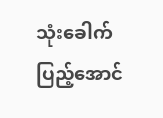သုံးခေါက်ပြည့်အောင်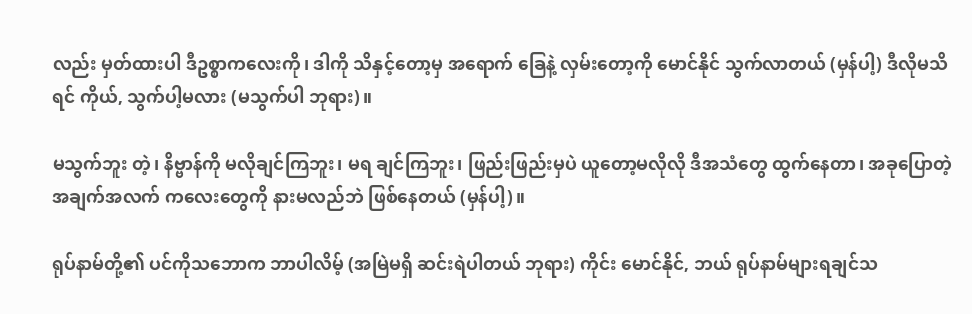လည်း မှတ်ထားပါ ဒီဥစ္စာကလေးကို၊ ဒါကို သိနှင့်တော့မှ အရောက် ခြေနဲ့ လှမ်းတော့ကို မောင်နိုင် သွက်လာတယ် (မှန်ပါ့) ဒီလိုမသိရင် ကိုယ်, သွက်ပါ့မလား (မသွက်ပါ ဘုရား)။

မသွက်ဘူး တဲ့၊ နိဗ္ဗာန်ကို မလိုချင်ကြဘူး၊ မရ ချင်ကြဘူး၊ ဖြည်းဖြည်းမှပဲ ယူတော့မလိုလို ဒီအသံတွေ ထွက်နေတာ၊ အခုပြောတဲ့ အချက်အလက် ကလေးတွေကို နားမလည်ဘဲ ဖြစ်နေတယ် (မှန်ပါ့)။

ရုပ်နာမ်တို့၏ ပင်ကိုသဘောက ဘာပါလိမ့် (အမြဲမရှိ ဆင်းရဲပါတယ် ဘုရား) ကိုင်း မောင်နိုင်, ဘယ် ရုပ်နာမ်များရချင်သ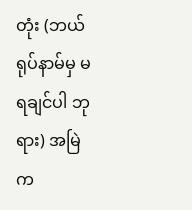တုံး (ဘယ်ရုပ်နာမ်မှ မရချင်ပါ ဘုရား) အမြဲက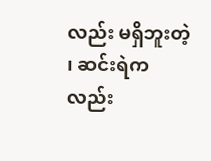လည်း မရှိဘူးတဲ့ ၊ ဆင်းရဲကလည်း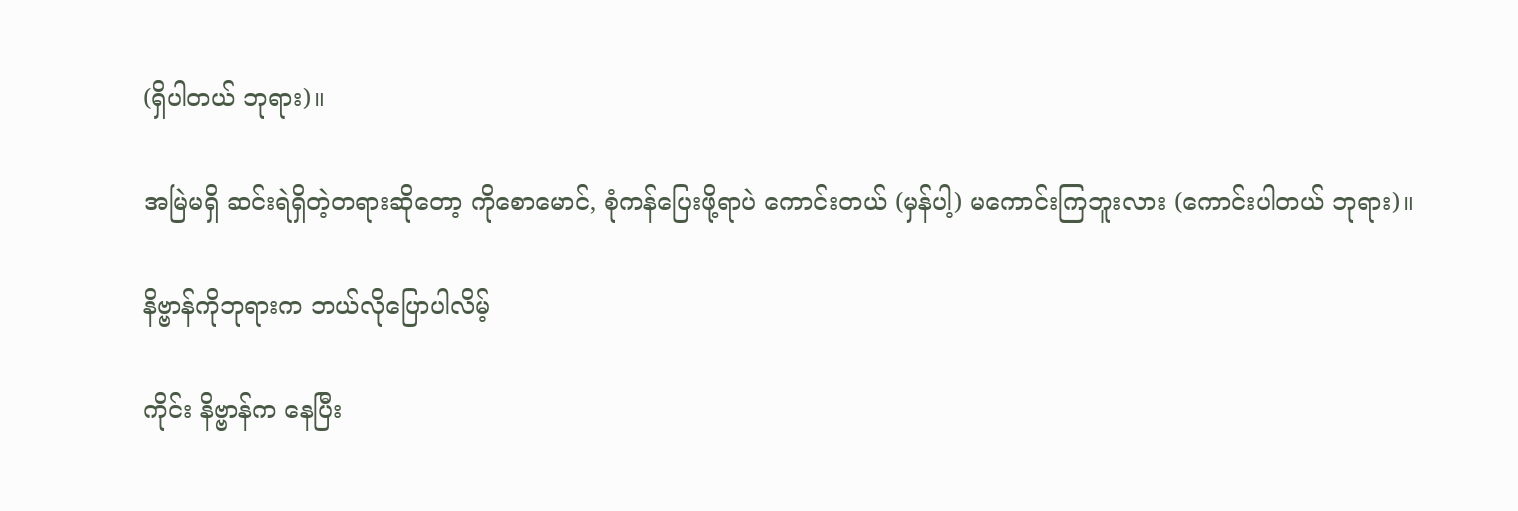(ရှိပါတယ် ဘုရား)။

အမြဲမရှိ ဆင်းရဲရှိတဲ့တရားဆိုတော့ ကိုစောမောင်, စုံကန်ပြေးဖို့ရာပဲ ကောင်းတယ် (မှန်ပါ့) မကောင်းကြဘူးလား (ကောင်းပါတယ် ဘုရား)။

နိဗ္ဗာန်ကိုဘုရားက ဘယ်လိုပြောပါလိမ့်

ကိုင်း နိဗ္ဗာန်က နေပြီး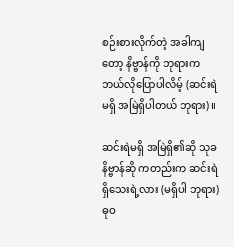စဉ်းစားလိုက်တဲ့ အခါကျတော့ နိဗ္ဗာန်ကို ဘုရားကဘယ်လိုပြောပါလိမ့် (ဆင်းရဲ မရှိ အမြဲရှိပါတယ် ဘုရား)။

ဆင်းရဲမရှိ အမြဲရှိ၏ဆို သုခနိဗ္ဗာန်ဆို ကတည်းက ဆင်းရဲရှိသေးရဲ့လား (မရှိပါ ဘုရား) ဓုဝ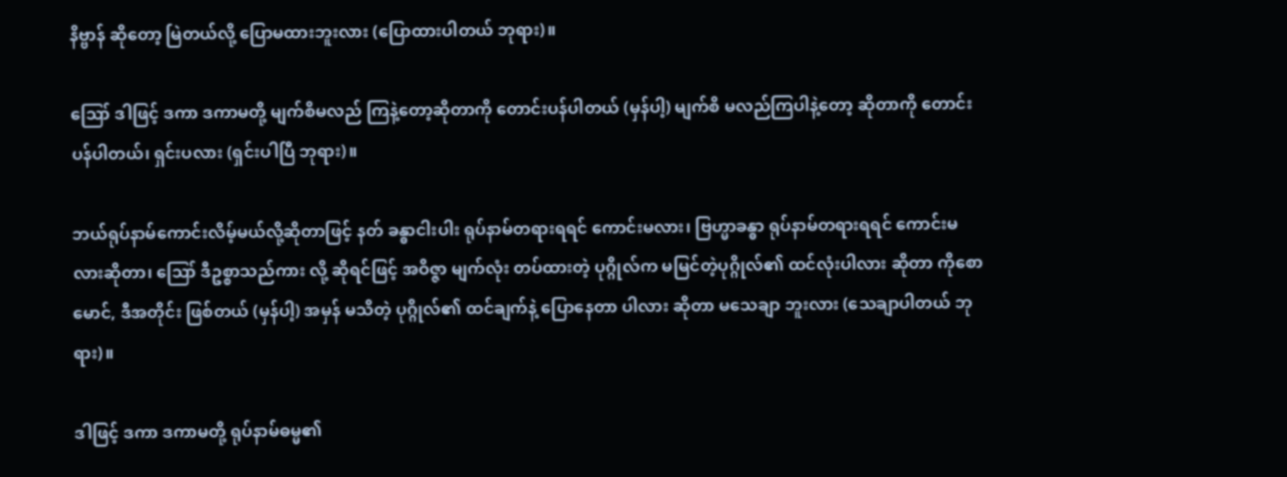နိဗ္ဗာန် ဆိုတော့ မြဲတယ်လို့ ပြောမထားဘူးလား (ပြောထားပါတယ် ဘုရား)။

ဪ ဒါဖြင့် ဒကာ ဒကာမတို့ မျက်စိမလည် ကြနဲ့တော့ဆိုတာကို တောင်းပန်ပါတယ် (မှန်ပါ့) မျက်စိ မလည်ကြပါနဲ့တော့ ဆိုတာကို တောင်းပန်ပါတယ်၊ ရှင်းပလား (ရှင်းပါပြီ ဘုရား)။

ဘယ်ရုပ်နာမ်ကောင်းလိမ့်မယ်လို့ဆိုတာဖြင့် နတ် ခန္ဓာငါးပါး ရုပ်နာမ်တရားရရင် ကောင်းမလား၊ ဗြဟ္မာခန္ဓာ ရုပ်နာမ်တရားရရင် ကောင်းမလားဆိုတာ၊ ဪ ဒီဥစ္စာသည်ကား လို့ ဆိုရင်ဖြင့် အဝိဇ္ဇာ မျက်လုံး တပ်ထားတဲ့ ပုဂ္ဂိုလ်က မမြင်တဲ့ပုဂ္ဂိုလ်၏ ထင်လုံးပါလား ဆိုတာ ကိုစောမောင်, ဒီအတိုင်း ဖြစ်တယ် (မှန်ပါ့) အမှန် မသိတဲ့ ပုဂ္ဂိုလ်၏ ထင်ချက်နဲ့ ပြောနေတာ ပါလား ဆိုတာ မသေချာ ဘူးလား (သေချာပါတယ် ဘုရား)။

ဒါဖြင့် ဒကာ ဒကာမတို့ ရုပ်နာမ်ဓမ္မ၏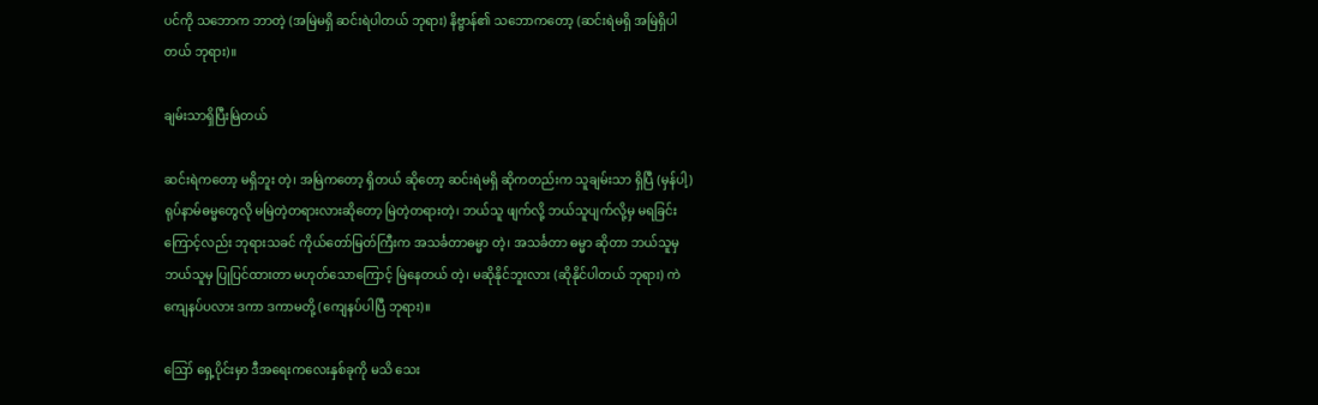ပင်ကို သဘောက ဘာတဲ့ (အမြဲမရှိ ဆင်းရဲပါတယ် ဘုရား) နိဗ္ဗာန်၏ သဘောကတော့ (ဆင်းရဲမရှိ အမြဲရှိပါတယ် ဘုရား)။

ချမ်းသာရှိပြီးမြဲတယ်

ဆင်းရဲကတော့ မရှိဘူး တဲ့၊ အမြဲကတော့ ရှိတယ် ဆိုတော့ ဆင်းရဲမရှိ ဆိုကတည်းက သူချမ်းသာ ရှိပြီ (မှန်ပါ့) ရုပ်နာမ်ဓမ္မတွေလို မမြဲတဲ့တရားလားဆိုတော့ မြဲတဲ့တရားတဲ့၊ ဘယ်သူ ဖျက်လို့ ဘယ်သူပျက်လို့မှ မရခြင်းကြောင့်လည်း ဘုရားသခင် ကိုယ်တော်မြတ်ကြီးက အသင်္ခတာဓမ္မာ တဲ့၊ အသင်္ခတာ ဓမ္မာ ဆိုတာ ဘယ်သူမှ ဘယ်သူမှ ပြုပြင်ထားတာ မဟုတ်သောကြောင့် မြဲနေတယ် တဲ့၊ မဆိုနိုင်ဘူးလား (ဆိုနိုင်ပါတယ် ဘုရား) ကဲ ကျေနပ်ပလား ဒကာ ဒကာမတို့ (ကျေနပ်ပါပြီ ဘုရား)။

ဪ ရှေ့ပိုင်းမှာ ဒီအရေးကလေးနှစ်ခုကို မသိ သေး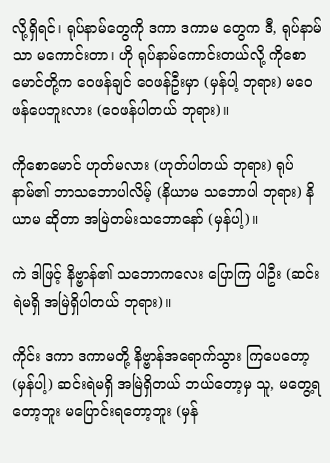လို့ရှိရင်၊ ရုပ်နာမ်တွေကို ဒကာ ဒကာမ တွေက ဒီ, ရုပ်နာမ်သာ မကောင်းတာ၊ ဟို ရုပ်နာမ်ကောင်းတယ်လို့ ကိုစောမောင်တို့က ဝေဖန်ချင် ဝေဖန်ဦးမှာ (မှန်ပါ့ ဘုရား) မဝေဖန်ပေဘူးလား (ဝေဖန်ပါတယ် ဘုရား)။

ကိုစောမောင် ဟုတ်မလား (ဟုတ်ပါတယ် ဘုရား) ရုပ်နာမ်၏ ဘာသဘောပါလိမ့် (နိယာမ သဘောပါ ဘုရား) နိယာမ ဆိုတာ အမြဲတမ်းသဘောနော် (မှန်ပါ့)။

ကဲ ဒါဖြင့် နိဗ္ဗာန်၏ သဘောကလေး ပြောကြ ပါဦး (ဆင်းရဲမရှိ အမြဲရှိပါတယ် ဘုရား)။

ကိုင်း ဒကာ ဒကာမတို့ နိဗ္ဗာန်အရောက်သွား ကြပေတော့ (မှန်ပါ့) ဆင်းရဲမရှိ အမြဲရှိတယ် ဘယ်တော့မှ သူ, မတွေ့ရတော့ဘူး မပြောင်းရတော့ဘူး (မှန်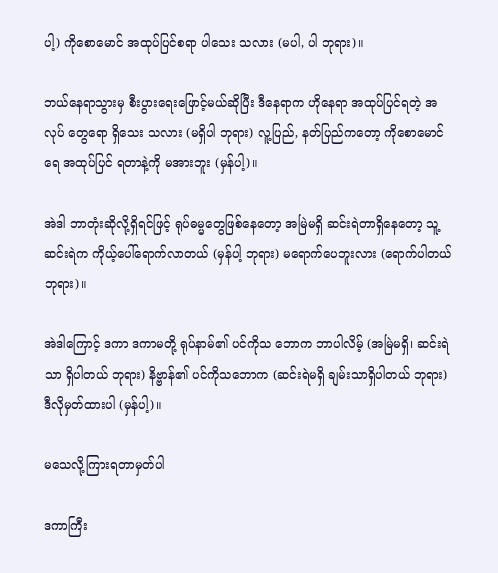ပါ့) ကိုစောမောင် အထုပ်ပြင်စရာ ပါသေး သလား (မပါ, ပါ ဘုရား)။

ဘယ်နေရာသွားမှ စီးပွားရေးဖြောင့်မယ်ဆိုပြီး ဒီနေရာက ဟိုနေရာ အထုပ်ပြင်ရတဲ့ အလုပ် တွေရော ရှိသေး သလား (မရှိပါ ဘုရား) လူ့ပြည်, နတ်ပြည်ကတော့ ကိုစောမောင်ရေ အထုပ်ပြင် ရတာနဲ့ကို မအားဘူး (မှန်ပါ့)။

အဲဒါ ဘာတုံးဆိုလို့ရှိရင်ဖြင့် ရုပ်ဓမ္မတွေဖြစ်နေတော့ အမြဲမရှိ ဆင်းရဲတာရှိနေတော့ သူ့ဆင်းရဲက ကိုယ့်ပေါ်ရောက်လာတယ် (မှန်ပါ့ ဘုရား) မရောက်ပေဘူးလား (ရောက်ပါတယ် ဘုရား)။

အဲဒါကြောင့် ဒကာ ဒကာမတို့ ရုပ်နာမ်၏ ပင်ကိုသ ဘောက ဘာပါလိမ့် (အမြဲမရှိ၊ ဆင်းရဲသာ ရှိပါတယ် ဘုရား) နိဗ္ဗာန်၏ ပင်ကိုသဘောက (ဆင်းရဲမရှိ ချမ်းသာရှိပါတယ် ဘုရား) ဒီလိုမှတ်ထားပါ (မှန်ပါ့)။

မသေလို့ကြားရတာမှတ်ပါ

ဒကာကြီး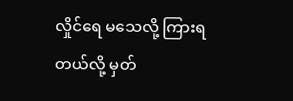လှိုင်ရေ မသေလို့ ကြားရတယ်လို့ မှတ်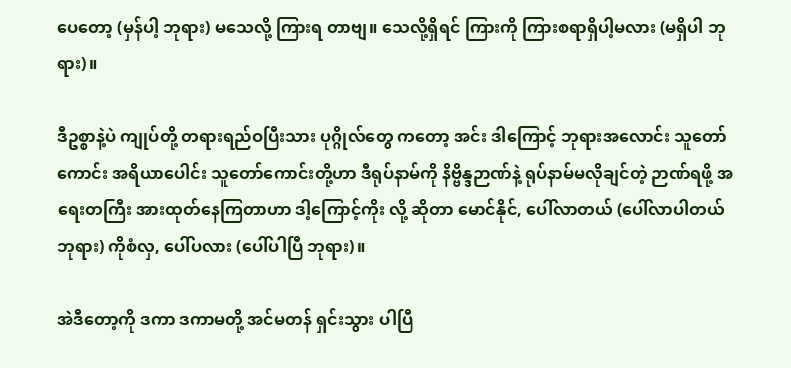ပေတော့ (မှန်ပါ့ ဘုရား) မသေလို့ ကြားရ တာဗျ။ သေလို့ရှိရင် ကြားကို ကြားစရာရှိပါ့မလား (မရှိပါ ဘုရား)။

ဒီဥစ္စာနဲ့ပဲ ကျုပ်တို့ တရားရည်ဝပြီးသား ပုဂ္ဂိုလ်တွေ ကတော့ အင်း ဒါကြောင့် ဘုရားအလောင်း သူတော် ကောင်း အရိယာပေါင်း သူတော်ကောင်းတို့ဟာ ဒီရုပ်နာမ်ကို နိဗ္ဗိန္ဒဉာဏ်နဲ့ ရုပ်နာမ်မလိုချင်တဲ့ ဉာဏ်ရဖို့ အရေးတကြီး အားထုတ်နေကြတာဟာ ဒါ့ကြောင့်ကိုး လို့ ဆိုတာ မောင်နိုင်, ပေါ်လာတယ် (ပေါ်လာပါတယ် ဘုရား) ကိုစံလှ, ပေါ်ပလား (ပေါ်ပါပြီ ဘုရား)။

အဲဒီတော့ကို ဒကာ ဒကာမတို့ အင်မတန် ရှင်းသွား ပါပြီ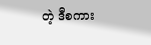တဲ့ ဒီစကား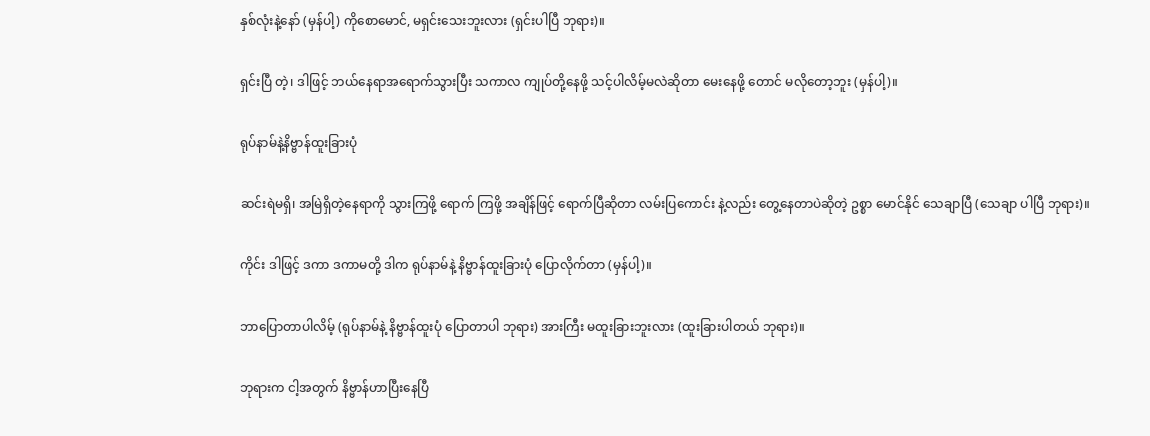နှစ်လုံးနဲ့နော် (မှန်ပါ့) ကိုစောမောင်, မရှင်းသေးဘူးလား (ရှင်းပါပြီ ဘုရား)။

ရှင်းပြီ တဲ့၊ ဒါဖြင့် ဘယ်နေရာအရောက်သွားပြီး သကာလ ကျုပ်တို့နေဖို့ သင့်ပါလိမ့်မလဲဆိုတာ မေးနေဖို့ တောင် မလိုတော့ဘူး (မှန်ပါ့)။

ရုပ်နာမ်နဲ့နိဗ္ဗာန်ထူးခြားပုံ

ဆင်းရဲမရှိ၊ အမြဲရှိတဲ့နေရာကို သွားကြဖို့ ရောက် ကြဖို့ အချိန်ဖြင့် ရောက်ပြီဆိုတာ လမ်းပြကောင်း နဲ့လည်း တွေ့နေတာပဲဆိုတဲ့ ဥစ္စာ မောင်နိုင် သေချာပြီ (သေချာ ပါပြီ ဘုရား)။

ကိုင်း ဒါဖြင့် ဒကာ ဒကာမတို့ ဒါက ရုပ်နာမ်နဲ့ နိဗ္ဗာန်ထူးခြားပုံ ပြောလိုက်တာ (မှန်ပါ့)။

ဘာပြောတာပါလိမ့် (ရုပ်နာမ်နဲ့ နိဗ္ဗာန်ထူးပုံ ပြောတာပါ ဘုရား) အားကြီး မထူးခြားဘူးလား (ထူးခြားပါတယ် ဘုရား)။

ဘုရားက ငါ့အတွက် နိဗ္ဗာန်ဟာပြီးနေပြီ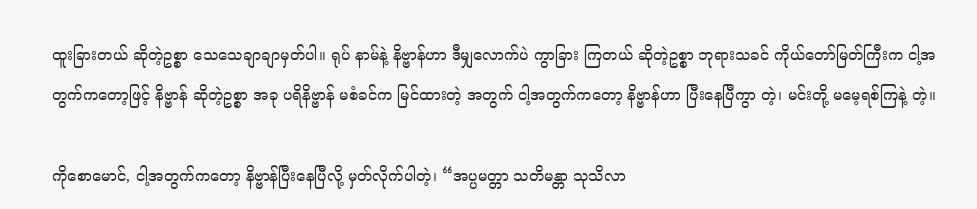ထူးခြားတယ် ဆိုတဲ့ဥစ္စာ သေသေချာချာမှတ်ပါ။ ရုပ် နာမ်နဲ့ နိဗ္ဗာန်ဟာ ဒီမျှလောက်ပဲ ကွာခြား ကြတယ် ဆိုတဲ့ဥစ္စာ ဘုရားသခင် ကိုယ်တော်မြတ်ကြီးက ငါ့အတွက်ကတော့ဖြင့် နိဗ္ဗာန် ဆိုတဲ့ဥစ္စာ အခု ပရိနိဗ္ဗာန် မစံခင်က မြင်ထားတဲ့ အတွက် ငါ့အတွက်ကတော့ နိဗ္ဗာန်ဟာ ပြီးနေပြီကွာ တဲ့၊ မင်းတို့ မမေ့ရစ်ကြနဲ့ တဲ့။

ကိုစောမောင်, ငါ့အတွက်ကတော့ နိဗ္ဗာန်ပြီးနေပြီလို့ မှတ်လိုက်ပါတဲ့၊ “အပ္ပမတ္တာ သတိမန္တာ သုသိလာ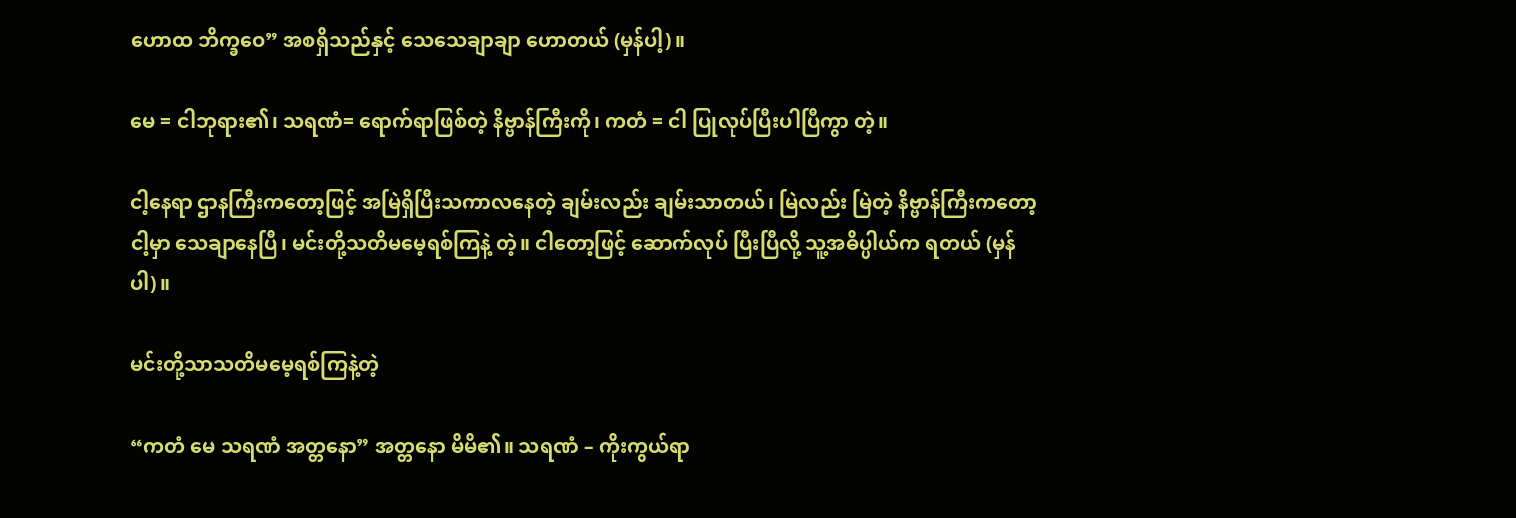ဟောထ ဘိက္ခဝေ” အစရှိသည်နှင့် သေသေချာချာ ဟောတယ် (မှန်ပါ့)။

မေ = ငါဘုရား၏၊ သရဏံ= ရောက်ရာဖြစ်တဲ့ နိဗ္ဗာန်ကြီးကို၊ ကတံ = ငါ ပြုလုပ်ပြီးပါပြီကွာ တဲ့။

ငါ့နေရာ ဌာနကြီးကတော့ဖြင့် အမြဲရှိပြီးသကာလနေတဲ့ ချမ်းလည်း ချမ်းသာတယ်၊ မြဲလည်း မြဲတဲ့ နိဗ္ဗာန်ကြီးကတော့ ငါ့မှာ သေချာနေပြီ၊ မင်းတို့သတိမမေ့ရစ်ကြနဲ့ တဲ့။ ငါတော့ဖြင့် ဆောက်လုပ် ပြီးပြီလို့ သူ့အဓိပ္ပါယ်က ရတယ် (မှန်ပါ)။

မင်းတို့သာသတိမမေ့ရစ်ကြနဲ့တဲ့

“ကတံ မေ သရဏံ အတ္တနော” အတ္တနော မိမိ၏။ သရဏံ – ကိုးကွယ်ရာ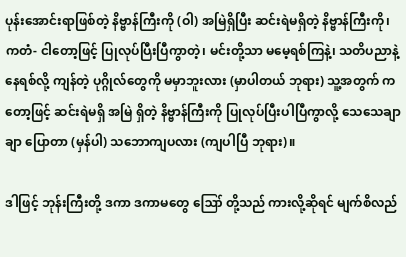ပုန်းအောင်းရာဖြစ်တဲ့ နိဗ္ဗာန်ကြီးကို (ဝါ) အမြဲရှိပြီး ဆင်းရဲမရှိတဲ့ နိဗ္ဗာန်ကြီးကို၊ ကတံ- ငါတော့ဖြင့် ပြုလုပ်ပြီးပြီကွာတဲ့၊ မင်းတို့သာ မမေ့ရစ်ကြနဲ့၊ သတိပညာနဲ့ နေရစ်လို့ ကျန်တဲ့ ပုဂ္ဂိုလ်တွေကို မမှာဘူးလား (မှာပါတယ် ဘုရား) သူ့အတွက် ကတော့ဖြင့် ဆင်းရဲမရှိ အမြဲ ရှိတဲ့ နိဗ္ဗာန်ကြီးကို ပြုလုပ်ပြီးပါပြီကွာလို့ သေသေချာချာ ပြောတာ (မှန်ပါ) သဘောကျပလား (ကျပါပြီ ဘုရား)။

ဒါဖြင့် ဘုန်းကြီးတို့ ဒကာ ဒကာမတွေ ဪ တို့သည် ကားလို့ဆိုရင် မျက်စိလည်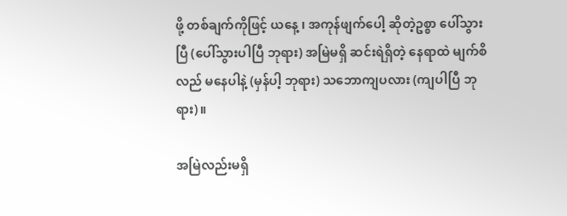ဖို့ တစ်ချက်ကိုဖြင့် ယနေ့ ၊ အကုန်ဖျက်ပေါ့ ဆိုတဲ့ဥစ္စာ ပေါ်သွားပြီ (ပေါ်သွားပါပြီ ဘုရား) အမြဲမရှိ ဆင်းရဲရှိတဲ့ နေရာထဲ မျက်စိလည် မနေပါနဲ့ (မှန်ပါ့ ဘုရား) သဘောကျပလား (ကျပါပြီ ဘုရား)။

အမြဲလည်းမရှိ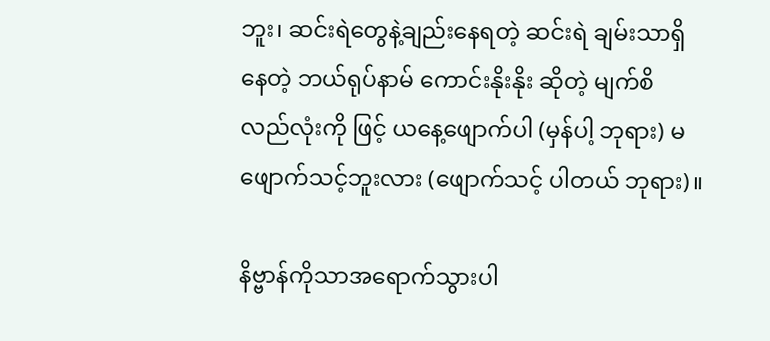ဘူး၊ ဆင်းရဲတွေနဲ့ချည်းနေရတဲ့ ဆင်းရဲ ချမ်းသာရှိနေတဲ့ ဘယ်ရုပ်နာမ် ကောင်းနိုးနိုး ဆိုတဲ့ မျက်စိ လည်လုံးကို ဖြင့် ယနေ့ဖျောက်ပါ (မှန်ပါ့ ဘုရား) မဖျောက်သင့်ဘူးလား (ဖျောက်သင့် ပါတယ် ဘုရား)။

နိဗ္ဗာန်ကိုသာအရောက်သွားပါ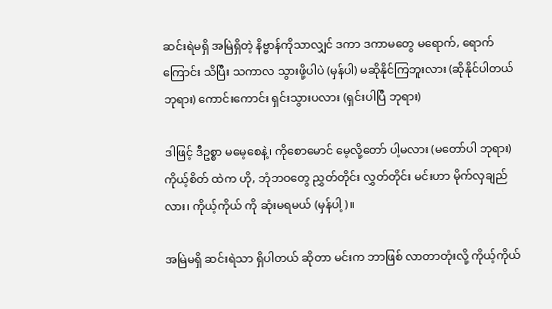ဆင်းရဲမရှိ အမြဲရှိတဲ့ နိဗ္ဗာန်ကိုသာလျှင် ဒကာ ဒကာမတွေ မရောက်, ရောက်ကြောင်း သိပြီး သကာလ သွားဖို့ပါပဲ (မှန်ပါ) မဆိုနိုင်ကြဘူးလား (ဆိုနိုင်ပါတယ် ဘုရား) ကောင်းကောင်း ရှင်းသွားပလား (ရှင်းပါပြီ ဘုရား)

ဒါဖြင့် ဒီဥစ္စာ မမေ့စေနဲ့၊ ကိုစောမောင် မေ့လို့တော် ပါ့မလား (မတော်ပါ ဘုရား) ကိုယ့်စိတ် ထဲက ဟို, ဘုံဘဝတွေ ညွှတ်တိုင်း လွှတ်တိုင်း မင်းဟာ မိုက်လှချည်လား၊ ကိုယ့်ကိုယ် ကို ဆုံးမရမယ် (မှန်ပါ့)။

အမြဲမရှိ ဆင်းရဲသာ ရှိပါတယ် ဆိုတာ မင်းက ဘာဖြစ် လာတာတုံးလို့ ကိုယ့်ကိုယ်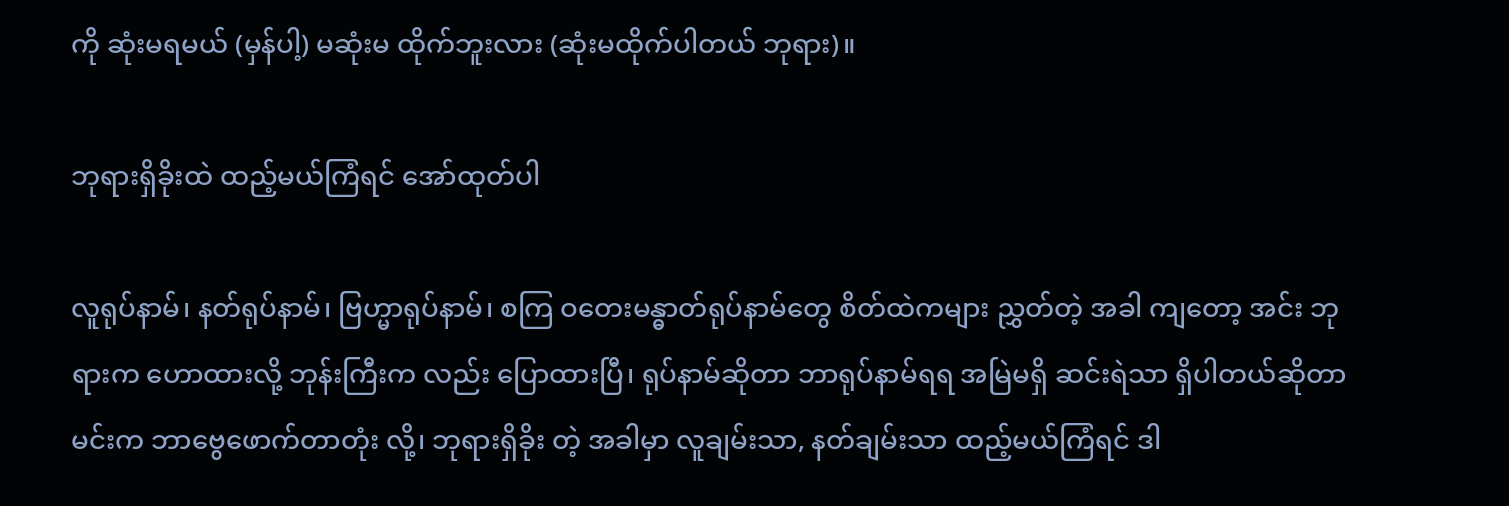ကို ဆုံးမရမယ် (မှန်ပါ့) မဆုံးမ ထိုက်ဘူးလား (ဆုံးမထိုက်ပါတယ် ဘုရား)။

ဘုရားရှိခိုးထဲ ထည့်မယ်ကြံရင် အော်ထုတ်ပါ

လူရုပ်နာမ်၊ နတ်ရုပ်နာမ်၊ ဗြဟ္မာရုပ်နာမ်၊ စကြ ဝတေးမန္ဓာတ်ရုပ်နာမ်တွေ စိတ်ထဲကများ ညွှတ်တဲ့ အခါ ကျတော့ အင်း ဘုရားက ဟောထားလို့ ဘုန်းကြီးက လည်း ပြောထားပြီ၊ ရုပ်နာမ်ဆိုတာ ဘာရုပ်နာမ်ရရ အမြဲမရှိ ဆင်းရဲသာ ရှိပါတယ်ဆိုတာ မင်းက ဘာဗွေဖောက်တာတုံး လို့၊ ဘုရားရှိခိုး တဲ့ အခါမှာ လူချမ်းသာ, နတ်ချမ်းသာ ထည့်မယ်ကြံရင် ဒါ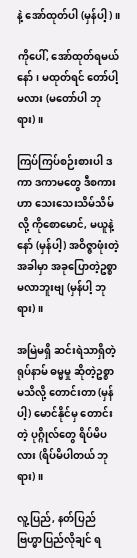နဲ့ အော်ထုတ်ပါ (မှန်ပါ့)။

ကိုပေါ်, အော်ထုတ်ရမယ်နော်၊ မထုတ်ရင် တော်ပါ့ မလား (မတော်ပါ ဘုရား)။

ကြပ်ကြပ်စဉ်းစားပါ ဒကာ ဒကာမတွေ ဒီစကားဟာ သေးသေးသိမ်သိမ်လို့ ကိုစောမောင်, မယူနဲ့နော် (မှန်ပါ့) အဝိဇ္ဇာဖုံးတဲ့အခါမှာ အခုပြောတဲ့ဥစ္စာ မလာဘူးဗျ (မှန်ပါ့ ဘုရား)။

အမြဲမရှိ ဆင်းရဲသာရှိတဲ့ ရုပ်နာမ် ဓမ္မမှု ဆိုတဲ့ဥစ္စာ မသိလို့ တောင်းတာ (မှန်ပါ့) မောင်နိုင်မှ တောင်းတဲ့ ပုဂ္ဂိုလ်တွေ ရိပ်မိပလား (ရိပ်မိပါတယ် ဘုရား)။

လူ့ပြည်, နတ်ပြည် ဗြဟ္မာပြည်လိုချင် ရ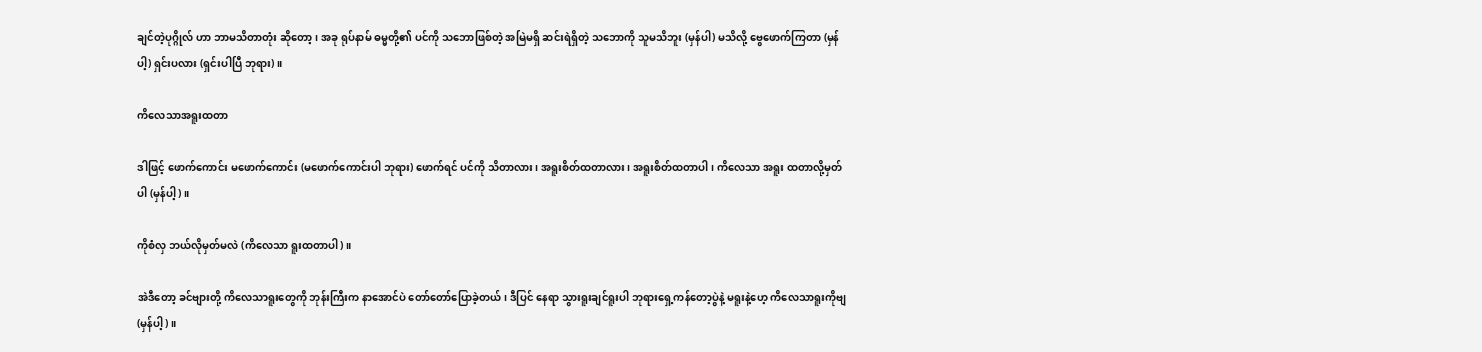ချင်တဲ့ပုဂ္ဂိုလ် ဟာ ဘာမသိတာတုံး ဆိုတော့၊ အခု ရုပ်နာမ် ဓမ္မတို့၏ ပင်ကို သဘောဖြစ်တဲ့ အမြဲမရှိ ဆင်းရဲရှိတဲ့ သဘောကို သူမသိဘူး (မှန်ပါ) မသိလို့ ဗွေဖောက်ကြတာ (မှန်ပါ့) ရှင်းပလား (ရှင်းပါပြီ ဘုရား)။

ကိလေသာအရူးထတာ

ဒါဖြင့် ဖောက်ကောင်း မဖောက်ကောင်း (မဖောက်ကောင်းပါ ဘုရား) ဖောက်ရင် ပင်ကို သိတာလား၊ အရူးစိတ်ထတာလား၊ အရူးစိတ်ထတာပါ၊ ကိလေသာ အရူး ထတာလို့မှတ်ပါ (မှန်ပါ့)။

ကိုစံလှ ဘယ်လိုမှတ်မလဲ (ကိလေသာ ရူးထတာပါ)။

အဲဒီတော့ ခင်ဗျားတို့ ကိလေသာရူးတွေကို ဘုန်းကြီးက နာအောင်ပဲ တော်တော်ပြောခဲ့တယ်၊ ဒီပြင် နေရာ သွားရူးချင်ရူးပါ ဘုရားရှေ့ကန်တော့ပွဲနဲ့ မရူးနဲ့ဟေ့ ကိလေသာရူးကိုဗျ (မှန်ပါ့)။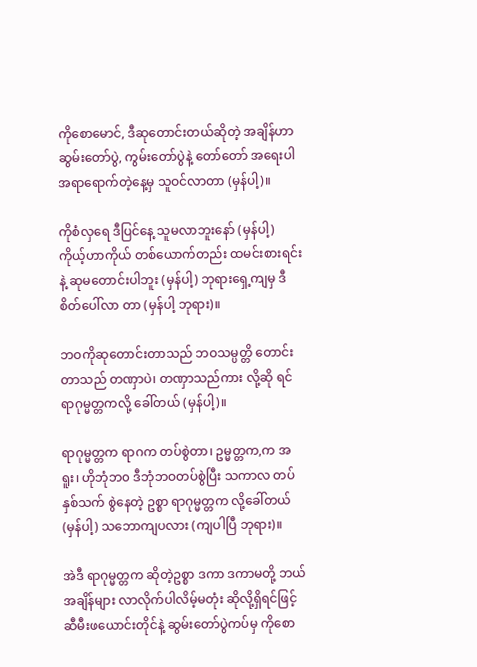ကိုစောမောင်, ဒီဆုတောင်းတယ်ဆိုတဲ့ အချိန်ဟာ ဆွမ်းတော်ပွဲ, ကွမ်းတော်ပွဲနဲ့ တော်တော် အရေးပါ အရာရောက်တဲ့နေ့မှ သူဝင်လာတာ (မှန်ပါ့)။

ကိုစံလှရေ ဒီပြင်နေ့ သူမလာဘူးနော် (မှန်ပါ့) ကိုယ့်ဟာကိုယ် တစ်ယောက်တည်း ထမင်းစားရင်းနဲ့ ဆုမတောင်းပါဘူး (မှန်ပါ့) ဘုရားရှေ့ကျမှ ဒီစိတ်ပေါ်လာ တာ (မှန်ပါ့ ဘုရား)။

ဘဝကိုဆုတောင်းတာသည် ဘဝသမ္ပတ္တိ တောင်း တာသည် တဏှာပဲ၊ တဏှာသည်ကား လို့ဆို ရင် ရာဂုမ္မတ္တကလို့ ခေါ်တယ် (မှန်ပါ့)။

ရာဂုမ္မတ္တက ရာဂက တပ်စွဲတာ၊ ဥမ္မတ္တက,က အရူး၊ ဟိုဘုံဘ၀ ဒီဘုံဘဝတပ်စွဲပြီး သကာလ တပ်နှစ်သက် စွဲနေတဲ့ ဥစ္စာ ရာဂုမ္မတ္တက လို့ခေါ်တယ် (မှန်ပါ့) သဘောကျပလား (ကျပါပြီ ဘုရား)။

အဲဒီ ရာဂုမ္မတ္တက ဆိုတဲ့ဥစ္စာ ဒကာ ဒကာမတို့ ဘယ်အချိန်များ လာလိုက်ပါလိမ့်မတုံး ဆိုလို့ရှိရင်ဖြင့် ဆီမီးဖယောင်းတိုင်နဲ့ ဆွမ်းတော်ပွဲကပ်မှ ကိုစော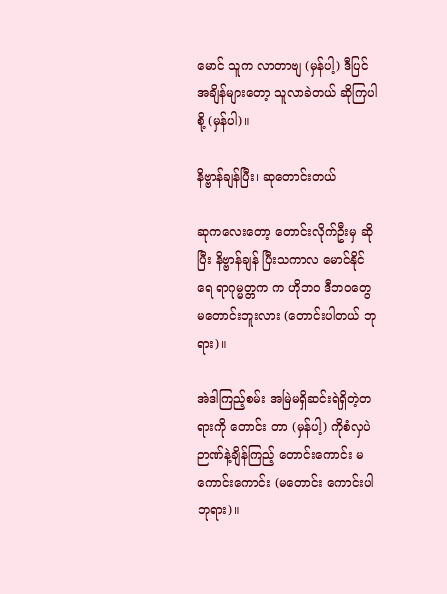မောင် သူက လာတာဗျ (မှန်ပါ့) ဒီပြင်အချိန်များတော့ သူလာခဲတယ် ဆိုကြပါစို့ (မှန်ပါ)။

နိဗ္ဗာန်ချန်ပြီး၊ ဆုတောင်းတယ်

ဆုကလေးတော့ တောင်းလိုက်ဦးမှ ဆိုပြီး နိဗ္ဗာန်ချန် ပြီးသကာလ မောင်နိုင်ရေ ရာဂုမ္မတ္တက က ဟိုဘဝ ဒီဘဝတွေ မတောင်းဘူးလား (တောင်းပါတယ် ဘုရား)။

အဲဒါကြည့်စမ်း အမြဲမရှိဆင်းရဲရှိတဲ့တရားကို တောင်း တာ (မှန်ပါ့) ကိုစံလှပဲ ဉာဏ်နဲ့ချိန်ကြည့် တောင်းကောင်း မကောင်းကောင်း (မတောင်း ကောင်းပါ ဘုရား)။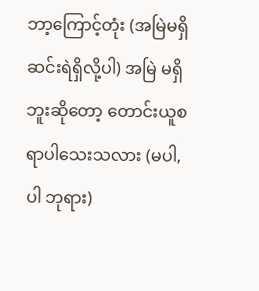ဘာ့ကြောင့်တုံး (အမြဲမရှိ ဆင်းရဲရှိလို့ပါ) အမြဲ မရှိဘူးဆိုတော့ တောင်းယူစရာပါသေးသလား (မပါ, ပါ ဘုရား)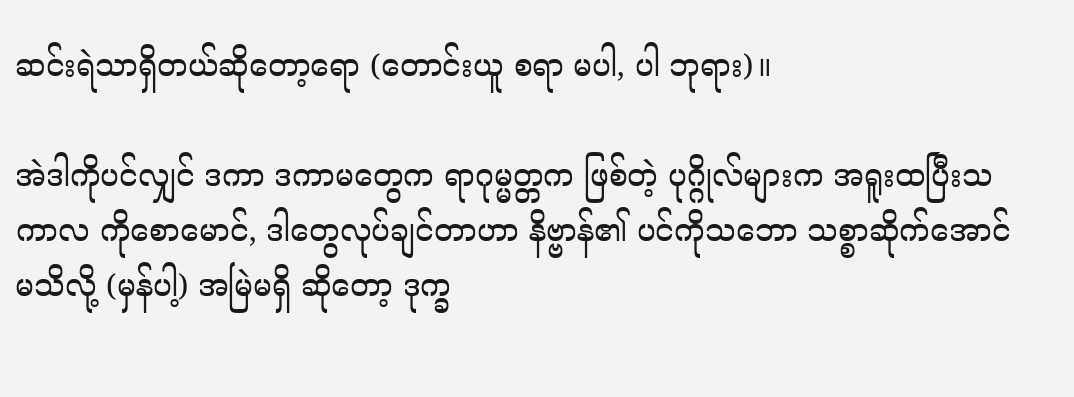ဆင်းရဲသာရှိတယ်ဆိုတော့ရော (တောင်းယူ စရာ မပါ, ပါ ဘုရား)။

အဲဒါကိုပင်လျှင် ဒကာ ဒကာမတွေက ရာဂုမ္မတ္တက ဖြစ်တဲ့ ပုဂ္ဂိုလ်များက အရူးထပြီးသကာလ ကိုစောမောင်, ဒါတွေလုပ်ချင်တာဟာ နိဗ္ဗာန်၏ ပင်ကိုသဘော သစ္စာဆိုက်အောင် မသိလို့ (မှန်ပါ့) အမြဲမရှိ ဆိုတော့ ဒုက္ခ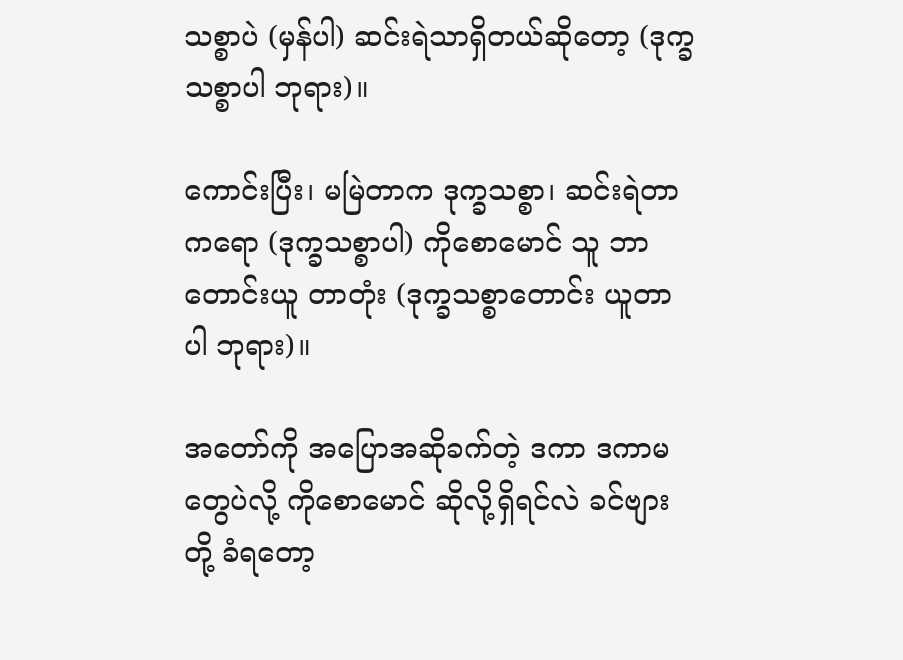သစ္စာပဲ (မှန်ပါ) ဆင်းရဲသာရှိတယ်ဆိုတော့ (ဒုက္ခသစ္စာပါ ဘုရား)။

ကောင်းပြီး၊ မမြဲတာက ဒုက္ခသစ္စာ၊ ဆင်းရဲတာကရော (ဒုက္ခသစ္စာပါ) ကိုစောမောင် သူ ဘာတောင်းယူ တာတုံး (ဒုက္ခသစ္စာတောင်း ယူတာပါ ဘုရား)။

အတော်ကို အပြောအဆိုခက်တဲ့ ဒကာ ဒကာမ တွေပဲလို့ ကိုစောမောင် ဆိုလို့ရှိရင်လဲ ခင်ဗျားတို့ ခံရတော့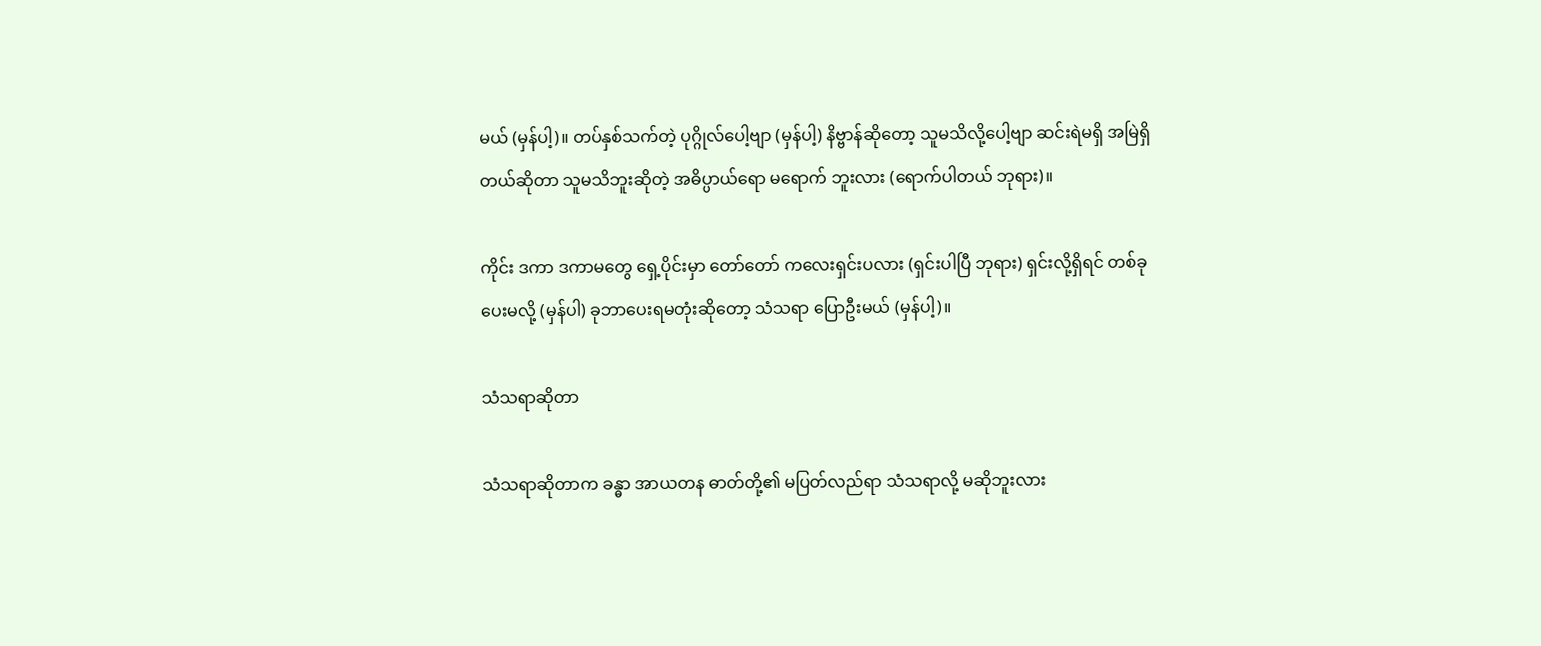မယ် (မှန်ပါ့)။ တပ်နှစ်သက်တဲ့ ပုဂ္ဂိုလ်ပေါ့ဗျာ (မှန်ပါ့) နိဗ္ဗာန်ဆိုတော့ သူမသိလို့ပေါ့ဗျာ ဆင်းရဲမရှိ အမြဲရှိတယ်ဆိုတာ သူမသိဘူးဆိုတဲ့ အဓိပ္ပာယ်ရော မရောက် ဘူးလား (ရောက်ပါတယ် ဘုရား)။

ကိုင်း ဒကာ ဒကာမတွေ ရှေ့ပိုင်းမှာ တော်တော် ကလေးရှင်းပလား (ရှင်းပါပြီ ဘုရား) ရှင်းလို့ရှိရင် တစ်ခု ပေးမလို့ (မှန်ပါ) ခုဘာပေးရမတုံးဆိုတော့ သံသရာ ပြောဦးမယ် (မှန်ပါ့)။

သံသရာဆိုတာ

သံသရာဆိုတာက ခန္ဓာ အာယတန ဓာတ်တို့၏ မပြတ်လည်ရာ သံသရာလို့ မဆိုဘူးလား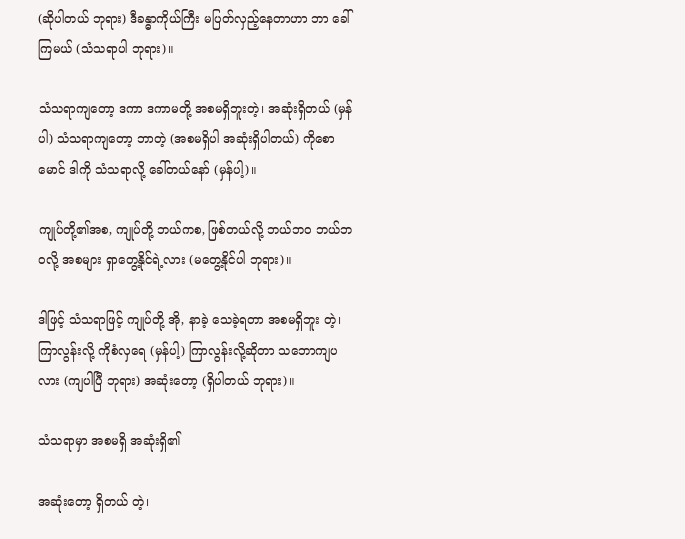(ဆိုပါတယ် ဘုရား) ဒီခန္ဓာကိုယ်ကြီး မပြတ်လှည့်နေတာဟာ ဘာ ခေါ်ကြမယ် (သံသရာပါ ဘုရား)။

သံသရာကျတော့ ဒကာ ဒကာမတို့ အစမရှိဘူးတဲ့၊ အဆုံးရှိတယ် (မှန်ပါ) သံသရာကျတော့ ဘာတဲ့ (အစမရှိပါ အဆုံးရှိပါတယ်) ကိုစောမောင် ဒါကို သံသရာလို့ ခေါ်တယ်နော် (မှန်ပါ့)။

ကျုပ်တို့၏အစ, ကျုပ်တို့ ဘယ်ကစ, ဖြစ်တယ်လို့ ဘယ်ဘဝ ဘယ်ဘဝလို့ အစများ ရှာတွေ့နိုင်ရဲ့လား (မတွေ့နိုင်ပါ ဘုရား)။

ဒါဖြင့် သံသရာဖြင့် ကျုပ်တို့ အို, နာခဲ့ သေခဲ့ရတာ အစမရှိဘူး တဲ့၊ ကြာလွန်းလို့ ကိုစံလှရေ (မှန်ပါ့) ကြာလွန်းလို့ဆိုတာ သဘောကျပလား (ကျပါပြီ ဘုရား) အဆုံးတော့ (ရှိပါတယ် ဘုရား)။

သံသရာမှာ အစမရှိ အဆုံးရှိ၏

အဆုံးတော့ ရှိတယ် တဲ့၊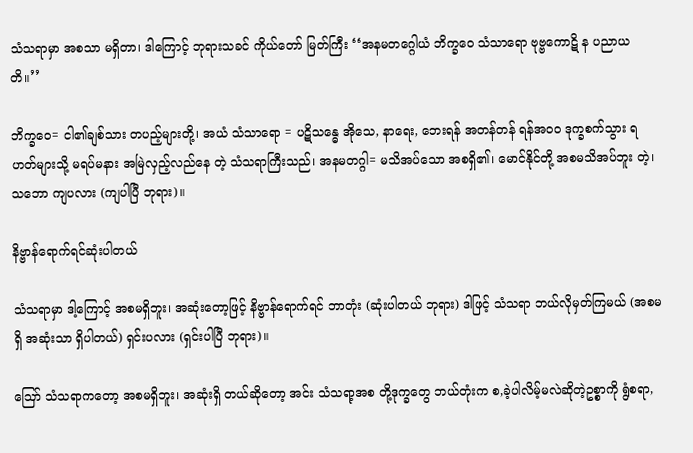သံသရာမှာ အစသာ မရှိတာ၊ ဒါကြောင့် ဘုရားသခင် ကိုယ်တော် မြတ်ကြီး ‘‘အနမတဂ္ဂေါယံ ဘိက္ခဝေ သံသာရော ဗုဗ္ဗကောဋိ န ပညာယတိ။’’

ဘိက္ခဝေ= ငါ၏ချစ်သား တပည့်များတို့၊ အယံ သံသာရော = ပဋိသန္ဓေ အိုသေ, နာရေး, ဘေးရန် အတန်တန် ရန်အဝဝ ဒုက္ခစက်သွား ရဟတ်များသို့ မရပ်မနား အမြဲလှည့်လည်နေ တဲ့ သံသရာကြီးသည်၊ အနမတဂ္ဂါ= မသိအပ်သော အစရှိ၏၊ မောင်နိုင်တို့ အစမသိအပ်ဘူး တဲ့၊ သဘော ကျပလား (ကျပါပြီ ဘုရား)။

နိဗ္ဗာန်ရောက်ရင်ဆုံးပါတယ်

သံသရာမှာ ဒါ့ကြောင့် အစမရှိဘူး၊ အဆုံးတော့ဖြင့် နိဗ္ဗာန်ရောက်ရင် ဘာတုံး (ဆုံးပါတယ် ဘုရား) ဒါဖြင့် သံသရာ ဘယ်လိုမှတ်ကြမယ် (အစမရှိ အဆုံးသာ ရှိပါတယ်) ရှင်းပလား (ရှင်းပါပြီ ဘုရား)။

ဪ သံသရာကတော့ အစမရှိဘူး၊ အဆုံးရှိ တယ်ဆိုတော့ အင်း သံသရာ့အစ တို့ဒုက္ခတွေ ဘယ်တုံးက စ,ခဲ့ပါလိမ့်မလဲဆိုတဲ့ဥစ္စာကို ရွံစရာ,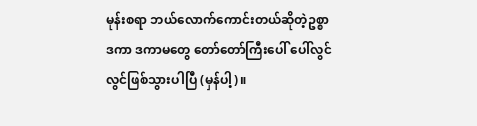မုန်းစရာ ဘယ်လောက်ကောင်းတယ်ဆိုတဲ့ဥစ္စာ ဒကာ ဒကာမတွေ တော်တော်ကြီးပေါ် ပေါ်လွင်လွင်ဖြစ်သွားပါပြီ (မှန်ပါ့)။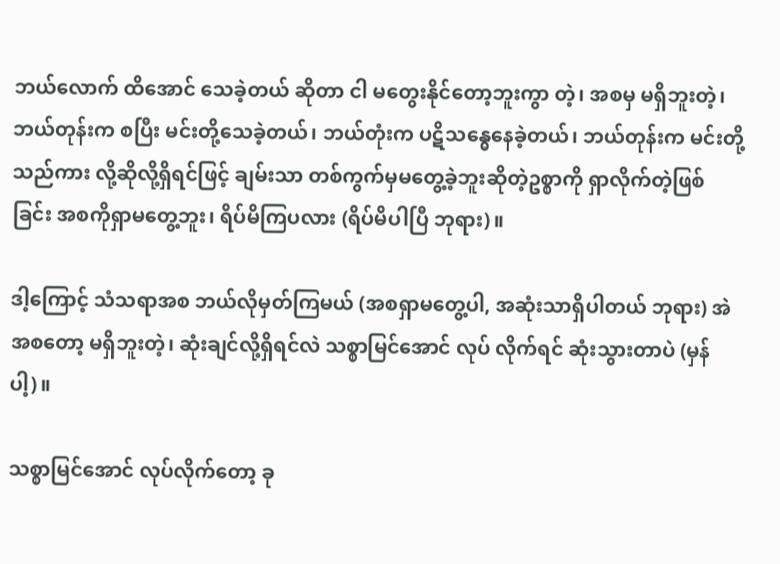ဘယ်လောက် ထိအောင် သေခဲ့တယ် ဆိုတာ ငါ မတွေးနိုင်တော့ဘူးကွာ တဲ့၊ အစမှ မရှိဘူးတဲ့၊ ဘယ်တုန်းက စပြီး မင်းတို့သေခဲ့တယ်၊ ဘယ်တုံးက ပဋိသန္ဓေနေခဲ့တယ်၊ ဘယ်တုန်းက မင်းတို့ သည်ကား လို့ဆိုလို့ရှိရင်ဖြင့် ချမ်းသာ တစ်ကွက်မှမတွေ့ခဲ့ဘူးဆိုတဲ့ဥစ္စာကို ရှာလိုက်တဲ့ဖြစ် ခြင်း အစကိုရှာမတွေ့ဘူး၊ ရိပ်မိကြပလား (ရိပ်မိပါပြီ ဘုရား)။

ဒါ့ကြောင့် သံသရာအစ ဘယ်လိုမှတ်ကြမယ် (အစရှာမတွေ့ပါ, အဆုံးသာရှိပါတယ် ဘုရား) အဲ အစတော့ မရှိဘူးတဲ့၊ ဆုံးချင်လို့ရှိရင်လဲ သစ္စာမြင်အောင် လုပ် လိုက်ရင် ဆုံးသွားတာပဲ (မှန်ပါ့)။

သစ္စာမြင်အောင် လုပ်လိုက်တော့ ခု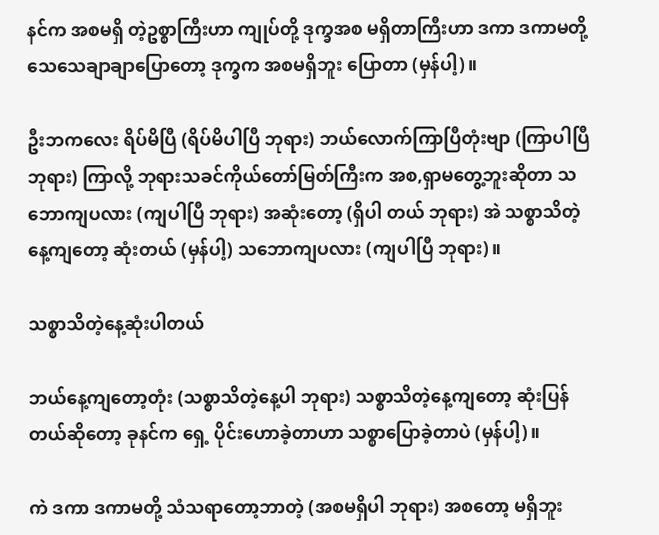နင်က အစမရှိ တဲ့ဥစ္စာကြီးဟာ ကျုပ်တို့ ဒုက္ခအစ မရှိတာကြီးဟာ ဒကာ ဒကာမတို့ သေသေချာချာပြောတော့ ဒုက္ခက အစမရှိဘူး ပြောတာ (မှန်ပါ့)။

ဦးဘကလေး ရိပ်မိပြီ (ရိပ်မိပါပြီ ဘုရား) ဘယ်လောက်ကြာပြီတုံးဗျာ (ကြာပါပြီ ဘုရား) ကြာလို့ ဘုရားသခင်ကိုယ်တော်မြတ်ကြီးက အစ,ရှာမတွေ့ဘူးဆိုတာ သဘောကျပလား (ကျပါပြီ ဘုရား) အဆုံးတော့ (ရှိပါ တယ် ဘုရား) အဲ သစ္စာသိတဲ့နေ့ကျတော့ ဆုံးတယ် (မှန်ပါ့) သဘောကျပလား (ကျပါပြီ ဘုရား)။

သစ္စာသိတဲ့နေ့ဆုံးပါတယ်

ဘယ်နေ့ကျတော့တုံး (သစ္စာသိတဲ့နေ့ပါ ဘုရား) သစ္စာသိတဲ့နေ့ကျတော့ ဆုံးပြန်တယ်ဆိုတော့ ခုနင်က ရှေ့ ပိုင်းဟောခဲ့တာဟာ သစ္စာပြောခဲ့တာပဲ (မှန်ပါ့)။

ကဲ ဒကာ ဒကာမတို့ သံသရာတော့ဘာတဲ့ (အစမရှိပါ ဘုရား) အစတော့ မရှိဘူး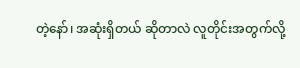တဲ့နော်၊ အဆုံးရှိတယ် ဆိုတာလဲ လူတိုင်းအတွက်လို့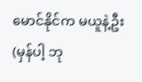မောင်နိုင်က မယူနဲ့ဦး (မှန်ပါ့ ဘု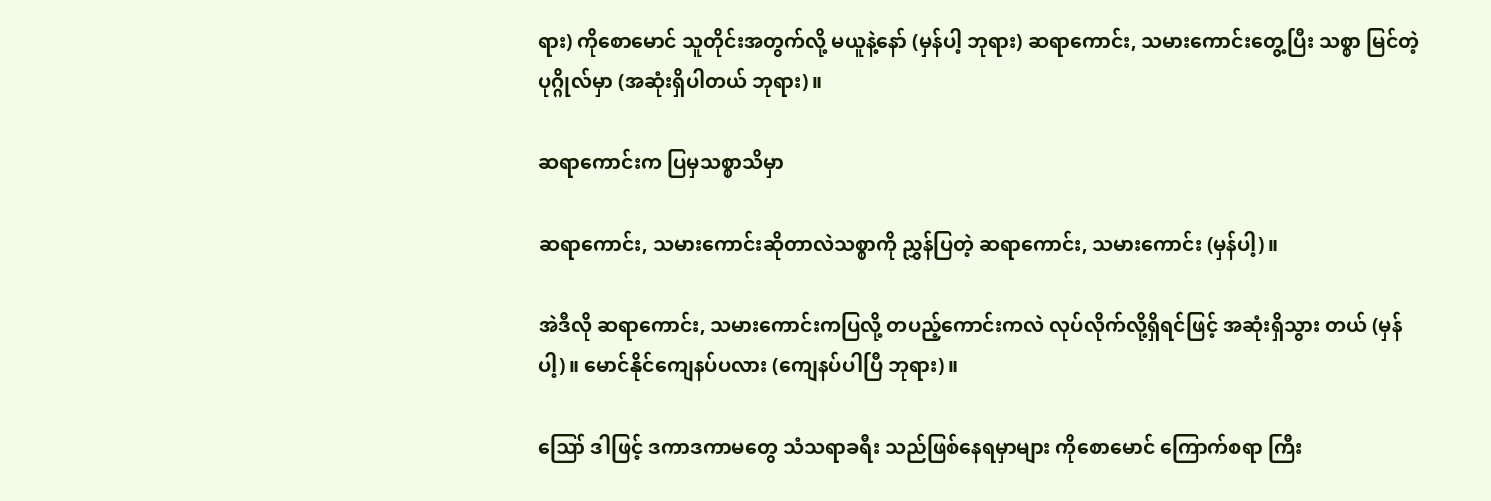ရား) ကိုစောမောင် သူတိုင်းအတွက်လို့ မယူနဲ့နော် (မှန်ပါ့ ဘုရား) ဆရာကောင်း, သမားကောင်းတွေ့ပြီး သစ္စာ မြင်တဲ့ပုဂ္ဂိုလ်မှာ (အဆုံးရှိပါတယ် ဘုရား)။

ဆရာကောင်းက ပြမှသစ္စာသိမှာ

ဆရာကောင်း, သမားကောင်းဆိုတာလဲသစ္စာကို ညွှန်ပြတဲ့ ဆရာကောင်း, သမားကောင်း (မှန်ပါ့)။

အဲဒီလို ဆရာကောင်း, သမားကောင်းကပြလို့ တပည့်ကောင်းကလဲ လုပ်လိုက်လို့ရှိရင်ဖြင့် အဆုံးရှိသွား တယ် (မှန်ပါ့)။ မောင်နိုင်ကျေနပ်ပလား (ကျေနပ်ပါပြီ ဘုရား)။

ဪ ဒါဖြင့် ဒကာဒကာမတွေ သံသရာခရီး သည်ဖြစ်နေရမှာများ ကိုစောမောင် ကြောက်စရာ ကြီး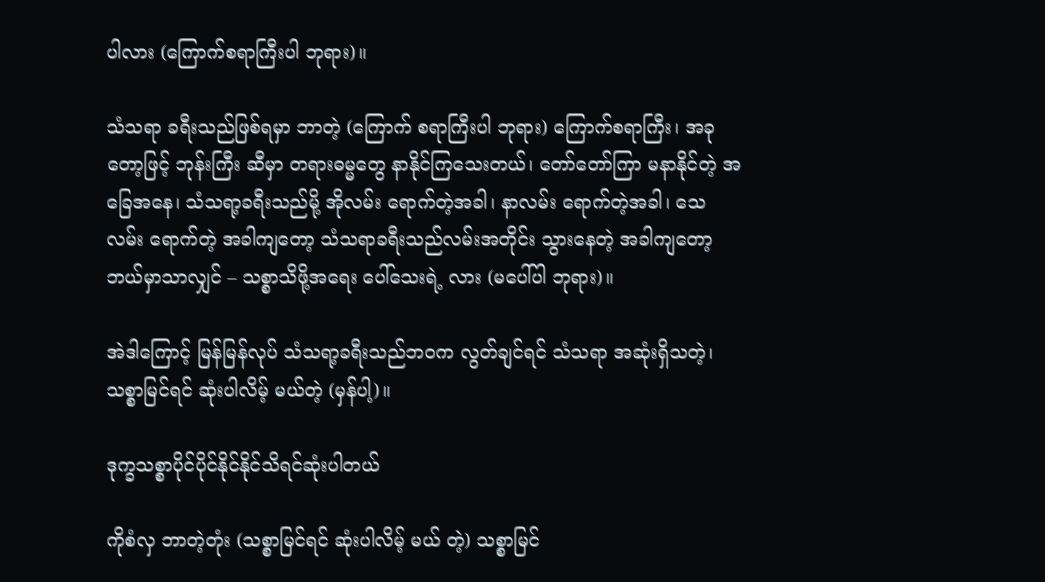ပါလား (ကြောက်စရာကြီးပါ ဘုရား)။

သံသရာ ခရီးသည်ဖြစ်ရမှာ ဘာတဲ့ (ကြောက် စရာကြီးပါ ဘုရား) ကြောက်စရာကြီး၊ အခုတော့ဖြင့် ဘုန်းကြီး ဆီမှာ တရားဓမ္မတွေ နာနိုင်ကြသေးတယ်၊ တော်တော်ကြာ မနာနိုင်တဲ့ အခြေအနေ၊ သံသရာ့ခရီးသည်မို့ အိုလမ်း ရောက်တဲ့အခါ၊ နာလမ်း ရောက်တဲ့အခါ၊ သေလမ်း ရောက်တဲ့ အခါကျတော့ သံသရာခရီးသည်လမ်းအတိုင်း သွားနေတဲ့ အခါကျတော့ ဘယ်မှာသာလျှင် – သစ္စာသိဖို့အရေး ပေါ်သေးရဲ့ လား (မပေါ်ပါ ဘုရား)။

အဲဒါကြောင့် မြန်မြန်လုပ် သံသရာ့ခရီးသည်ဘဝက လွတ်ချင်ရင် သံသရာ အဆုံးရှိသတဲ့၊ သစ္စာမြင်ရင် ဆုံးပါလိမ့် မယ်တဲ့ (မှန်ပါ့)။

ဒုက္ခသစ္စာပိုင်ပိုင်နိုင်နိုင်သိရင်ဆုံးပါတယ်

ကိုစံလှ ဘာတဲ့တုံး (သစ္စာမြင်ရင် ဆုံးပါလိမ့် မယ် တဲ့) သစ္စာမြင်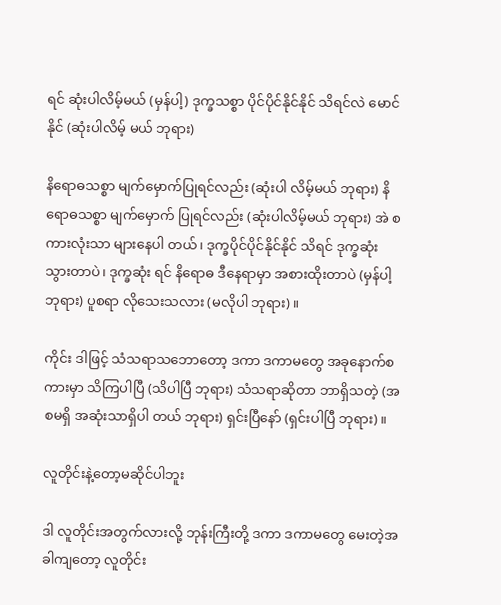ရင် ဆုံးပါလိမ့်မယ် (မှန်ပါ့) ဒုက္ခသစ္စာ ပိုင်ပိုင်နိုင်နိုင် သိရင်လဲ မောင်နိုင် (ဆုံးပါလိမ့် မယ် ဘုရား)

နိရောဓသစ္စာ မျက်မှောက်ပြုရင်လည်း (ဆုံးပါ လိမ့်မယ် ဘုရား) နိရောဓသစ္စာ မျက်မှောက် ပြုရင်လည်း (ဆုံးပါလိမ့်မယ် ဘုရား) အဲ စကားလုံးသာ များနေပါ တယ်၊ ဒုက္ခပိုင်ပိုင်နိုင်နိုင် သိရင် ဒုက္ခဆုံး သွားတာပဲ၊ ဒုက္ခဆုံး ရင် နိရောဓ ဒီနေရာမှာ အစားထိုးတာပဲ (မှန်ပါ့ ဘုရား) ပူစရာ လိုသေးသလား (မလိုပါ ဘုရား)။

ကိုင်း ဒါဖြင့် သံသရာသဘောတော့ ဒကာ ဒကာမတွေ အခုနောက်စကားမှာ သိကြပါပြီ (သိပါပြီ ဘုရား) သံသရာဆိုတာ ဘာရှိသတဲ့ (အစမရှိ အဆုံးသာရှိပါ တယ် ဘုရား) ရှင်းပြီနော် (ရှင်းပါပြီ ဘုရား)။

လူတိုင်းနဲ့တော့မဆိုင်ပါဘူး

ဒါ လူတိုင်းအတွက်လားလို့ ဘုန်းကြီးတို့ ဒကာ ဒကာမတွေ မေးတဲ့အခါကျတော့ လူတိုင်း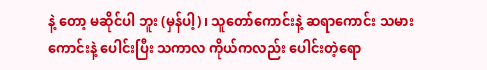နဲ့ တော့ မဆိုင်ပါ ဘူး (မှန်ပါ့)၊ သူတော်ကောင်းနဲ့ ဆရာကောင်း သမားကောင်းနဲ့ ပေါင်းပြီး သကာလ ကိုယ်ကလည်း ပေါင်းတဲ့ရော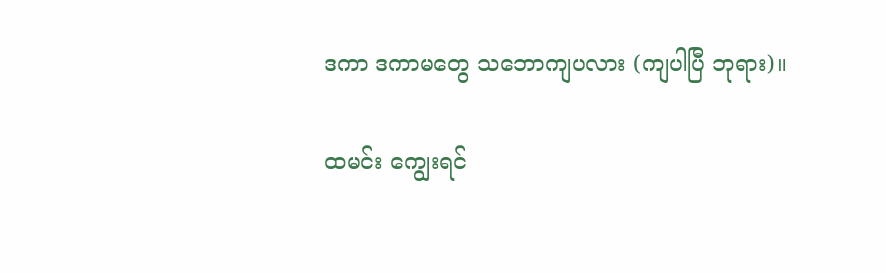ဒကာ ဒကာမတွေ သဘောကျပလား (ကျပါပြီ ဘုရား)။

ထမင်း ကျွေးရင်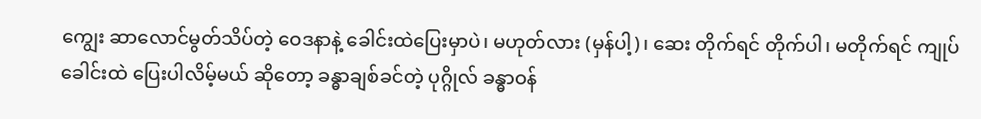ကျွေး ဆာလောင်မွတ်သိပ်တဲ့ ဝေဒနာနဲ့ ခေါင်းထဲပြေးမှာပဲ၊ မဟုတ်လား (မှန်ပါ့)၊ ဆေး တိုက်ရင် တိုက်ပါ၊ မတိုက်ရင် ကျုပ်ခေါင်းထဲ ပြေးပါလိမ့်မယ် ဆိုတော့ ခန္ဓာချစ်ခင်တဲ့ ပုဂ္ဂိုလ် ခန္ဓာဝန်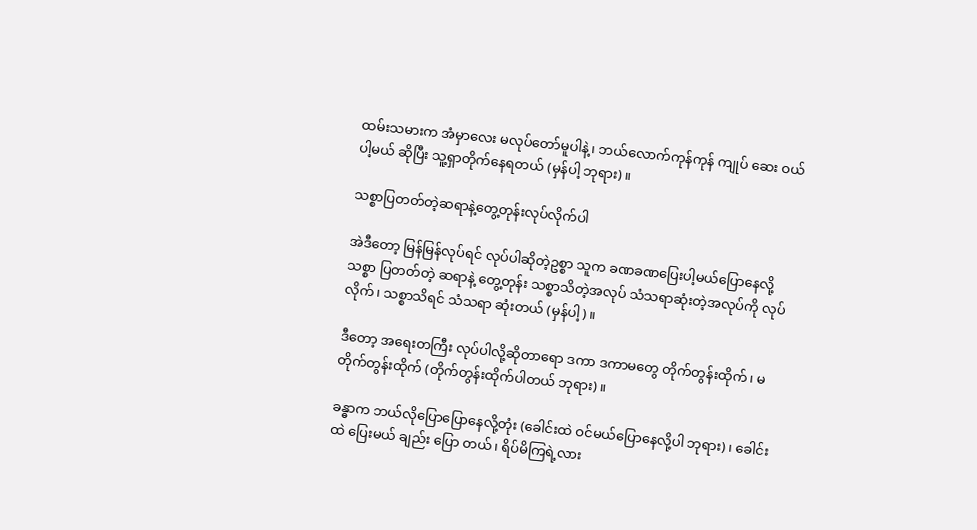ထမ်းသမားက အံမှာလေး မလုပ်တော်မူပါနဲ့၊ ဘယ်လောက်ကုန်ကုန် ကျုပ် ဆေး ဝယ်ပါ့မယ် ဆိုပြီး သူ့ရှာတိုက်နေရတယ် (မှန်ပါ့ ဘုရား)။

သစ္စာပြတတ်တဲ့ဆရာနဲ့တွေ့တုန်းလုပ်လိုက်ပါ

အဲဒီတော့ မြန်မြန်လုပ်ရင် လုပ်ပါဆိုတဲ့ဥစ္စာ သူက ခဏခဏပြေးပါ့မယ်ပြောနေလို့ သစ္စာ ပြတတ်တဲ့ ဆရာနဲ့ တွေ့တုန်း သစ္စာသိတဲ့အလုပ် သံသရာဆုံးတဲ့အလုပ်ကို လုပ် လိုက်၊ သစ္စာသိရင် သံသရာ ဆုံးတယ် (မှန်ပါ့)။

ဒီတော့ အရေးတကြီး လုပ်ပါလို့ဆိုတာရော ဒကာ ဒကာမတွေ တိုက်တွန်းထိုက်၊ မတိုက်တွန်းထိုက် (တိုက်တွန်းထိုက်ပါတယ် ဘုရား)။

ခန္ဓာက ဘယ်လိုပြောပြောနေလို့တုံး (ခေါင်းထဲ ဝင်မယ်ပြောနေလို့ပါ ဘုရား)၊ ခေါင်းထဲ ပြေးမယ် ချည်း ပြော တယ်၊ ရိပ်မိကြရဲ့လား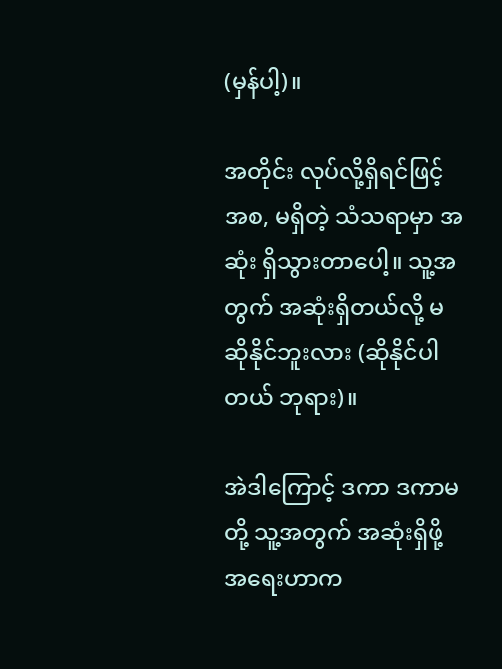(မှန်ပါ့)။

အတိုင်း လုပ်လို့ရှိရင်ဖြင့် အစ, မရှိတဲ့ သံသရာမှာ အဆုံး ရှိသွားတာပေါ့။ သူ့အတွက် အဆုံးရှိတယ်လို့ မဆိုနိုင်ဘူးလား (ဆိုနိုင်ပါတယ် ဘုရား)။

အဲဒါကြောင့် ဒကာ ဒကာမတို့ သူ့အတွက် အဆုံးရှိဖို့ အရေးဟာက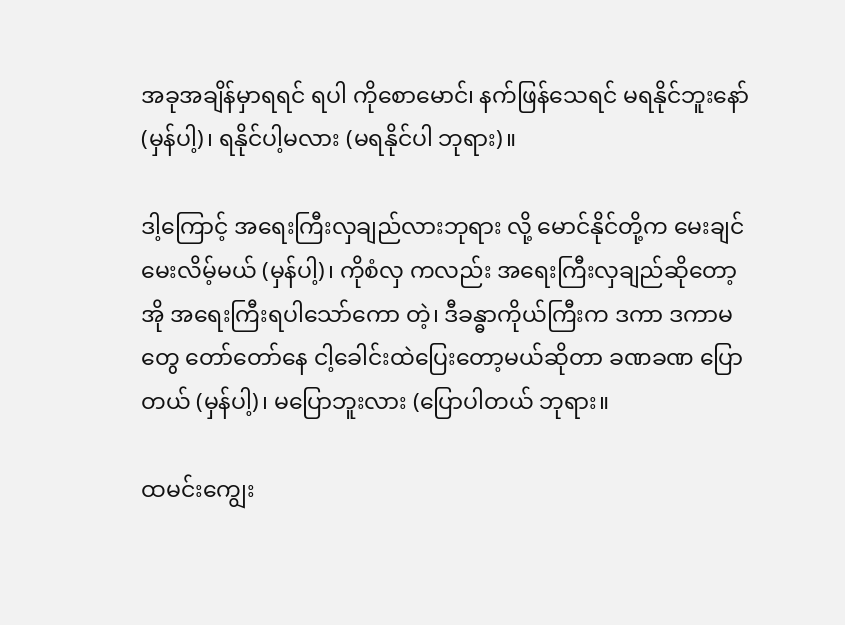အခုအချိန်မှာရရင် ရပါ ကိုစောမောင်၊ နက်ဖြန်သေရင် မရနိုင်ဘူးနော် (မှန်ပါ့)၊ ရနိုင်ပါ့မလား (မရနိုင်ပါ ဘုရား)။

ဒါ့ကြောင့် အရေးကြီးလှချည်လားဘုရား လို့ မောင်နိုင်တို့က မေးချင်မေးလိမ့်မယ် (မှန်ပါ့)၊ ကိုစံလှ ကလည်း အရေးကြီးလှချည်ဆိုတော့ အို အရေးကြီးရပါသော်ကော တဲ့၊ ဒီခန္ဓာကိုယ်ကြီးက ဒကာ ဒကာမတွေ တော်တော်နေ ငါ့ခေါင်းထဲပြေးတော့မယ်ဆိုတာ ခဏခဏ ပြောတယ် (မှန်ပါ့)၊ မပြောဘူးလား (ပြောပါတယ် ဘုရား။

ထမင်းကျွေး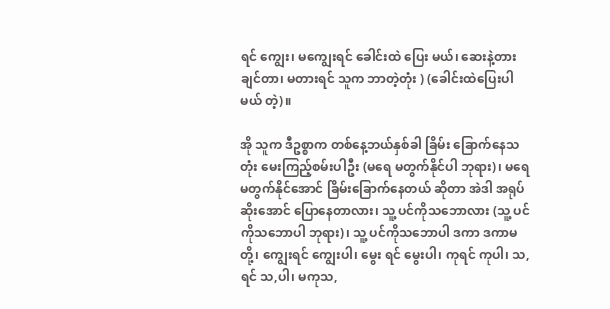ရင် ကျွေး၊ မကျွေးရင် ခေါင်းထဲ ပြေး မယ်၊ ဆေးနဲ့တားချင်တာ၊ မတားရင် သူက ဘာတဲ့တုံး ) (ခေါင်းထဲပြေးပါမယ် တဲ့)။

အို သူက ဒီဥစ္စာက တစ်နေ့ဘယ်နှစ်ခါ ခြိမ်း ခြောက်နေသတုံး မေးကြည့်စမ်းပါဦး (မရေ မတွက်နိုင်ပါ ဘုရား)၊ မရေမတွက်နိုင်အောင် ခြိမ်းခြောက်နေတယ် ဆိုတာ အဲဒါ အရုပ်ဆိုးအောင် ပြောနေတာလား၊ သူ့ ပင်ကိုသဘောလား (သူ့ ပင်ကိုသဘောပါ ဘုရား)၊ သူ့ ပင်ကိုသဘောပါ ဒကာ ဒကာမတို့၊ ကျွေးရင် ကျွေးပါ၊ မွေး ရင် မွေးပါ၊ ကုရင် ကုပါ၊ သ,ရင် သ,ပါ၊ မကုသ,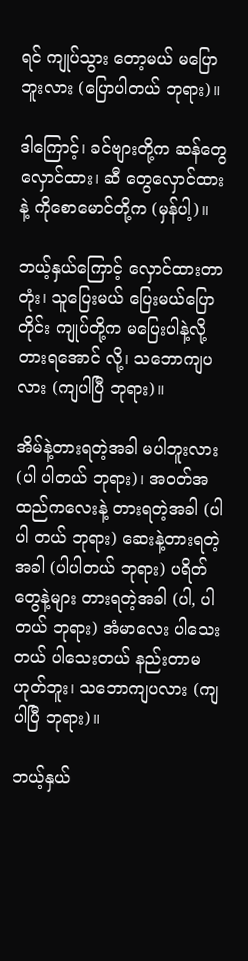ရင် ကျုပ်သွား တော့မယ် မပြောဘူးလား (ပြောပါတယ် ဘုရား)။

ဒါကြောင့်၊ ခင်ဗျားတို့က ဆန်တွေ လှောင်ထား၊ ဆီ တွေလှောင်ထားနဲ့ ကိုစောမောင်တို့က (မှန်ပါ့)။

ဘယ့်နှယ်ကြောင့် လှောင်ထားတာတုံး၊ သူပြေးမယ် ပြေးမယ်ပြောတိုင်း ကျုပ်တို့က မပြေးပါနဲ့လို့ တားရအောင် လို့၊ သဘောကျပလား (ကျပါပြီ ဘုရား)။

အိမ်နဲ့တားရတဲ့အခါ မပါဘူးလား (ပါ ပါတယ် ဘုရား)၊ အဝတ်အထည်ကလေးနဲ့ တားရတဲ့အခါ (ပါပါ တယ် ဘုရား) ဆေးနဲ့တားရတဲ့အခါ (ပါပါတယ် ဘုရား) ပရိတ်တွေနဲ့များ တားရတဲ့အခါ (ပါ, ပါတယ် ဘုရား) အံမာလေး ပါသေးတယ် ပါသေးတယ် နည်းတာမဟုတ်ဘူး၊ သဘောကျပလား (ကျပါပြီ ဘုရား)။

ဘယ့်နှယ်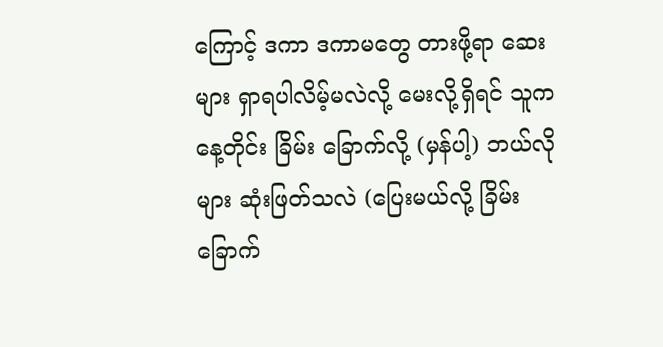ကြောင့် ဒကာ ဒကာမတွေ တားဖို့ရာ ဆေးများ ရှာရပါလိမ့်မလဲလို့ မေးလို့ရှိရင် သူက နေ့တိုင်း ခြိမ်း ခြောက်လို့ (မှန်ပါ့) ဘယ်လိုများ ဆုံးဖြတ်သလဲ (ပြေးမယ်လို့ ခြိမ်းခြောက်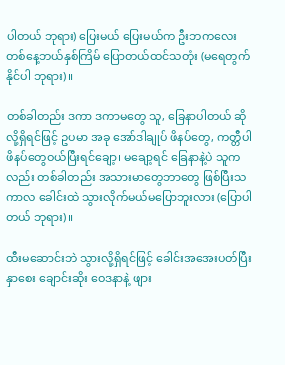ပါတယ် ဘုရား) ပြေးမယ် ပြေးမယ်က ဦးဘကလေး တစ်နေ့ဘယ်နှစ်ကြိမ် ပြောတယ်ထင်သတုံး (မရေတွက် နိုင်ပါ ဘုရား)။

တစ်ခါတည်း ဒကာ ဒကာမတွေ သူ, ခြေနာပါတယ် ဆိုလို့ရှိရင်ဖြင့် ဥပမာ အခု အော်ဒါချုပ် ဖိနပ်တွေ, ကတ္တီပါ ဖိနပ်တွေဝယ်ပြီးရင်ချော့၊ မချော့ရင် ခြေနာနဲ့ပဲ သူက လည်း တစ်ခါတည်း အသားမာတွေဘာတွေ ဖြစ်ပြီးသကာလ ခေါင်းထဲ သွားလိုက်မယ်မပြောဘူးလား (ပြောပါတယ် ဘုရား)။

ထီးမဆောင်းဘဲ သွားလို့ရှိရင်ဖြင့် ခေါင်းအအေးပတ်ပြီး နှာစေး ချောင်းဆိုး ဝေဒနာနဲ့ ဖျား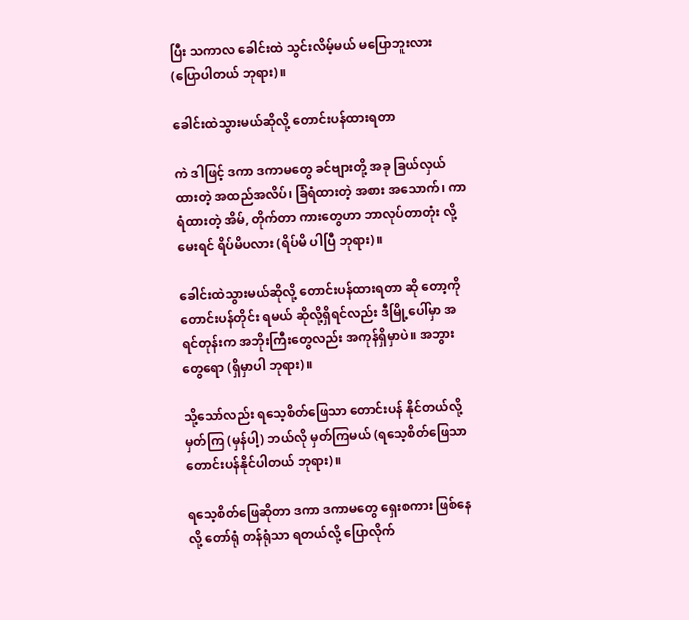ပြီး သကာလ ခေါင်းထဲ သွင်းလိမ့်မယ် မပြောဘူးလား (ပြောပါတယ် ဘုရား)။

ခေါင်းထဲသွားမယ်ဆိုလို့ တောင်းပန်ထားရတာ

ကဲ ဒါဖြင့် ဒကာ ဒကာမတွေ ခင်ဗျားတို့ အခု ခြယ်လှယ်ထားတဲ့ အထည်အလိပ်၊ ခြံရံထားတဲ့ အစား အသောက်၊ ကာရံထားတဲ့ အိမ်, တိုက်တာ ကားတွေဟာ ဘာလုပ်တာတုံး လို့ မေးရင် ရိပ်မိပလား (ရိပ်မိ ပါပြီ ဘုရား)။

ခေါင်းထဲသွားမယ်ဆိုလို့ တောင်းပန်ထားရတာ ဆို တော့ကို တောင်းပန်တိုင်း ရမယ် ဆိုလို့ရှိရင်လည်း ဒီမြို့ပေါ်မှာ အရင်တုန်းက အဘိုးကြီးတွေလည်း အကုန်ရှိမှာပဲ။ အဘွားတွေရော (ရှိမှာပါ ဘုရား)။

သို့သော်လည်း ရသေ့စိတ်ဖြေသာ တောင်းပန် နိုင်တယ်လို့မှတ်ကြ (မှန်ပါ့) ဘယ်လို မှတ်ကြမယ် (ရသေ့စိတ်ဖြေသာ တောင်းပန်နိုင်ပါတယ် ဘုရား)။

ရသေ့စိတ်ဖြေဆိုတာ ဒကာ ဒကာမတွေ ရှေးစကား ဖြစ်နေလို့ တော်ရုံ တန်ရုံသာ ရတယ်လို့ ပြောလိုက်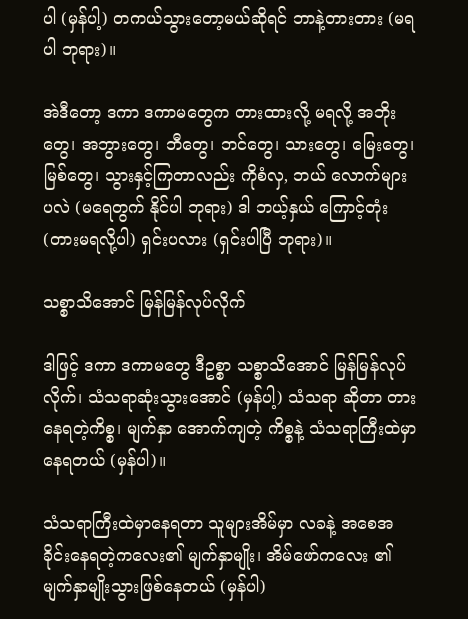ပါ (မှန်ပါ့) တကယ်သွားတော့မယ်ဆိုရင် ဘာနဲ့တားတား (မရပါ ဘုရား)။

အဲဒီတော့ ဒကာ ဒကာမတွေက တားထားလို့ မရလို့ အဘိုးတွေ၊ အဘွားတွေ၊ ဘီတွေ၊ ဘင်တွေ၊ သားတွေ၊ မြေးတွေ၊ မြစ်တွေ၊ သွားနှင့်ကြတာလည်း ကိုစံလှ, ဘယ် လောက်များပလဲ (မရေတွက် နိုင်ပါ ဘုရား) ဒါ ဘယ့်နှယ် ကြောင့်တုံး (တားမရလို့ပါ) ရှင်းပလား (ရှင်းပါပြီ ဘုရား)။

သစ္စာသိအောင် မြန်မြန်လုပ်လိုက်

ဒါဖြင့် ဒကာ ဒကာမတွေ ဒီဥစ္စာ သစ္စာသိအောင် မြန်မြန်လုပ်လိုက်၊ သံသရာဆုံးသွားအောင် (မှန်ပါ့) သံသရာ ဆိုတာ တားနေရတဲ့ကိစ္စ၊ မျက်နှာ အောက်ကျတဲ့ ကိစ္စနဲ့ သံသရာကြီးထဲမှာ နေရတယ် (မှန်ပါ)။

သံသရာကြီးထဲမှာနေရတာ သူများအိမ်မှာ လခနဲ့ အစေအခိုင်းနေရတဲ့ကလေး၏ မျက်နှာမျိုး၊ အိမ်ဖော်ကလေး ၏ မျက်နှာမျိုးသွားဖြစ်နေတယ် (မှန်ပါ)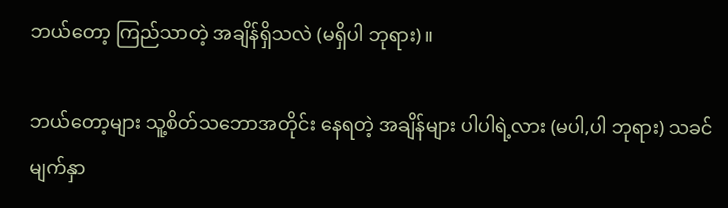ဘယ်တော့ ကြည်သာတဲ့ အချိန်ရှိသလဲ (မရှိပါ ဘုရား)။

ဘယ်တော့များ သူ့စိတ်သဘောအတိုင်း နေရတဲ့ အချိန်များ ပါပါရဲ့လား (မပါ,ပါ ဘုရား) သခင်မျက်နှာ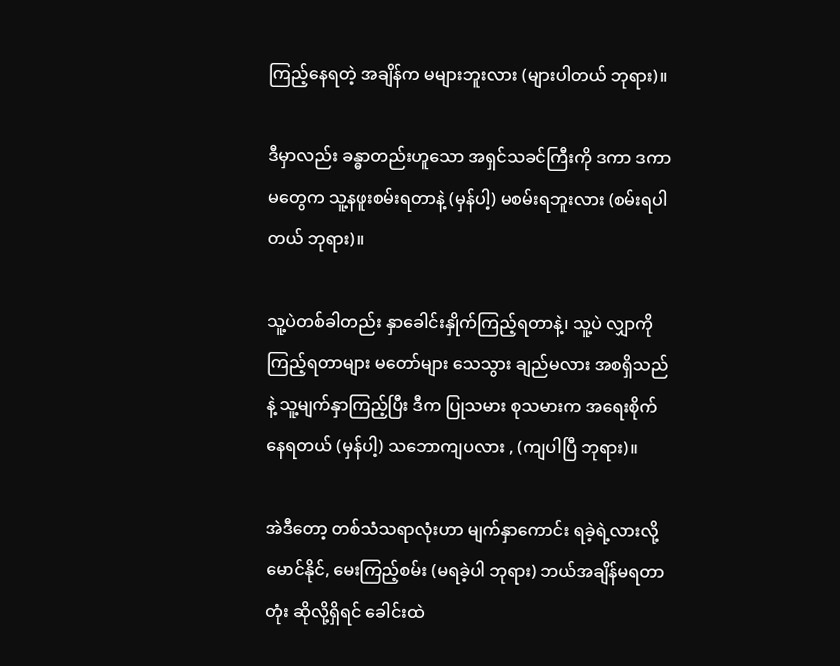ကြည့်နေရတဲ့ အချိန်က မများဘူးလား (များပါတယ် ဘုရား)။

ဒီမှာလည်း ခန္ဓာတည်းဟူသော အရှင်သခင်ကြီးကို ဒကာ ဒကာမတွေက သူ့နဖူးစမ်းရတာနဲ့ (မှန်ပါ့) မစမ်းရဘူးလား (စမ်းရပါတယ် ဘုရား)။

သူ့ပဲတစ်ခါတည်း နှာခေါင်းနှိုက်ကြည့်ရတာနဲ့၊ သူ့ပဲ လျှာကိုကြည့်ရတာများ မတော်များ သေသွား ချည်မလား အစရှိသည်နဲ့ သူ့မျက်နှာကြည့်ပြီး ဒီက ပြုသမား စုသမားက အရေးစိုက် နေရတယ် (မှန်ပါ့) သဘောကျပလား , (ကျပါပြီ ဘုရား)။

အဲဒီတော့ တစ်သံသရာလုံးဟာ မျက်နှာကောင်း ရခဲ့ရဲ့လားလို့ မောင်နိုင်, မေးကြည့်စမ်း (မရခဲ့ပါ ဘုရား) ဘယ်အချိန်မရတာတုံး ဆိုလို့ရှိရင် ခေါင်းထဲ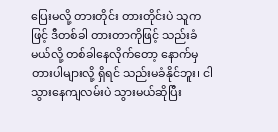ပြေးမလို့ တားတိုင်း တားတိုင်းပဲ သူကဖြင့် ဒီတစ်ခါ တားတာကိုဖြင့် သည်းခံမယ်လို့ တစ်ခါနေလိုက်တော့ နောက်မှ တားပါများလို့ ရှိရင် သည်းမခံနိုင်ဘူး၊ ငါသွားနေကျလမ်းပဲ သွားမယ်ဆိုပြီး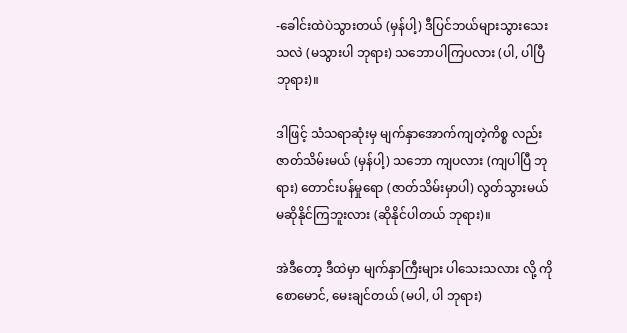-ခေါင်းထဲပဲသွားတယ် (မှန်ပါ့) ဒီပြင်ဘယ်များသွားသေး သလဲ (မသွားပါ ဘုရား) သဘောပါကြပလား (ပါ, ပါပြီ ဘုရား)။

ဒါဖြင့် သံသရာဆုံးမှ မျက်နှာအောက်ကျတဲ့ကိစ္စ လည်း ဇာတ်သိမ်းမယ် (မှန်ပါ့) သဘော ကျပလား (ကျပါပြီ ဘုရား) တောင်းပန်မှုရော (ဇာတ်သိမ်းမှာပါ) လွတ်သွားမယ် မဆိုနိုင်ကြဘူးလား (ဆိုနိုင်ပါတယ် ဘုရား)။

အဲဒီတော့ ဒီထဲမှာ မျက်နှာကြီးများ ပါသေးသလား လို့ ကိုစောမောင်, မေးချင်တယ် (မပါ, ပါ ဘုရား)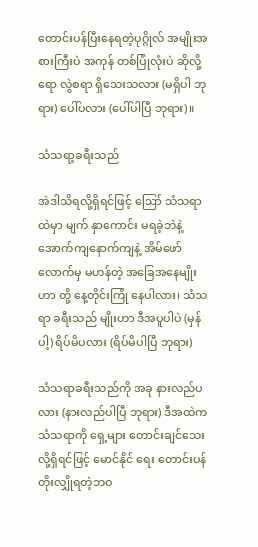တောင်းပန်ပြီးနေရတဲ့ပုဂ္ဂိုလ် အမျိုးအစားကြီးပဲ အကုန် တစ်ပြုံလုံးပဲ ဆိုလို့ရော လွဲစရာ ရှိသေးသလား (မရှိပါ ဘုရား) ပေါ်ပလား (ပေါ်ပါပြီ ဘုရား)။

သံသရာ့ခရီးသည်

အဲဒါသိရလို့ရှိရင်ဖြင့် ဪ သံသရာထဲမှာ မျက် နှာကောင်း မရခဲ့ဘဲနဲ့ အောက်ကျနောက်ကျနဲ့ အိမ်ဖော် လောက်မှ မဟန်တဲ့ အခြေအနေမျိုးဟာ တို့ နေ့တိုင်းကြုံ နေပါလား၊ သံသရာ ခရီးသည် မျိုးဟာ ဒီအပူပါပဲ (မှန်ပါ့) ရိပ်မိပလား (ရိပ်မိပါပြီ ဘုရား)

သံသရာခရီးသည်ကို အခု နားလည်ပလား (နားလည်ပါပြီ ဘုရား) ဒီအထဲက သံသရာကို ရှေ့များ တောင်းချင်သေးလို့ရှိရင်ဖြင့် မောင်နိုင် ရေး တောင်းပန်တိုးလျှိုရတဲ့ဘဝ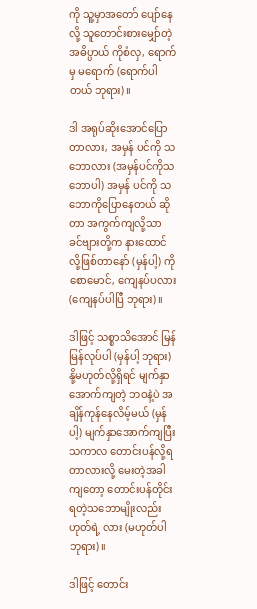ကို သူ့မှာအတော် ပျော်နေလို့ သူတောင်းစားမျှော်တဲ့ အဓိပ္ပာယ် ကိုစံလှ, ရောက်မှ မရောက် (ရောက်ပါတယ် ဘုရား)။

ဒါ အရုပ်ဆိုးအောင်ပြောတာလား, အမှန် ပင်ကို သဘောလား (အမှန်ပင်ကိုသဘောပါ) အမှန် ပင်ကို သဘောကိုပြောနေတယ် ဆိုတာ အကွက်ကျလို့သာ ခင်ဗျားတို့က နားထောင်လို့ဖြစ်တာနော် (မှန်ပါ့) ကိုစောမောင်, ကျေနပ်ပလား (ကျေနပ်ပါပြီ ဘုရား)။

ဒါဖြင့် သစ္စာသိအောင် မြန်မြန်လုပ်ပါ (မှန်ပါ့ ဘုရား) နို့မဟုတ်လို့ရှိရင် မျက်နှာအောက်ကျတဲ့ ဘဝနဲ့ပဲ အချိန်ကုန်နေလိမ့်မယ် (မှန်ပါ့) မျက်နှာအောက်ကျပြီး သကာလ တောင်းပန်လို့ရတာလားလို့ မေးတဲ့အခါကျတော့ တောင်းပန်တိုင်း ရတဲ့သဘောမျိုးလည်း ဟုတ်ရဲ့ လား (မဟုတ်ပါ ဘုရား)။

ဒါဖြင့် တောင်း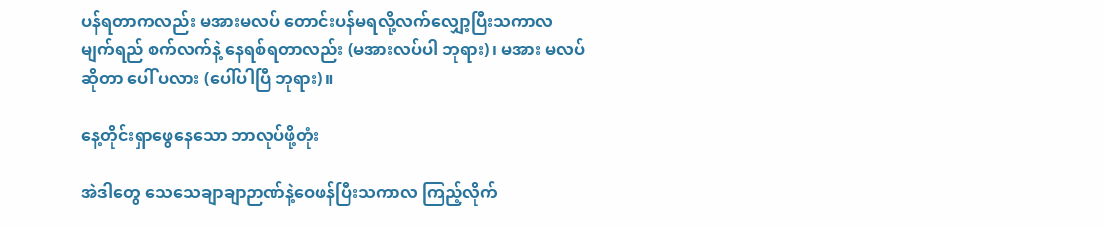ပန်ရတာကလည်း မအားမလပ် တောင်းပန်မရလို့လက်လျှော့ပြီးသကာလ မျက်ရည် စက်လက်နဲ့ နေရစ်ရတာလည်း (မအားလပ်ပါ ဘုရား)၊ မအား မလပ်ဆိုတာ ပေါ် ပလား (ပေါ်ပါပြီ ဘုရား)။

နေ့တိုင်းရှာဖွေနေသော ဘာလုပ်ဖို့တုံး

အဲဒါတွေ သေသေချာချာဉာဏ်နဲ့ဝေဖန်ပြီးသကာလ ကြည့်လိုက်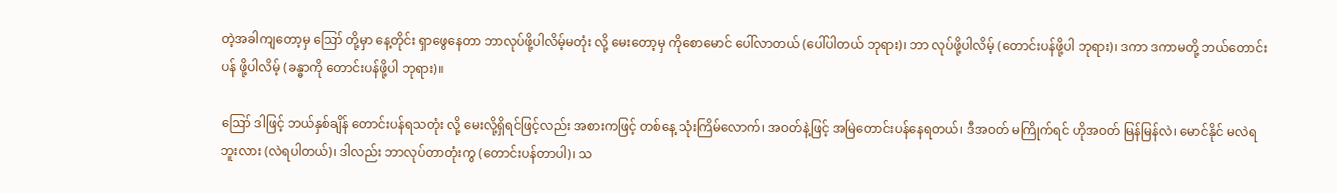တဲ့အခါကျတော့မှ ဪ တို့မှာ နေ့တိုင်း ရှာဖွေနေတာ ဘာလုပ်ဖို့ပါလိမ့်မတုံး လို့ မေးတော့မှ ကိုစောမောင် ပေါ်လာတယ် (ပေါ်ပါတယ် ဘုရား)၊ ဘာ လုပ်ဖို့ပါလိမ့် (တောင်းပန်ဖို့ပါ ဘုရား)၊ ဒကာ ဒကာမတို့ ဘယ်တောင်းပန် ဖို့ပါလိမ့် (ခန္ဓာကို တောင်းပန်ဖို့ပါ ဘုရား)။

ဪ ဒါဖြင့် ဘယ်နှစ်ချိန် တောင်းပန်ရသတုံး လို့ မေးလို့ရှိရင်ဖြင့်လည်း အစားကဖြင့် တစ်နေ့ သုံးကြိမ်လောက်၊ အဝတ်နဲ့ဖြင့် အမြဲတောင်းပန်နေရတယ်၊ ဒီအဝတ် မကြိုက်ရင် ဟိုအဝတ် မြန်မြန်လဲ၊ မောင်နိုင် မလဲရဘူးလား (လဲရပါတယ်)၊ ဒါလည်း ဘာလုပ်တာတုံးကွ (တောင်းပန်တာပါ)၊ သ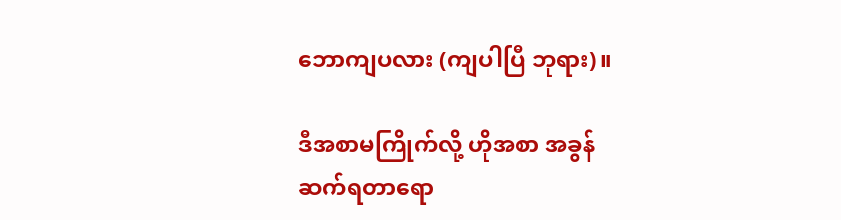ဘောကျပလား (ကျပါပြီ ဘုရား)။

ဒီအစာမကြိုက်လို့ ဟိုအစာ အခွန် ဆက်ရတာရော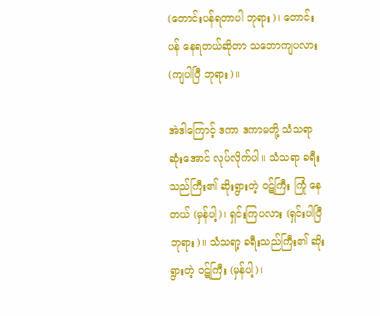(တောင်းပန်ရတာပါ ဘုရား)၊ တောင်းပန် နေရတယ်ဆိုတာ သဘောကျပလား (ကျပါပြီ ဘုရား)။

အဲဒါကြောင့် ဒကာ ဒကာမတို့ သံသရာ ဆုံးအောင် လုပ်လိုက်ပါ။ သံသရာ ခရီးသည်ကြီး၏ ဆိုးရွားတဲ့ ဝဋ်ကြီး ကြုံ နေတယ် (မှန်ပါ့)၊ ရှင်းကြပလား (ရှင်းပါပြီ ဘုရား)။ သံသရာ့ ခရီးသည်ကြီး၏ ဆိုးရွားတဲ့ ဝဋ်ကြီး (မှန်ပါ့)၊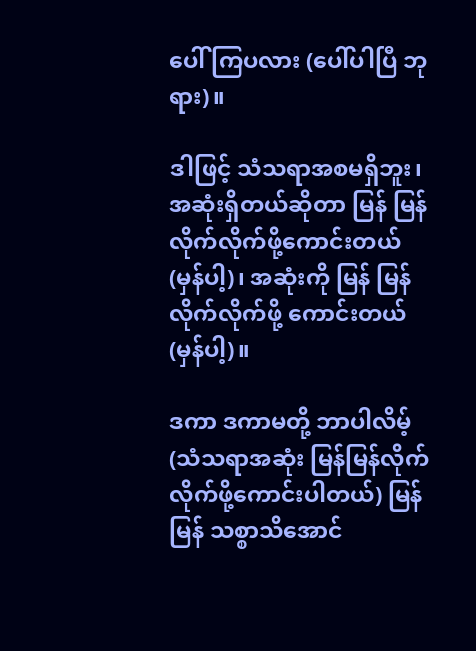ပေါ် ကြပလား (ပေါ်ပါပြီ ဘုရား)။

ဒါဖြင့် သံသရာအစမရှိဘူး၊ အဆုံးရှိတယ်ဆိုတာ မြန် မြန်လိုက်လိုက်ဖို့ကောင်းတယ် (မှန်ပါ့)၊ အဆုံးကို မြန် မြန်လိုက်လိုက်ဖို့ ကောင်းတယ် (မှန်ပါ့)။

ဒကာ ဒကာမတို့ ဘာပါလိမ့် (သံသရာအဆုံး မြန်မြန်လိုက်လိုက်ဖို့ကောင်းပါတယ်) မြန်မြန် သစ္စာသိအောင်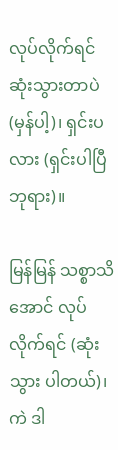လုပ်လိုက်ရင် ဆုံးသွားတာပဲ (မှန်ပါ့)၊ ရှင်းပလား (ရှင်းပါပြီ ဘုရား)။

မြန်မြန် သစ္စာသိအောင် လုပ်လိုက်ရင် (ဆုံးသွား ပါတယ်)၊ ကဲ ဒါ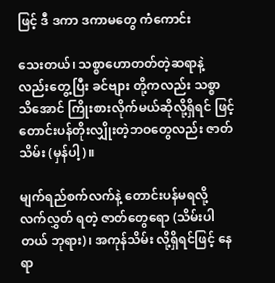ဖြင့် ဒီ ဒကာ ဒကာမတွေ ကံကောင်း

သေးတယ်၊ သစ္စာဟောတတ်တဲ့ဆရာနဲ့လည်းတွေ့ပြီး ခင်ဗျား တို့ကလည်း သစ္စာ သိအောင် ကြိုးစားလိုက်မယ်ဆိုလို့ရှိရင် ဖြင့် တောင်းပန်တိုးလျှိုးတဲ့ဘဝတွေလည်း ဇာတ်သိမ်း (မှန်ပါ့)။

မျက်ရည်စက်လက်နဲ့ တောင်းပန်မရလို့ လက်လွှတ် ရတဲ့ ဇာတ်တွေရော (သိမ်းပါတယ် ဘုရား)၊ အကုန်သိမ်း လို့ရှိရင်ဖြင့် နေရာ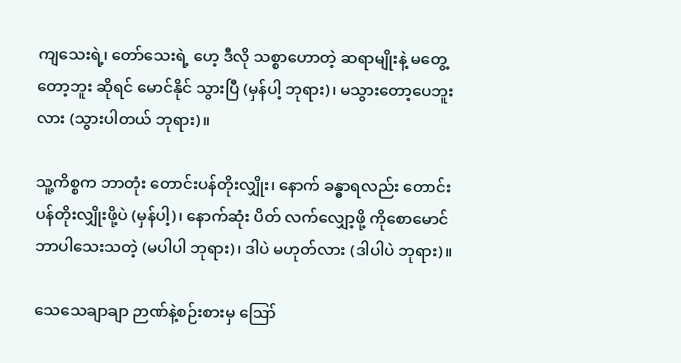ကျသေးရဲ့၊ တော်သေးရဲ့ ဟေ့ ဒီလို သစ္စာဟောတဲ့ ဆရာမျိုးနဲ့ မတွေ့တော့ဘူး ဆိုရင် မောင်နိုင် သွားပြီ (မှန်ပါ့ ဘုရား)၊ မသွားတော့ပေဘူးလား (သွားပါတယ် ဘုရား)။

သူ့ကိစ္စက ဘာတုံး တောင်းပန်တိုးလျှိုး၊ နောက် ခန္ဓာရလည်း တောင်းပန်တိုးလျှိုးဖို့ပဲ (မှန်ပါ့)၊ နောက်ဆုံး ပိတ် လက်လျှော့ဖို့ ကိုစောမောင် ဘာပါသေးသတဲ့ (မပါပါ ဘုရား)၊ ဒါပဲ မဟုတ်လား (ဒါပါပဲ ဘုရား)။

သေသေချာချာ ဉာဏ်နဲ့စဉ်းစားမှ ဪ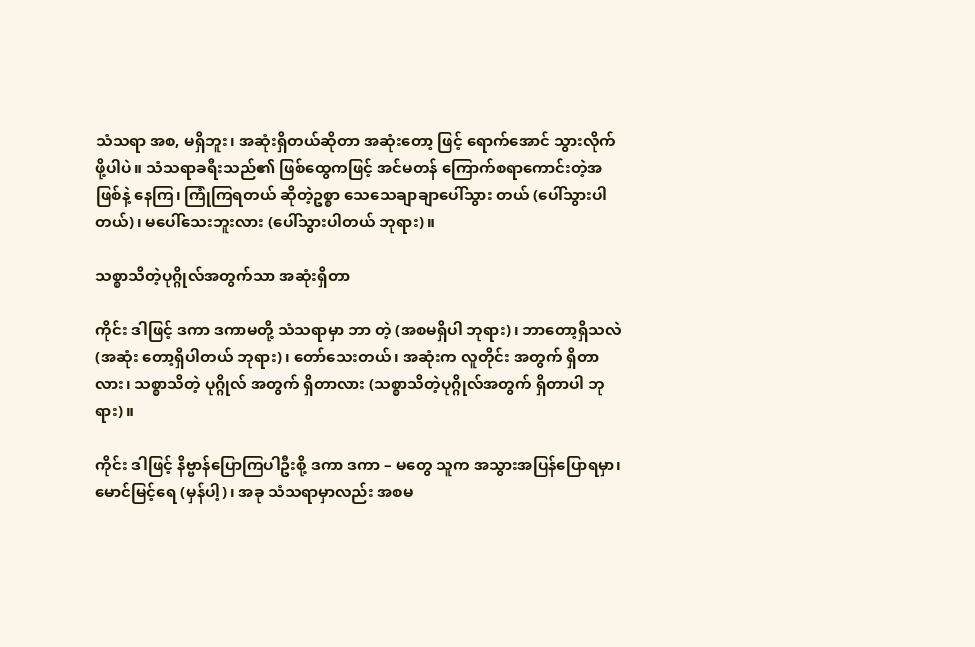သံသရာ အစ, မရှိဘူး၊ အဆုံးရှိတယ်ဆိုတာ အဆုံးတော့ ဖြင့် ရောက်အောင် သွားလိုက်ဖို့ပါပဲ။ သံသရာခရီးသည်၏ ဖြစ်ထွေကဖြင့် အင်မတန် ကြောက်စရာကောင်းတဲ့အဖြစ်နဲ့ နေကြ၊ ကြုံကြရတယ် ဆိုတဲ့ဥစ္စာ သေသေချာချာပေါ်သွား တယ် (ပေါ်သွားပါတယ်)၊ မပေါ်သေးဘူးလား (ပေါ်သွားပါတယ် ဘုရား)။

သစ္စာသိတဲ့ပုဂ္ဂိုလ်အတွက်သာ အဆုံးရှိတာ

ကိုင်း ဒါဖြင့် ဒကာ ဒကာမတို့ သံသရာမှာ ဘာ တဲ့ (အစမရှိပါ ဘုရား)၊ ဘာတော့ရှိသလဲ (အဆုံး တော့ရှိပါတယ် ဘုရား)၊ တော်သေးတယ်၊ အဆုံးက လူတိုင်း အတွက် ရှိတာလား၊ သစ္စာသိတဲ့ ပုဂ္ဂိုလ် အတွက် ရှိတာလား (သစ္စာသိတဲ့ပုဂ္ဂိုလ်အတွက် ရှိတာပါ ဘုရား)။

ကိုင်း ဒါဖြင့် နိဗ္ဗာန်ပြောကြပါဦးစို့ ဒကာ ဒကာ – မတွေ သူက အသွားအပြန်ပြောရမှာ၊ မောင်မြင့်ရေ (မှန်ပါ့)၊ အခု သံသရာမှာလည်း အစမ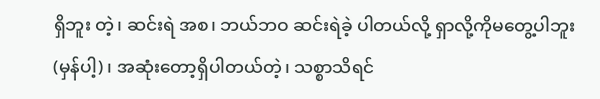ရှိဘူး တဲ့၊ ဆင်းရဲ အစ၊ ဘယ်ဘဝ ဆင်းရဲခဲ့ ပါတယ်လို့ ရှာလို့ကိုမတွေ့ပါဘူး (မှန်ပါ့)၊ အဆုံးတော့ရှိပါတယ်တဲ့၊ သစ္စာသိရင်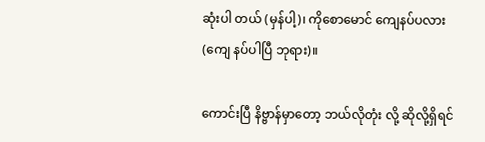ဆုံးပါ တယ် (မှန်ပါ့)၊ ကိုစောမောင် ကျေနပ်ပလား (ကျေ နပ်ပါပြီ ဘုရား)။

ကောင်းပြီ နိဗ္ဗာန်မှာတော့ ဘယ်လိုတုံး လို့ ဆိုလို့ရှိရင်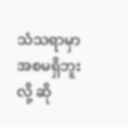သံသရာမှာ အစမရှိဘူးလို့ ဆို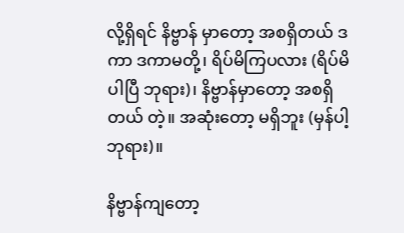လို့ရှိရင် နိဗ္ဗာန် မှာတော့ အစရှိတယ် ဒကာ ဒကာမတို့၊ ရိပ်မိကြပလား (ရိပ်မိပါပြီ ဘုရား)၊ နိဗ္ဗာန်မှာတော့ အစရှိတယ် တဲ့။ အဆုံးတော့ မရှိဘူး (မှန်ပါ့ ဘုရား)။

နိဗ္ဗာန်ကျတော့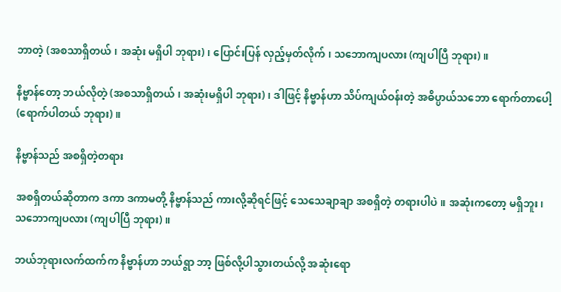ဘာတဲ့ (အစသာရှိတယ်၊ အဆုံး မရှိပါ ဘုရား)၊ ပြောင်းပြန် လှည့်မှတ်လိုက်၊ သဘောကျပလား (ကျပါပြီ ဘုရား)။

နိဗ္ဗာန်တော့ ဘယ်လိုတဲ့ (အစသာရှိတယ်၊ အဆုံးမရှိပါ ဘုရား)၊ ဒါဖြင့် နိဗ္ဗာန်ဟာ သိပ်ကျယ်ဝန်းတဲ့ အဓိပ္ပာယ်သဘော ရောက်တာပေါ့ (ရောက်ပါတယ် ဘုရား)။

နိဗ္ဗာန်သည် အစရှိတဲ့တရား

အစရှိတယ်ဆိုတာက ဒကာ ဒကာမတို့ နိဗ္ဗာန်သည် ကားလို့ဆိုရင်ဖြင့် သေသေချာချာ အစရှိတဲ့ တရားပါပဲ။ အဆုံးကတော့ မရှိဘူး၊ သဘောကျပလား (ကျပါပြီ ဘုရား)။

ဘယ်ဘုရားလက်ထက်က နိဗ္ဗာန်ဟာ ဘယ်ရွာ ဘာ့ ဖြစ်လို့ပါသွားတယ်လို့ အဆုံးရော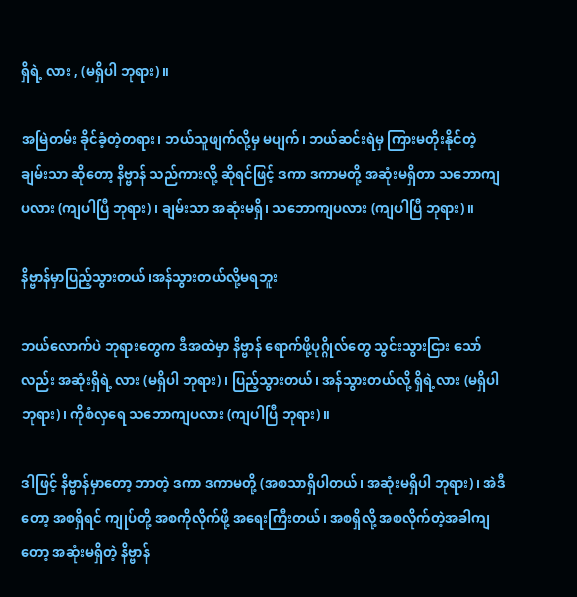ရှိရဲ့ လား , (မရှိပါ ဘုရား)။

အမြဲတမ်း ခိုင်ခံ့တဲ့တရား၊ ဘယ်သူဖျက်လို့မှ မပျက်၊ ဘယ်ဆင်းရဲမှ ကြားမတိုးနိုင်တဲ့ ချမ်းသာ ဆိုတော့ နိဗ္ဗာန် သည်ကားလို့ ဆိုရင်ဖြင့် ဒကာ ဒကာမတို့ အဆုံးမရှိတာ သဘောကျပလား (ကျပါပြီ ဘုရား)၊ ချမ်းသာ အဆုံးမရှိ၊ သဘောကျပလား (ကျပါပြီ ဘုရား)။

နိဗ္ဗာန်မှာပြည့်သွားတယ်၊အန်သွားတယ်လို့မရဘူး

ဘယ်လောက်ပဲ ဘုရားတွေက ဒီအထဲမှာ နိဗ္ဗာန် ရောက်ဖို့ပုဂ္ဂိုလ်တွေ သွင်းသွားငြား သော်လည်း အဆုံးရှိရဲ့ လား (မရှိပါ ဘုရား)၊ ပြည့်သွားတယ်၊ အန်သွားတယ်လို့ ရှိရဲ့လား (မရှိပါ ဘုရား)၊ ကိုစံလှရေ သဘောကျပလား (ကျပါပြီ ဘုရား)။

ဒါဖြင့် နိဗ္ဗာန်မှာတော့ ဘာတဲ့ ဒကာ ဒကာမတို့ (အစသာရှိပါတယ်၊ အဆုံးမရှိပါ ဘုရား)၊ အဲဒီတော့ အစရှိရင် ကျုပ်တို့ အစကိုလိုက်ဖို့ အရေးကြီးတယ်၊ အစရှိလို့ အစလိုက်တဲ့အခါကျတော့ အဆုံးမရှိတဲ့ နိဗ္ဗာန်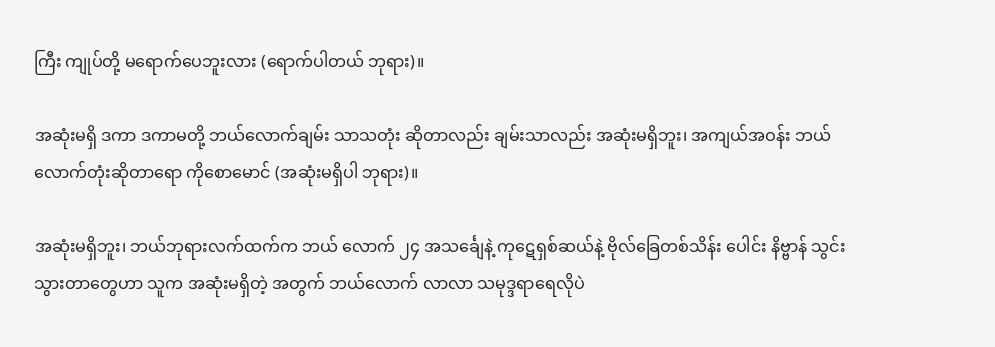ကြီး ကျုပ်တို့ မရောက်ပေဘူးလား (ရောက်ပါတယ် ဘုရား)။

အဆုံးမရှိ ဒကာ ဒကာမတို့ ဘယ်လောက်ချမ်း သာသတုံး ဆိုတာလည်း ချမ်းသာလည်း အဆုံးမရှိဘူး၊ အကျယ်အဝန်း ဘယ်လောက်တုံးဆိုတာရော ကိုစောမောင် (အဆုံးမရှိပါ ဘုရား)။

အဆုံးမရှိဘူး၊ ဘယ်ဘုရားလက်ထက်က ဘယ် လောက် ၂၄ အသင်္ချေနဲ့ ကုဋေရှစ်ဆယ်နဲ့ ဗိုလ်ခြေတစ်သိန်း ပေါင်း နိဗ္ဗာန် သွင်းသွားတာတွေဟာ သူက အဆုံးမရှိတဲ့ အတွက် ဘယ်လောက် လာလာ သမုဒ္ဒရာရေလိုပဲ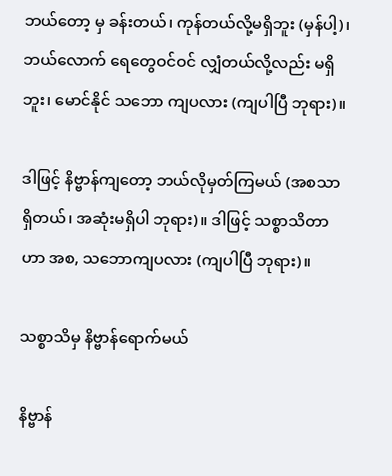ဘယ်တော့ မှ ခန်းတယ်၊ ကုန်တယ်လို့မရှိဘူး (မှန်ပါ့)၊ ဘယ်လောက် ရေတွေဝင်ဝင် လျှံတယ်လို့လည်း မရှိဘူး၊ မောင်နိုင် သဘော ကျပလား (ကျပါပြီ ဘုရား)။

ဒါဖြင့် နိဗ္ဗာန်ကျတော့ ဘယ်လိုမှတ်ကြမယ် (အစသာရှိတယ်၊ အဆုံးမရှိပါ ဘုရား)။ ဒါဖြင့် သစ္စာသိတာဟာ အစ, သဘောကျပလား (ကျပါပြီ ဘုရား)။

သစ္စာသိမှ နိဗ္ဗာန်ရောက်မယ်

နိဗ္ဗာန်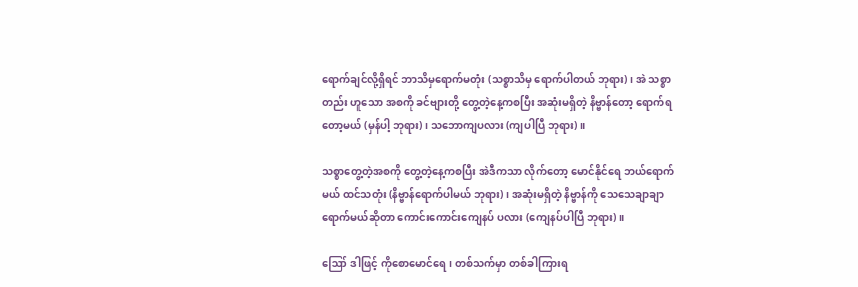ရောက်ချင်လို့ရှိရင် ဘာသိမှရောက်မတုံး (သစ္စာသိမှ ရောက်ပါတယ် ဘုရား)၊ အဲ သစ္စာတည်း ဟူသော အစကို ခင်ဗျားတို့ တွေ့တဲ့နေ့ကစပြီး အဆုံးမရှိတဲ့ နိဗ္ဗာန်တော့ ရောက်ရ တော့မယ် (မှန်ပါ့ ဘုရား)၊ သဘောကျပလား (ကျပါပြီ ဘုရား)။

သစ္စာတွေ့တဲ့အစကို တွေ့တဲ့နေ့ကစပြီး အဲဒီကသာ လိုက်တော့ မောင်နိုင်ရေ ဘယ်ရောက်မယ် ထင်သတုံး (နိဗ္ဗာန်ရောက်ပါမယ် ဘုရား)၊ အဆုံးမရှိတဲ့ နိဗ္ဗာန်ကို သေသေချာချာ ရောက်မယ်ဆိုတာ ကောင်းကောင်းကျေနပ် ပလား (ကျေနပ်ပါပြီ ဘုရား)။

ဪ ဒါဖြင့် ကိုစောမောင်ရေ၊ တစ်သက်မှာ တစ်ခါကြားရ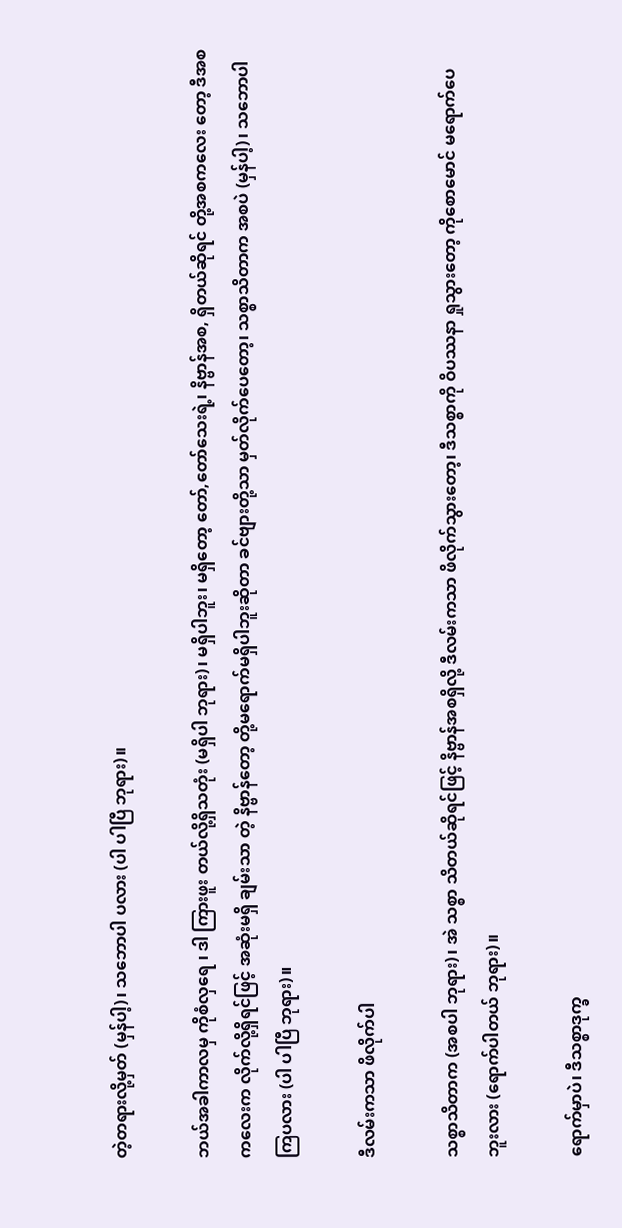တဲ့တရားလို့မှတ် (မှန်ပါ့)၊ သဘောပါ ပလား (ပါ ပါပြီ ဘုရား)။

ဘယ်အခါကာလမှ ကိုစံလှရေ ၊ ဒါ ကြားဖူး တယ်လို့ရှိသတုံး (မရှိပါ ဘုရား)၊ မရှိပါဘူး၊ မရှိတော့ တော်,တော်သေးရဲ့၊ နိဗ္ဗာန်အစ, ရှိတယ်ဆိုရင် တို့အစကလေး တော့ ဒီအစကလေးက လိုက်လို့ရှိရင်ဖြင့် အဆုံးမရှိ ချမ်းသာ တဲ့ နိဗ္ဗာန်တော့ တို့မရောက်မရှိပါဘူးဆိုတာ ခင်ဗျားတို့သာ မှတ်လိုက်ပေတော့၊ သစ္စာသိတာက အစပဲ (မှန်ပါ့)၊ သဘောပါကြပလား (ပါ ပါပြီ ဘုရား)။

ဒီလမ်းကသာ ဖိလိုက်ပါ

သစ္စာသိတာက (အစပါ ဘုရား)၊ အဲ သစ္စာ သိတယ်ဆိုရင်ဖြင့် နိဗ္ဗာန်အစရှိလို့ ဒီလမ်းကသာ ဖိလိုက်သွားတော့၊ ဒီသစ္စာကို ဝိပဿနာ ရှုသွားတော့ ကိုစောမောင် မရောက်ပေဘူးလား (ရောက်ပါတယ် ဘုရား)။

ရောက်မှာပဲ၊ ဒီသစ္စာဒုက္ခ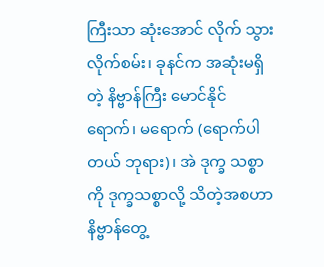ကြီးသာ ဆုံးအောင် လိုက် သွားလိုက်စမ်း၊ ခုနင်က အဆုံးမရှိတဲ့ နိဗ္ဗာန်ကြီး မောင်နိုင် ရောက်၊ မရောက် (ရောက်ပါတယ် ဘုရား)၊ အဲ ဒုက္ခ သစ္စာကို ဒုက္ခသစ္စာလို့ သိတဲ့အစဟာ နိဗ္ဗာန်တွေ့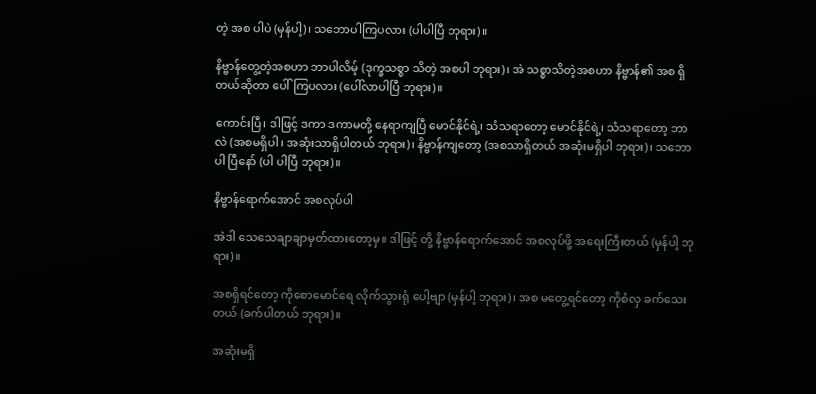တဲ့ အစ ပါပဲ (မှန်ပါ့)၊ သဘောပါကြပလား (ပါပါပြီ ဘုရား)။

နိဗ္ဗာန်တွေ့တဲ့အစဟာ ဘာပါလိမ့် (ဒုက္ခသစ္စာ သိတဲ့ အစပါ ဘုရား)၊ အဲ သစ္စာသိတဲ့အစဟာ နိဗ္ဗာန်၏ အစ ရှိတယ်ဆိုတာ ပေါ်ကြပလား (ပေါ်လာပါပြီ ဘုရား)။

ကောင်းပြီ၊ ဒါဖြင့် ဒကာ ဒကာမတို့ နေရာကျပြီ မောင်နိုင်ရဲ့၊ သံသရာတော့ မောင်နိုင်ရဲ့၊ သံသရာတော့ ဘာ လဲ (အစမရှိပါ၊ အဆုံးသာရှိပါတယ် ဘုရား)၊ နိဗ္ဗာန်ကျတော့ (အစသာရှိတယ် အဆုံးမရှိပါ ဘုရား)၊ သဘောပါ ပြီနော် (ပါ ပါပြီ ဘုရား)။

နိဗ္ဗာန်ရောက်အောင် အစလုပ်ပါ

အဲဒါ သေသေချာချာမှတ်ထားတော့မှ။ ဒါဖြင့် တို့ နိဗ္ဗာန်ရောက်အောင် အစလုပ်ဖို့ အရေးကြီးတယ် (မှန်ပါ့ ဘုရား)။

အစရှိရင်တော့ ကိုစောမောင်ရေ လိုက်သွားရုံ ပေါ့ဗျာ (မှန်ပါ့ ဘုရား)၊ အစ မတွေ့ရင်တော့ ကိုစံလှ ခက်သေးတယ် (ခက်ပါတယ် ဘုရား)။

အဆုံးမရှိ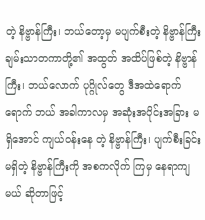တဲ့ နိဗ္ဗာန်ကြီး၊ ဘယ်တော့မှ မပျက်စီးတဲ့ နိဗ္ဗာန်ကြီး ချမ်းသာတကာတို့၏ အထွတ် အထိပ်ဖြစ်တဲ့ နိဗ္ဗာန် ကြီး၊ ဘယ်လောက် ပုဂ္ဂိုလ်တွေ ဒီအထဲရောက်ရောက် ဘယ် အခါကာလမှ အဆုံးအပိုင်းအခြား မရှိအောင် ကျယ်ဝန်းနေ တဲ့ နိဗ္ဗာန်ကြီး၊ ပျက်စီးခြင်းမရှိတဲ့ နိဗ္ဗာန်ကြီးကို အစကလိုက် ကြမှ နေရာကျမယ် ဆိုတာဖြင့်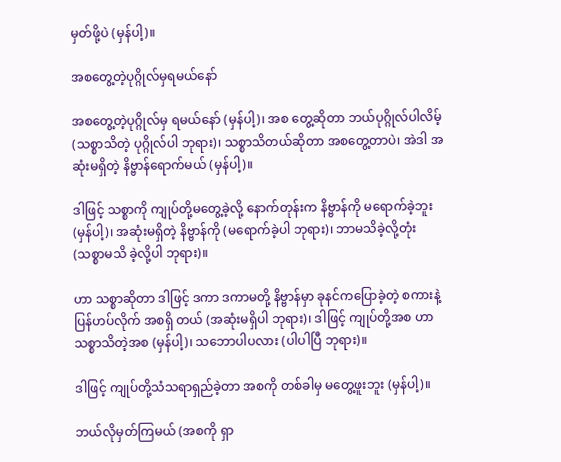မှတ်ဖို့ပဲ (မှန်ပါ့)။

အစတွေ့တဲ့ပုဂ္ဂိုလ်မှရမယ်နော်

အစတွေ့တဲ့ပုဂ္ဂိုလ်မှ ရမယ်နော် (မှန်ပါ့)၊ အစ တွေ့ဆိုတာ ဘယ်ပုဂ္ဂိုလ်ပါလိမ့် (သစ္စာသိတဲ့ ပုဂ္ဂိုလ်ပါ ဘုရား)၊ သစ္စာသိတယ်ဆိုတာ အစတွေ့တာပဲ၊ အဲဒါ အဆုံးမရှိတဲ့ နိဗ္ဗာန်ရောက်မယ် (မှန်ပါ့)။

ဒါဖြင့် သစ္စာကို ကျုပ်တို့မတွေ့ခဲ့လို့ နောက်တုန်းက နိဗ္ဗာန်ကို မရောက်ခဲ့ဘူး (မှန်ပါ့)၊ အဆုံးမရှိတဲ့ နိဗ္ဗာန်ကို (မရောက်ခဲ့ပါ ဘုရား)၊ ဘာမသိခဲ့လို့တုံး (သစ္စာမသိ ခဲ့လို့ပါ ဘုရား)။

ဟာ သစ္စာဆိုတာ ဒါဖြင့် ဒကာ ဒကာမတို့ နိဗ္ဗာန်မှာ ခုနင်ကပြောခဲ့တဲ့ စကားနဲ့ ပြန်ဟပ်လိုက် အစရှိ တယ် (အဆုံးမရှိပါ ဘုရား)၊ ဒါဖြင့် ကျုပ်တို့အစ ဟာ သစ္စာသိတဲ့အစ (မှန်ပါ့)၊ သဘောပါပလား (ပါပါပြီ ဘုရား)။

ဒါဖြင့် ကျုပ်တို့သံသရာရှည်ခဲ့တာ အစကို တစ်ခါမှ မတွေ့ဖူးဘူး (မှန်ပါ့)။

ဘယ်လိုမှတ်ကြမယ် (အစကို ရှာ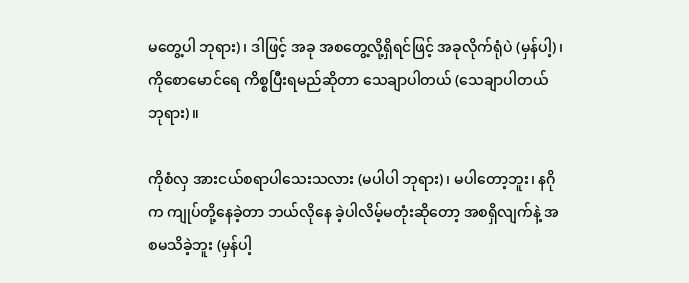မတွေ့ပါ ဘုရား)၊ ဒါဖြင့် အခု အစတွေ့လို့ရှိရင်ဖြင့် အခုလိုက်ရုံပဲ (မှန်ပါ့)၊ ကိုစောမောင်ရေ ကိစ္စပြီးရမည်ဆိုတာ သေချာပါတယ် (သေချာပါတယ် ဘုရား)။

ကိုစံလှ အားငယ်စရာပါသေးသလား (မပါပါ ဘုရား)၊ မပါတော့ဘူး၊ နဂိုက ကျုပ်တို့နေခဲ့တာ ဘယ်လိုနေ ခဲ့ပါလိမ့်မတုံးဆိုတော့ အစရှိလျက်နဲ့ အစမသိခဲ့ဘူး (မှန်ပါ့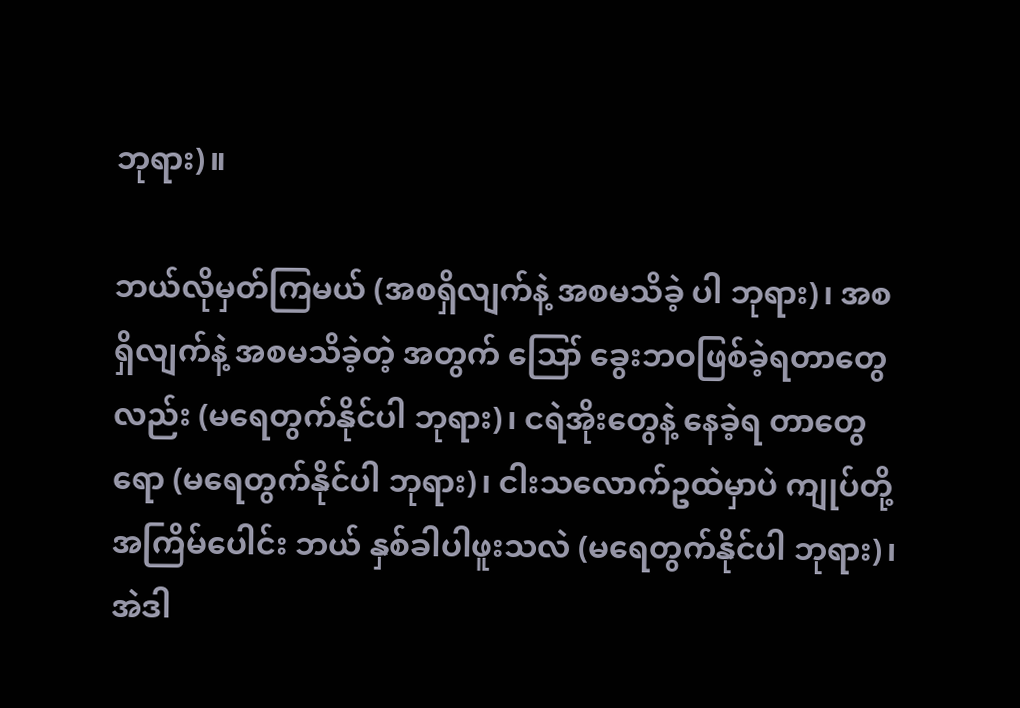ဘုရား)။

ဘယ်လိုမှတ်ကြမယ် (အစရှိလျက်နဲ့ အစမသိခဲ့ ပါ ဘုရား)၊ အစရှိလျက်နဲ့ အစမသိခဲ့တဲ့ အတွက် ဪ ခွေးဘဝဖြစ်ခဲ့ရတာတွေလည်း (မရေတွက်နိုင်ပါ ဘုရား)၊ ငရဲအိုးတွေနဲ့ နေခဲ့ရ တာတွေရော (မရေတွက်နိုင်ပါ ဘုရား)၊ ငါးသလောက်ဥထဲမှာပဲ ကျုပ်တို့ အကြိမ်ပေါင်း ဘယ် နှစ်ခါပါဖူးသလဲ (မရေတွက်နိုင်ပါ ဘုရား)၊ အဲဒါ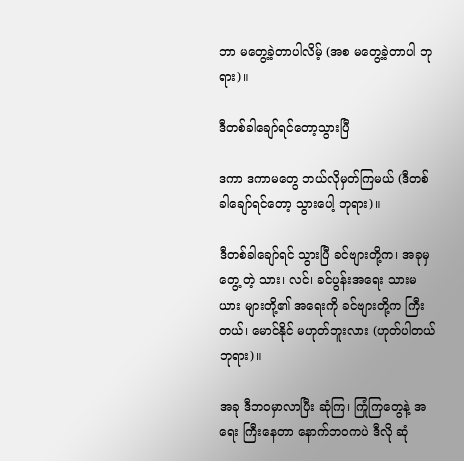ဘာ မတွေ့ခဲ့တာပါလိမ့် (အစ မတွေ့ခဲ့တာပါ ဘုရား)။

ဒီတစ်ခါချော်ရင်တော့သွားပြီ

ဒကာ ဒကာမတွေ ဘယ်လိုမှတ်ကြမယ် (ဒီတစ် ခါချော်ရင်တော့ သွားပေါ့ ဘုရား)။

ဒီတစ်ခါချော်ရင် သွားပြီ ခင်ဗျားတို့က၊ အခုမှတွေ့ တဲ့ သား၊ လင်၊ ခင်ပွန်းအရေး သားမယား များတို့၏ အရေးကို ခင်ဗျားတို့က ကြီးတယ်၊ မောင်နိုင် မဟုတ်ဘူးလား (ဟုတ်ပါတယ် ဘုရား)။

အခု ဒီဘဝမှာလာပြီး ဆုံကြ၊ ကြုံကြတွေနဲ့ အရေး ကြီးနေတာ နောက်ဘဝကပဲ ဒီလို ဆုံ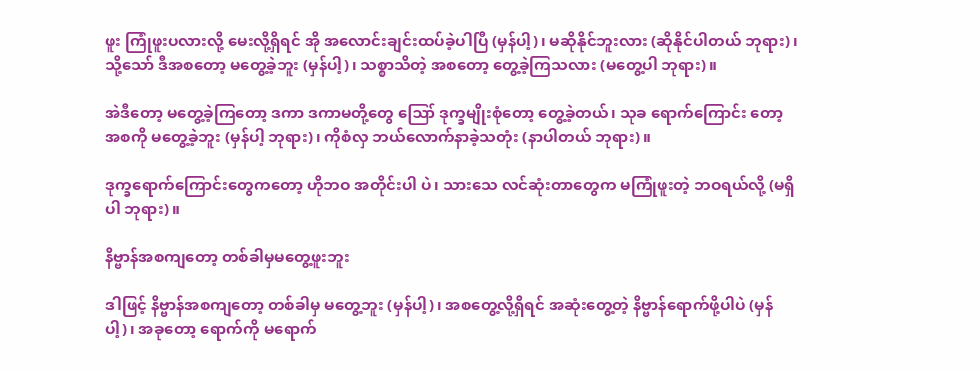ဖူး ကြုံဖူးပလားလို့ မေးလို့ရှိရင် အို အလောင်းချင်းထပ်ခဲ့ပါပြီ (မှန်ပါ့)၊ မဆိုနိုင်ဘူးလား (ဆိုနိုင်ပါတယ် ဘုရား)၊ သို့သော် ဒီအစတော့ မတွေ့ခဲ့ဘူး (မှန်ပါ့)၊ သစ္စာသိတဲ့ အစတော့ တွေ့ခဲ့ကြသလား (မတွေ့ပါ ဘုရား)။

အဲဒီတော့ မတွေ့ခဲ့ကြတော့ ဒကာ ဒကာမတို့တွေ ဪ ဒုက္ခမျိုးစုံတော့ တွေ့ခဲ့တယ်၊ သုခ ရောက်ကြောင်း တော့ အစကို မတွေ့ခဲ့ဘူး (မှန်ပါ့ ဘုရား)၊ ကိုစံလှ ဘယ်လောက်နာခဲ့သတုံး (နာပါတယ် ဘုရား)။

ဒုက္ခရောက်ကြောင်းတွေကတော့ ဟိုဘဝ အတိုင်းပါ ပဲ၊ သားသေ လင်ဆုံးတာတွေက မကြုံဖူးတဲ့ ဘဝရယ်လို့ (မရှိပါ ဘုရား)။

နိဗ္ဗာန်အစကျတော့ တစ်ခါမှမတွေ့ဖူးဘူး

ဒါဖြင့် နိဗ္ဗာန်အစကျတော့ တစ်ခါမှ မတွေ့ဘူး (မှန်ပါ့)၊ အစတွေ့လို့ရှိရင် အဆုံးတွေ့တဲ့ နိဗ္ဗာန်ရောက်ဖို့ပါပဲ (မှန်ပါ့)၊ အခုတော့ ရောက်ကို မရောက်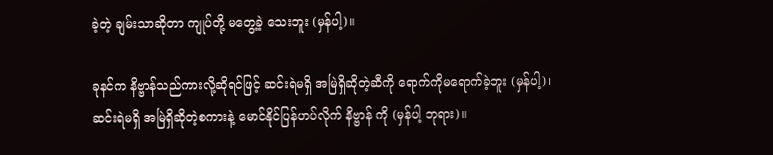ခဲ့တဲ့ ချမ်းသာဆိုတာ ကျုပ်တို့ မတွေ့ခဲ့ သေးဘူး (မှန်ပါ့)။

ခုနင်က နိဗ္ဗာန်သည်ကားလို့ဆိုရင်ဖြင့် ဆင်းရဲမရှိ အမြဲရှိဆိုတဲ့ဆီကို ရောက်ကိုမရောက်ခဲ့ဘူး (မှန်ပါ့)၊ ဆင်းရဲမရှိ အမြဲရှိဆိုတဲ့စကားနဲ့ မောင်နိုင်ပြန်ဟပ်လိုက် နိဗ္ဗာန် ကို (မှန်ပါ့ ဘုရား)။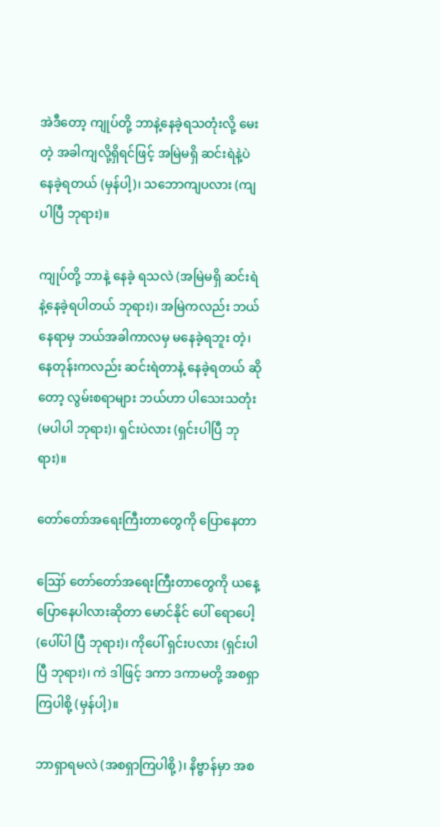အဲဒီတော့ ကျုပ်တို့ ဘာနဲ့နေခဲ့ရသတုံးလို့ မေးတဲ့ အခါကျလို့ရှိရင်ဖြင့် အမြဲမရှိ ဆင်းရဲနဲ့ပဲ နေခဲ့ရတယ် (မှန်ပါ့)၊ သဘောကျပလား (ကျပါပြီ ဘုရား)။

ကျုပ်တို့ ဘာနဲ့ နေခဲ့ ရသလဲ (အမြဲမရှိ ဆင်းရဲနဲ့နေခဲ့ရပါတယ် ဘုရား)၊ အမြဲကလည်း ဘယ်နေရာမှ ဘယ်အခါကာလမှ မနေခဲ့ရဘူး တဲ့၊ နေတုန်းကလည်း ဆင်းရဲတာနဲ့ နေခဲ့ရတယ် ဆိုတော့ လွမ်းစရာများ ဘယ်ဟာ ပါသေးသတုံး (မပါပါ ဘုရား)၊ ရှင်းပဲလား (ရှင်းပါပြီ ဘုရား)။

တော်တော်အရေးကြီးတာတွေကို ပြောနေတာ

ဪ တော်တော်အရေးကြီးတာတွေကို ယနေ့ ပြောနေပါလားဆိုတာ မောင်နိုင် ပေါ် ရောပေါ့ (ပေါ်ပါ ပြီ ဘုရား)၊ ကိုပေါ် ရှင်းပလား (ရှင်းပါပြီ ဘုရား)၊ ကဲ ဒါဖြင့် ဒကာ ဒကာမတို့ အစရှာကြပါစို့ (မှန်ပါ့)။

ဘာရှာရမလဲ (အစရှာကြပါစို့)၊ နိဗ္ဗာန်မှာ အစ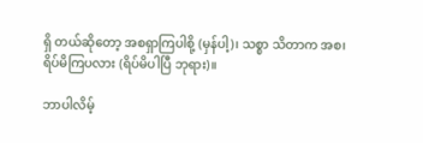ရှိ တယ်ဆိုတော့ အစရှာကြပါစို့ (မှန်ပါ့)၊ သစ္စာ သိတာက အစ၊ ရိပ်မိကြပလား (ရိပ်မိပါပြီ ဘုရား)။

ဘာပါလိမ့်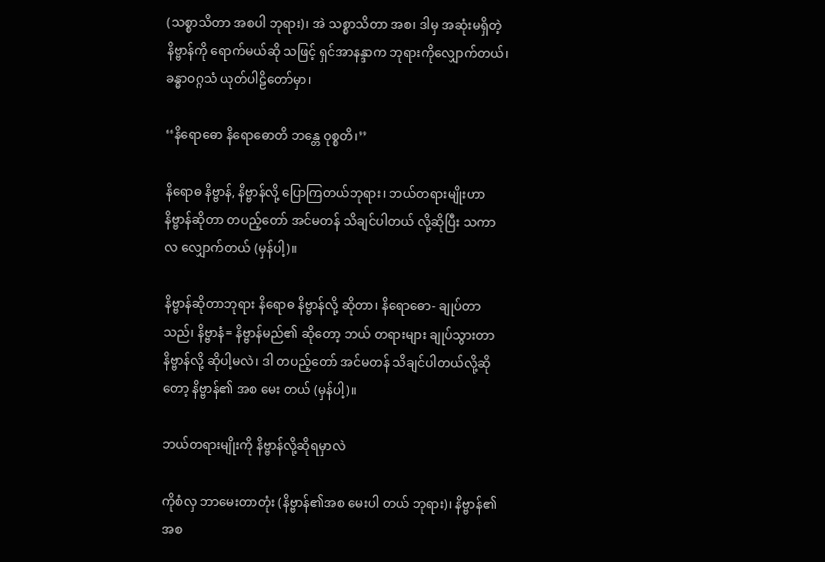(သစ္စာသိတာ အစပါ ဘုရား)၊ အဲ သစ္စာသိတာ အစ၊ ဒါမှ အဆုံးမရှိတဲ့ နိဗ္ဗာန်ကို ရောက်မယ်ဆို သဖြင့် ရှင်အာနန္ဒာက ဘုရားကိုလျှောက်တယ်၊ ခန္ဓာဝဂ္ဂသံ ယုတ်ပါဠိတော်မှာ၊

‘‘နိရောဓော နိရောဓောတိ ဘန္တေ ဝုစ္စတိ၊’’

နိရောဓ နိဗ္ဗာန်, နိဗ္ဗာန်လို့ ပြောကြတယ်ဘုရား၊ ဘယ်တရားမျိုးဟာ နိဗ္ဗာန်ဆိုတာ တပည့်တော် အင်မတန် သိချင်ပါတယ် လို့ဆိုပြီး သကာလ လျှောက်တယ် (မှန်ပါ့)။

နိဗ္ဗာန်ဆိုတာဘုရား နိရောဓ နိဗ္ဗာန်လို့ ဆိုတာ၊ နိရောဓော- ချုပ်တာသည်၊ နိဗ္ဗာနံ= နိဗ္ဗာန်မည်၏ ဆိုတော့ ဘယ် တရားများ ချုပ်သွားတာ နိဗ္ဗာန်လို့ ဆိုပါ့မလဲ၊ ဒါ တပည့်တော် အင်မတန် သိချင်ပါတယ်လို့ဆိုတော့ နိဗ္ဗာန်၏ အစ မေး တယ် (မှန်ပါ့)။

ဘယ်တရားမျိုးကို နိဗ္ဗာန်လို့ဆိုရမှာလဲ

ကိုစံလှ ဘာမေးတာတုံး (နိဗ္ဗာန်၏အစ မေးပါ တယ် ဘုရား)၊ နိဗ္ဗာန်၏အစ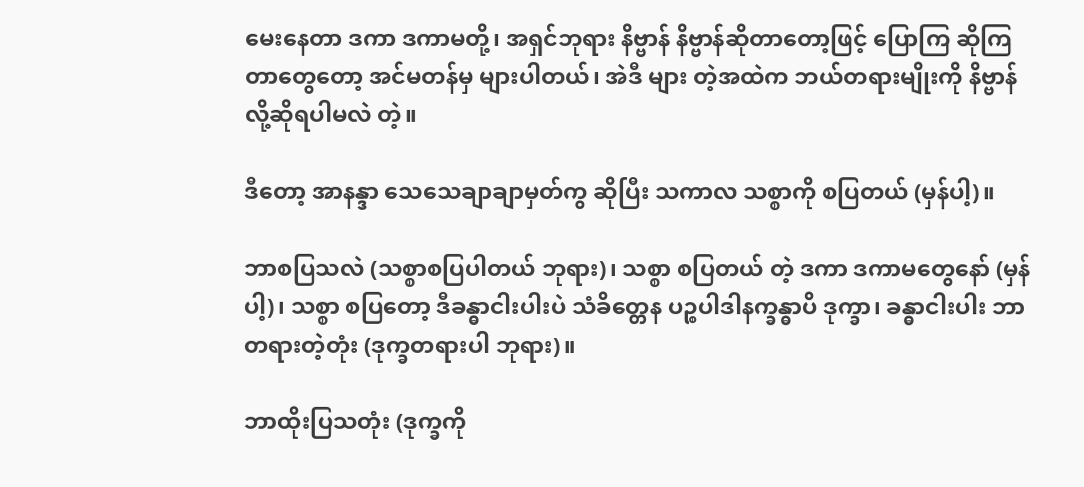မေးနေတာ ဒကာ ဒကာမတို့၊ အရှင်ဘုရား နိဗ္ဗာန် နိဗ္ဗာန်ဆိုတာတော့ဖြင့် ပြောကြ ဆိုကြတာတွေတော့ အင်မတန်မှ များပါတယ်၊ အဲဒီ များ တဲ့အထဲက ဘယ်တရားမျိုးကို နိဗ္ဗာန်လို့ဆိုရပါမလဲ တဲ့။

ဒီတော့ အာနန္ဒာ သေသေချာချာမှတ်ကွ ဆိုပြီး သကာလ သစ္စာကို စပြတယ် (မှန်ပါ့)။

ဘာစပြသလဲ (သစ္စာစပြပါတယ် ဘုရား)၊ သစ္စာ စပြတယ် တဲ့ ဒကာ ဒကာမတွေနော် (မှန်ပါ့)၊ သစ္စာ စပြတော့ ဒီခန္ဓာငါးပါးပဲ သံခိတ္တေန ပဉ္စပါဒါနက္ခန္ဓာပိ ဒုက္ခာ၊ ခန္ဓာငါးပါး ဘာတရားတဲ့တုံး (ဒုက္ခတရားပါ ဘုရား)။

ဘာထိုးပြသတုံး (ဒုက္ခကို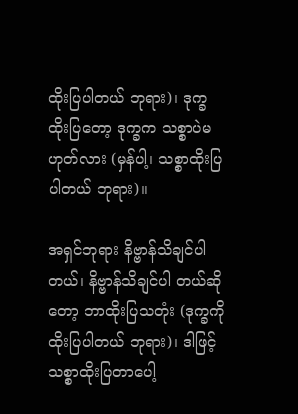ထိုးပြပါတယ် ဘုရား)၊ ဒုက္ခထိုးပြတော့ ဒုက္ခက သစ္စာပဲမဟုတ်လား (မှန်ပါ့၊ သစ္စာထိုးပြပါတယ် ဘုရား)။

အရှင်ဘုရား နိဗ္ဗာန်သိချင်ပါတယ်၊ နိဗ္ဗာန်သိချင်ပါ တယ်ဆိုတော့ ဘာထိုးပြသတုံး (ဒုက္ခကို ထိုးပြပါတယ် ဘုရား)၊ ဒါဖြင့် သစ္စာထိုးပြတာပေါ့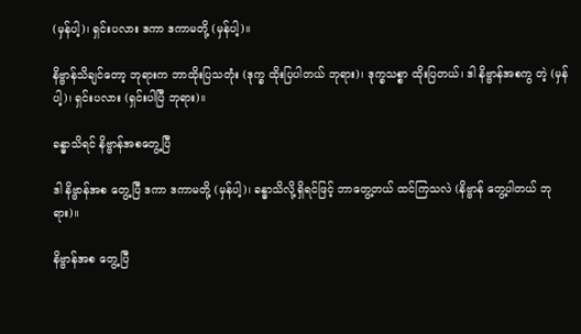(မှန်ပါ့)၊ ရှင်းပလား ဒကာ ဒကာမတို့ (မှန်ပါ့)။

နိဗ္ဗာန်သိချင်တော့ ဘုရားက ဘာထိုးပြသတုံး (ဒုက္ခ ထိုးပြပါတယ် ဘုရား)၊ ဒုက္ခသစ္စာ ထိုးပြတယ်၊ ဒါ နိဗ္ဗာန်အစကွ တဲ့ (မှန်ပါ့)၊ ရှင်းပလား (ရှင်းပါပြီ ဘုရား)။

ခန္ဓာသိရင် နိဗ္ဗာန်အစတွေ့ပြီ

ဒါ နိဗ္ဗာန်အစ တွေ့ပြီ ဒကာ ဒကာမတို့ (မှန်ပါ့)၊ ခန္ဓာသိလို့ရှိရင်ဖြင့် ဘာတွေ့တယ် ထင်ကြသလဲ (နိဗ္ဗာန် တွေ့ပါတယ် ဘုရား)။

နိဗ္ဗာန်အစ တွေ့ပြီ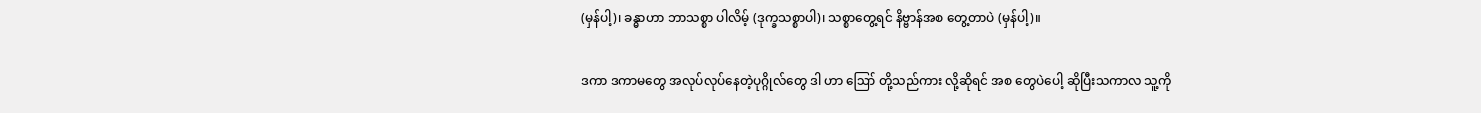(မှန်ပါ့)၊ ခန္ဓာဟာ ဘာသစ္စာ ပါလိမ့် (ဒုက္ခသစ္စာပါ)၊ သစ္စာတွေ့ရင် နိဗ္ဗာန်အစ တွေ့တာပဲ (မှန်ပါ့)။

ဒကာ ဒကာမတွေ အလုပ်လုပ်နေတဲ့ပုဂ္ဂိုလ်တွေ ဒါ ဟာ ဪ တို့သည်ကား လို့ဆိုရင် အစ တွေပဲပေါ့ ဆိုပြီးသကာလ သူ့ကို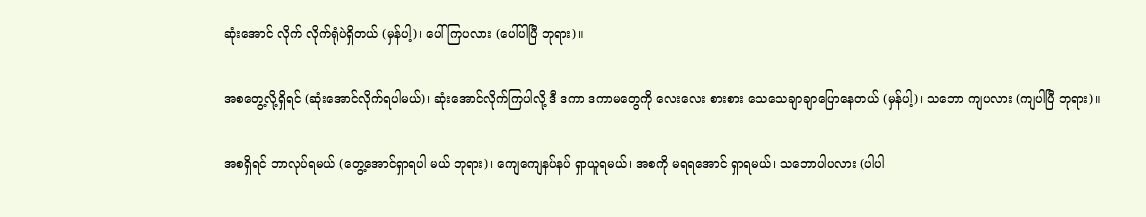ဆုံးအောင် လိုက် လိုက်ရုံပဲရှိတယ် (မှန်ပါ့)၊ ပေါ်ကြပလား (ပေါ်ပါပြီ ဘုရား)။

အစတွေ့လို့ရှိရင် (ဆုံးအောင်လိုက်ရပါမယ်)၊ ဆုံးအောင်လိုက်ကြပါလို့ ဒီ ဒကာ ဒကာမတွေကို လေးလေး စားစား သေသေချာချာပြောနေတယ် (မှန်ပါ့)၊ သဘော ကျပလား (ကျပါပြီ ဘုရား)။

အစရှိရင် ဘာလုပ်ရမယ် (တွေ့အောင်ရှာရပါ မယ် ဘုရား)၊ ကျေကျေနပ်နပ် ရှာယူရမယ်၊ အစကို မရရအောင် ရှာရမယ်၊ သဘောပါပလား (ပါပါ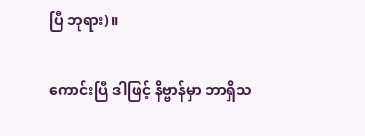ပြီ ဘုရား)။

ကောင်းပြီ ဒါဖြင့် နိဗ္ဗာန်မှာ ဘာရှိသ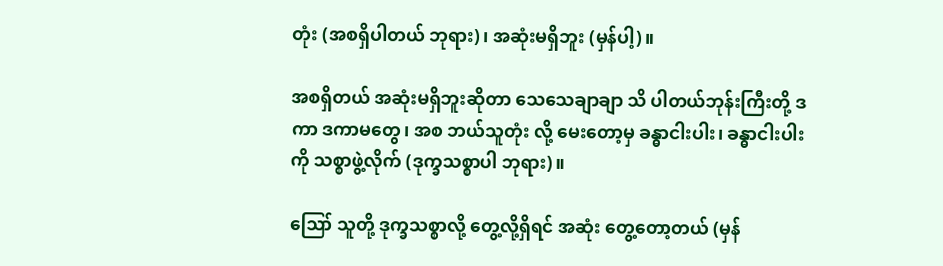တုံး (အစရှိပါတယ် ဘုရား)၊ အဆုံးမရှိဘူး (မှန်ပါ့)။

အစရှိတယ် အဆုံးမရှိဘူးဆိုတာ သေသေချာချာ သိ ပါတယ်ဘုန်းကြီးတို့ ဒကာ ဒကာမတွေ၊ အစ ဘယ်သူတုံး လို့ မေးတော့မှ ခန္ဓာငါးပါး၊ ခန္ဓာငါးပါးကို သစ္စာဖွဲ့လိုက် (ဒုက္ခသစ္စာပါ ဘုရား)။

ဪ သူတို့ ဒုက္ခသစ္စာလို့ တွေ့လို့ရှိရင် အဆုံး တွေ့တော့တယ် (မှန်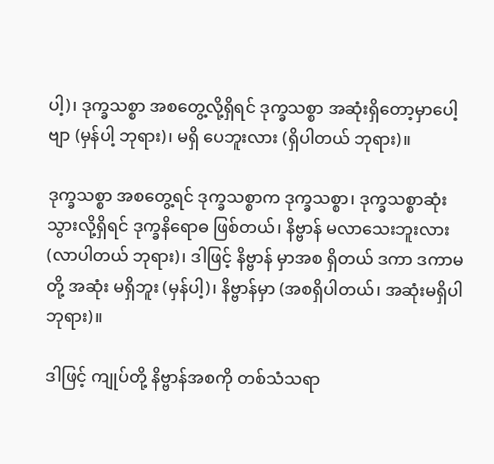ပါ့)၊ ဒုက္ခသစ္စာ အစတွေ့လို့ရှိရင် ဒုက္ခသစ္စာ အဆုံးရှိတော့မှာပေါ့ဗျာ (မှန်ပါ့ ဘုရား)၊ မရှိ ပေဘူးလား (ရှိပါတယ် ဘုရား)။

ဒုက္ခသစ္စာ အစတွေ့ရင် ဒုက္ခသစ္စာက ဒုက္ခသစ္စာ၊ ဒုက္ခသစ္စာဆုံးသွားလို့ရှိရင် ဒုက္ခနိရောဓ ဖြစ်တယ်၊ နိဗ္ဗာန် မလာသေးဘူးလား (လာပါတယ် ဘုရား)၊ ဒါဖြင့် နိဗ္ဗာန် မှာအစ ရှိတယ် ဒကာ ဒကာမတို့ အဆုံး မရှိဘူး (မှန်ပါ့)၊ နိဗ္ဗာန်မှာ (အစရှိပါတယ်၊ အဆုံးမရှိပါ ဘုရား)။

ဒါဖြင့် ကျုပ်တို့ နိဗ္ဗာန်အစကို တစ်သံသရာ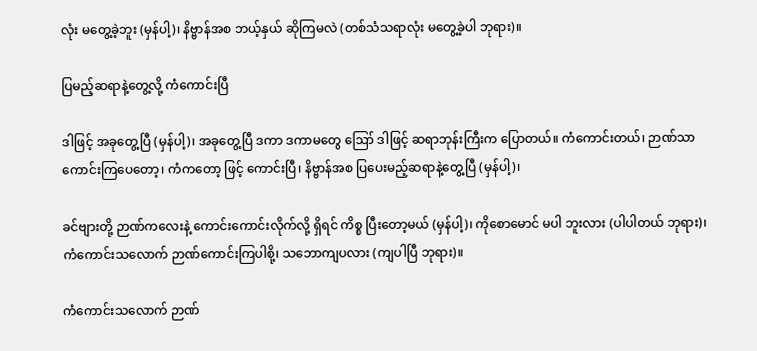လုံး မတွေ့ခဲ့ဘူး (မှန်ပါ့)၊ နိဗ္ဗာန်အစ ဘယ့်နှယ် ဆိုကြမလဲ (တစ်သံသရာလုံး မတွေ့ခဲ့ပါ ဘုရား)။

ပြမည့်ဆရာနဲ့တွေ့လို့ ကံကောင်းပြီ

ဒါဖြင့် အခုတွေ့ပြီ (မှန်ပါ့)၊ အခုတွေ့ပြီ ဒကာ ဒကာမတွေ ဪ ဒါဖြင့် ဆရာဘုန်းကြီးက ပြောတယ်။ ကံကောင်းတယ်၊ ဉာဏ်သာ ကောင်းကြပေတော့၊ ကံကတော့ ဖြင့် ကောင်းပြီ၊ နိဗ္ဗာန်အစ ပြပေးမည့်ဆရာနဲ့တွေ့ပြီ (မှန်ပါ့)၊

ခင်ဗျားတို့ ဉာဏ်ကလေးနဲ့ ကောင်းကောင်းလိုက်လို့ ရှိရင် ကိစ္စ ပြီးတော့မယ် (မှန်ပါ့)၊ ကိုစောမောင် မပါ ဘူးလား (ပါပါတယ် ဘုရား)၊ ကံကောင်းသလောက် ဉာဏ်ကောင်းကြပါစို့၊ သဘောကျပလား (ကျပါပြီ ဘုရား)။

ကံကောင်းသလောက် ဉာဏ်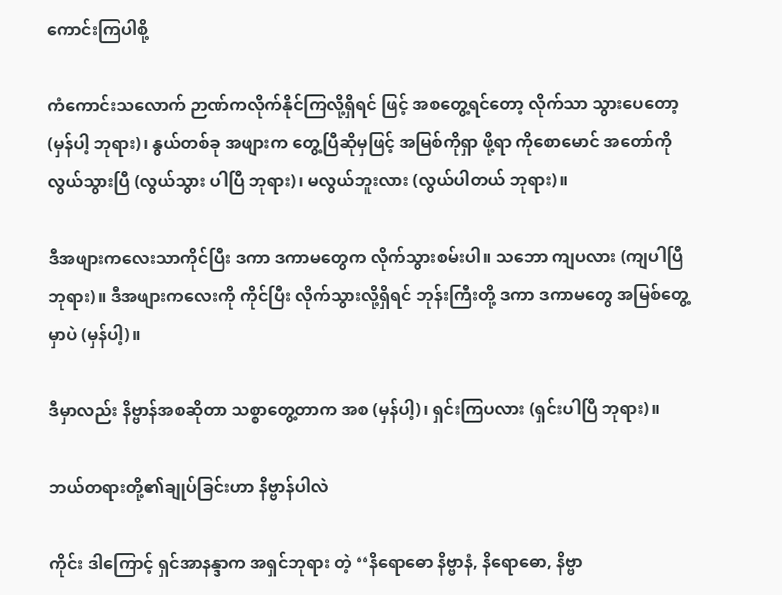ကောင်းကြပါစို့

ကံကောင်းသလောက် ဉာဏ်ကလိုက်နိုင်ကြလို့ရှိရင် ဖြင့် အစတွေ့ရင်တော့ လိုက်သာ သွားပေတော့ (မှန်ပါ့ ဘုရား)၊ နွယ်တစ်ခု အဖျားက တွေ့ပြီဆိုမှဖြင့် အမြစ်ကိုရှာ ဖို့ရာ ကိုစောမောင် အတော်ကို လွယ်သွားပြီ (လွယ်သွား ပါပြီ ဘုရား)၊ မလွယ်ဘူးလား (လွယ်ပါတယ် ဘုရား)။

ဒီအဖျားကလေးသာကိုင်ပြီး ဒကာ ဒကာမတွေက လိုက်သွားစမ်းပါ။ သဘော ကျပလား (ကျပါပြီ ဘုရား)။ ဒီအဖျားကလေးကို ကိုင်ပြီး လိုက်သွားလို့ရှိရင် ဘုန်းကြီးတို့ ဒကာ ဒကာမတွေ အမြစ်တွေ့မှာပဲ (မှန်ပါ့)။

ဒီမှာလည်း နိဗ္ဗာန်အစဆိုတာ သစ္စာတွေ့တာက အစ (မှန်ပါ့)၊ ရှင်းကြပလား (ရှင်းပါပြီ ဘုရား)။

ဘယ်တရားတို့၏ချုပ်ခြင်းဟာ နိဗ္ဗာန်ပါလဲ

ကိုင်း ဒါကြောင့် ရှင်အာနန္ဒာက အရှင်ဘုရား တဲ့ ‘‘နိရောဓော နိဗ္ဗာနံ, နိရောဓော, နိဗ္ဗာ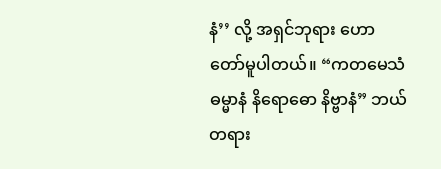နံ’’ လို့ အရှင်ဘုရား ဟောတော်မူပါတယ်။ “ကတမေသံ ဓမ္မာနံ နိရောဓော နိဗ္ဗာနံ” ဘယ်တရား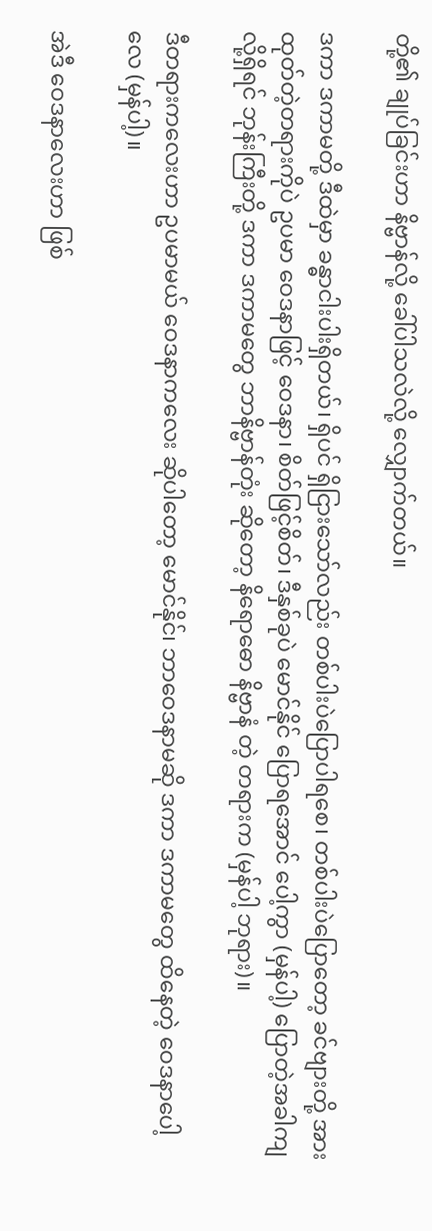တို့၏ ချုပ်ခြင်းဟာ နိဗ္ဗာန်လို့ ခေါ်ပါသလဲလို့ လျှောက်တယ်။

ဒကာ ဒကာမတို့ ဒီထဲမှာ ခန္ဓာငါးပါးရှိတယ်၊ ရှိပင် ရှိငြားသော်လည်း တစ်ပါးပဲပြောပါရစေ၊ တစ်ပါးပဲပြောတော့ ခင်ဗျားတို့ အားထုတ်တဲ့တရားကိုပဲ ဥပမာ ဝေဒနာဖြင့် ဝေဒနာ၊ စိတ်ဖြင့်စိတ်၊ ဒီနှစ်ခုပဲ မောင်နိုင် ပြောရအောင် ပေါ့ကွာ (မှန်ပါ့) ပြောတဲ့အခါကျလို့ရှိရင် ဘုန်းကြီးတို့ ဒကာ ဒကာမတွေ ဘာနိဗ္ဗာန်တုံး ဆိုတော့ နိရောဓော နိဗ္ဗာနံ တဲ့ တရားက (မှန်ပါ့ ဘုရား)။

ဒီတရားကလေးဟာ ဥပမာမယ် ဝေဒနာကလေး ဆိုပါတော့ မောင်နိုင်၊ ဘာဝေဒနာမဆို ဒကာ ဒကာမတွေ ထိနေတဲ့ ဝေဒနာပေါ့လေ (မှန်ပါ့)။

အဲဒီ ဝေဒနာလေးဟာ ဖြစ်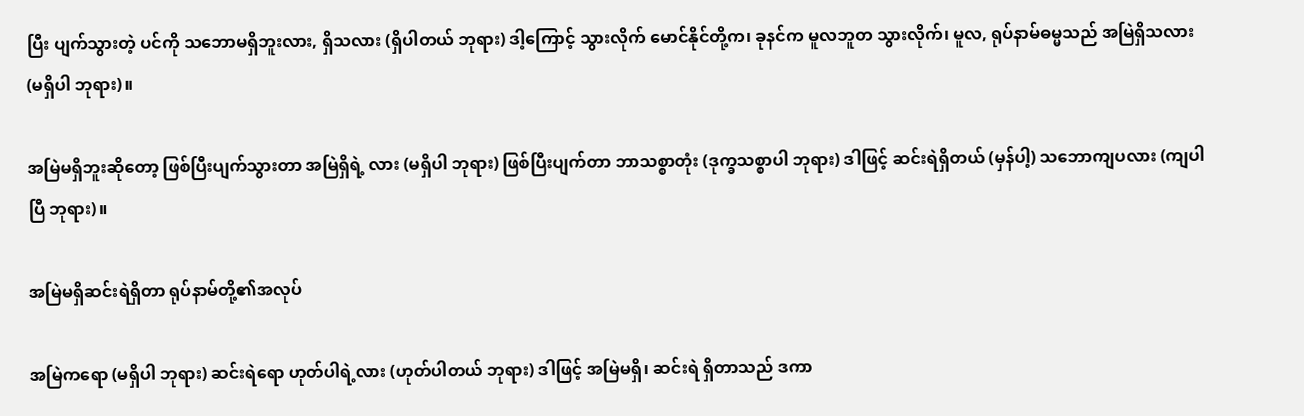ပြီး ပျက်သွားတဲ့ ပင်ကို သဘောမရှိဘူးလား, ရှိသလား (ရှိပါတယ် ဘုရား) ဒါ့ကြောင့် သွားလိုက် မောင်နိုင်တို့က၊ ခုနင်က မူလဘူတ သွားလိုက်၊ မူလ, ရုပ်နာမ်ဓမ္မသည် အမြဲရှိသလား (မရှိပါ ဘုရား)။

အမြဲမရှိဘူးဆိုတော့ ဖြစ်ပြီးပျက်သွားတာ အမြဲရှိရဲ့ လား (မရှိပါ ဘုရား) ဖြစ်ပြီးပျက်တာ ဘာသစ္စာတုံး (ဒုက္ခသစ္စာပါ ဘုရား) ဒါဖြင့် ဆင်းရဲရှိတယ် (မှန်ပါ့) သဘောကျပလား (ကျပါပြီ ဘုရား)။

အမြဲမရှိဆင်းရဲရှိတာ ရုပ်နာမ်တို့၏အလုပ်

အမြဲကရော (မရှိပါ ဘုရား) ဆင်းရဲရော ဟုတ်ပါရဲ့လား (ဟုတ်ပါတယ် ဘုရား) ဒါဖြင့် အမြဲမရှိ၊ ဆင်းရဲ ရှိတာသည် ဒကာ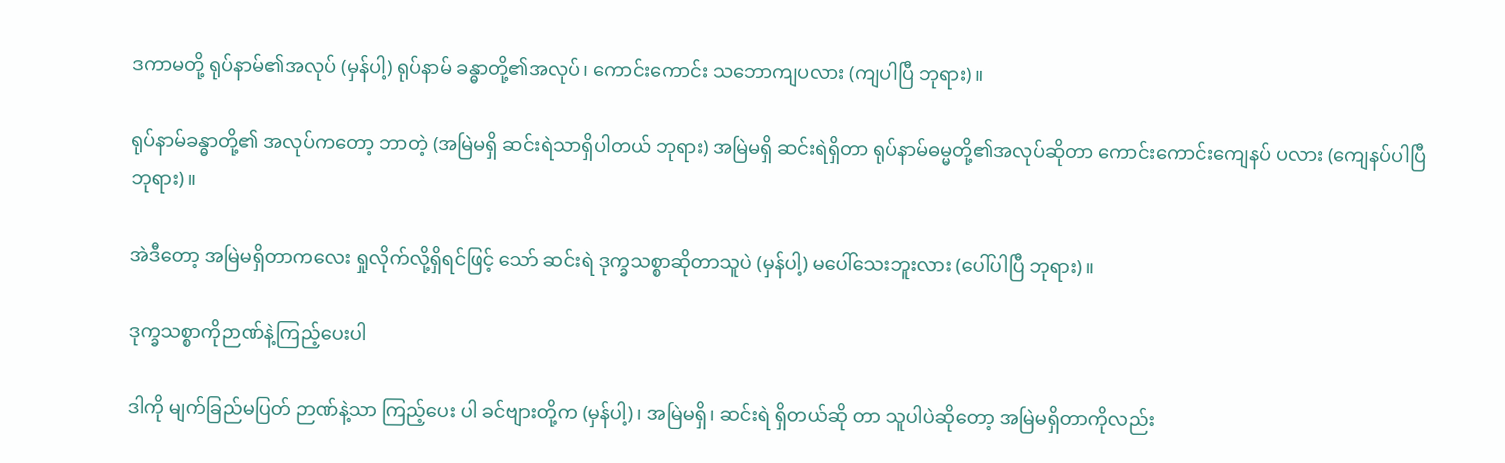ဒကာမတို့ ရုပ်နာမ်၏အလုပ် (မှန်ပါ့) ရုပ်နာမ် ခန္ဓာတို့၏အလုပ်၊ ကောင်းကောင်း သဘောကျပလား (ကျပါပြီ ဘုရား)။

ရုပ်နာမ်ခန္ဓာတို့၏ အလုပ်ကတော့ ဘာတဲ့ (အမြဲမရှိ ဆင်းရဲသာရှိပါတယ် ဘုရား) အမြဲမရှိ ဆင်းရဲရှိတာ ရုပ်နာမ်ဓမ္မတို့၏အလုပ်ဆိုတာ ကောင်းကောင်းကျေနပ် ပလား (ကျေနပ်ပါပြီ ဘုရား)။

အဲဒီတော့ အမြဲမရှိတာကလေး ရှုလိုက်လို့ရှိရင်ဖြင့် သော် ဆင်းရဲ ဒုက္ခသစ္စာဆိုတာသူပဲ (မှန်ပါ့) မပေါ်သေးဘူးလား (ပေါ်ပါပြီ ဘုရား)။

ဒုက္ခသစ္စာကိုဉာဏ်နဲ့ကြည့်ပေးပါ

ဒါကို မျက်ခြည်မပြတ် ဉာဏ်နဲ့သာ ကြည့်ပေး ပါ ခင်ဗျားတို့က (မှန်ပါ့)၊ အမြဲမရှိ၊ ဆင်းရဲ ရှိတယ်ဆို တာ သူပါပဲဆိုတော့ အမြဲမရှိတာကိုလည်း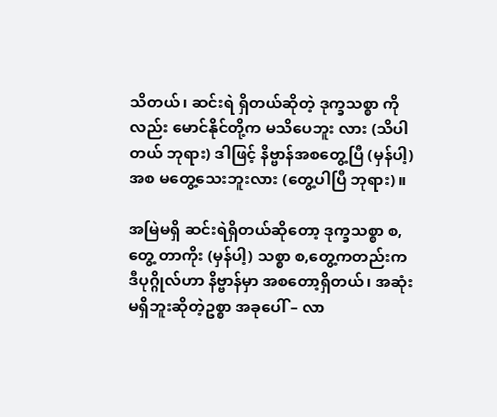သိတယ်၊ ဆင်းရဲ ရှိတယ်ဆိုတဲ့ ဒုက္ခသစ္စာ ကိုလည်း မောင်နိုင်တို့က မသိပေဘူး လား (သိပါတယ် ဘုရား) ဒါဖြင့် နိဗ္ဗာန်အစတွေ့ပြီ (မှန်ပါ့) အစ မတွေ့သေးဘူးလား (တွေ့ပါပြီ ဘုရား)။

အမြဲမရှိ ဆင်းရဲရှိတယ်ဆိုတော့ ဒုက္ခသစ္စာ စ,တွေ့ တာကိုး (မှန်ပါ့) သစ္စာ စ,တွေ့ကတည်းက ဒီပုဂ္ဂိုလ်ဟာ နိဗ္ဗာန်မှာ အစတော့ရှိတယ်၊ အဆုံးမရှိဘူးဆိုတဲ့ဥစ္စာ အခုပေါ် – လာ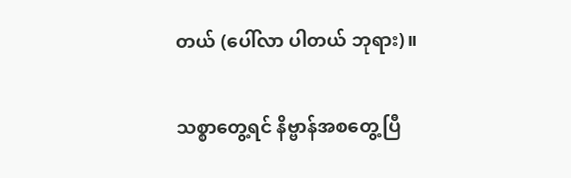တယ် (ပေါ်လာ ပါတယ် ဘုရား)။

သစ္စာတွေ့ရင် နိဗ္ဗာန်အစတွေ့ပြီ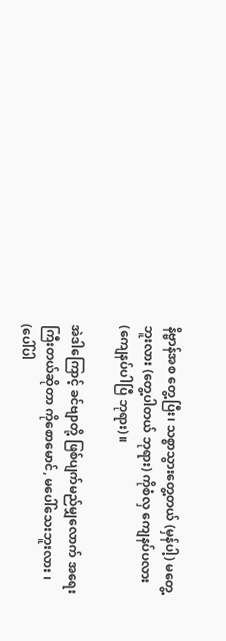နိဗ္ဗာန်အစ တွေ့ပြီး၊ သစ္စာသွားတွေ့တယ် (မှန်ပါ့) မတွေ့ဘူးလား (တွေ့ပါတယ် ဘုရား) ကိုစံလှ ကျေနပ်ပလား (ကျေနပ်ပါပြီ ဘုရား)။

အဲဒါကြောင့် ခင်ဗျာတို့ ဖြစ်ပျက်မည်မျှလောက် အရေးကြီးတယ်ဆိုတာ ကိုစောမောင်, မပေါ်သေးဘူးလား ၊ (ပေါ်ပါ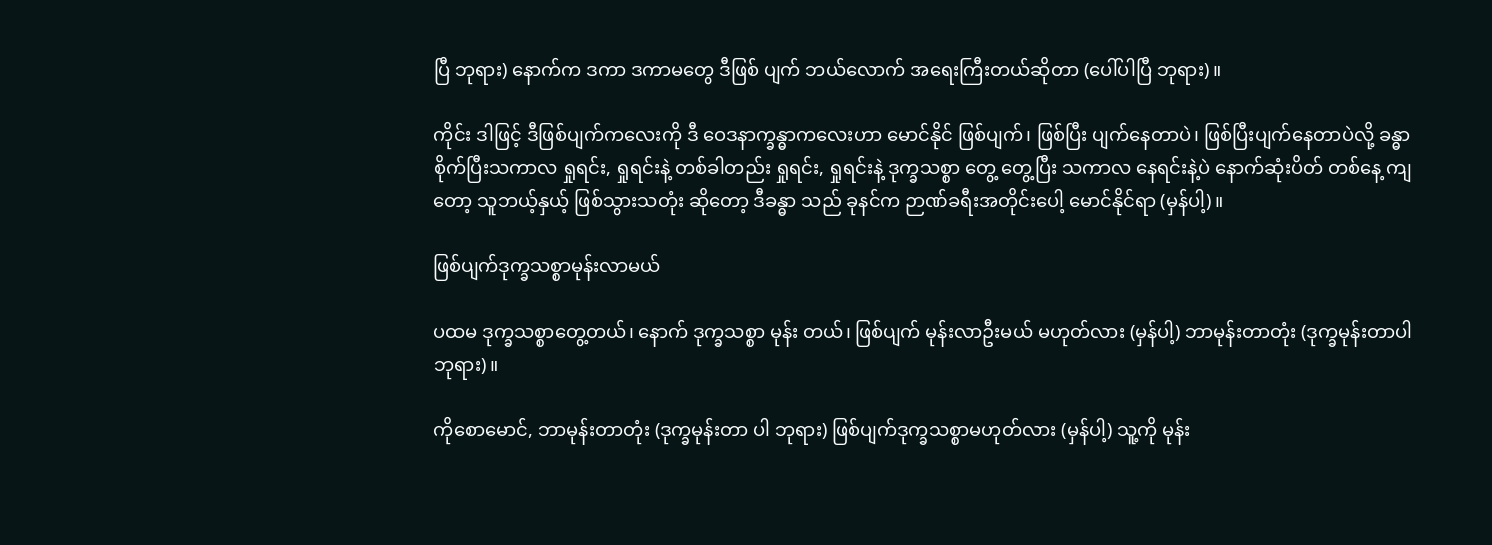ပြီ ဘုရား) နောက်က ဒကာ ဒကာမတွေ ဒီဖြစ် ပျက် ဘယ်လောက် အရေးကြီးတယ်ဆိုတာ (ပေါ်ပါပြီ ဘုရား)။

ကိုင်း ဒါဖြင့် ဒီဖြစ်ပျက်ကလေးကို ဒီ ဝေဒနာက္ခန္ဓာကလေးဟာ မောင်နိုင် ဖြစ်ပျက်၊ ဖြစ်ပြီး ပျက်နေတာပဲ၊ ဖြစ်ပြီးပျက်နေတာပဲလို့ ခန္ဓာစိုက်ပြီးသကာလ ရှုရင်း, ရှုရင်းနဲ့ တစ်ခါတည်း ရှုရင်း, ရှုရင်းနဲ့ ဒုက္ခသစ္စာ တွေ့ တွေ့ပြီး သကာလ နေရင်းနဲ့ပဲ နောက်ဆုံးပိတ် တစ်နေ့ ကျတော့ သူဘယ့်နှယ့် ဖြစ်သွားသတုံး ဆိုတော့ ဒီခန္ဓာ သည် ခုနင်က ဉာဏ်ခရီးအတိုင်းပေါ့ မောင်နိုင်ရာ (မှန်ပါ့)။

ဖြစ်ပျက်ဒုက္ခသစ္စာမုန်းလာမယ်

ပထမ ဒုက္ခသစ္စာတွေ့တယ်၊ နောက် ဒုက္ခသစ္စာ မုန်း တယ်၊ ဖြစ်ပျက် မုန်းလာဦးမယ် မဟုတ်လား (မှန်ပါ့) ဘာမုန်းတာတုံး (ဒုက္ခမုန်းတာပါ ဘုရား)။

ကိုစောမောင်, ဘာမုန်းတာတုံး (ဒုက္ခမုန်းတာ ပါ ဘုရား) ဖြစ်ပျက်ဒုက္ခသစ္စာမဟုတ်လား (မှန်ပါ့) သူ့ကို မုန်း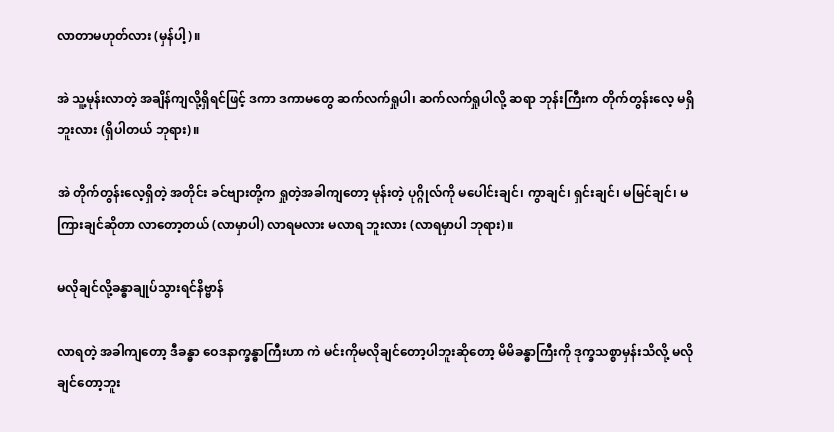လာတာမဟုတ်လား (မှန်ပါ့)။

အဲ သူ့မုန်းလာတဲ့ အချိန်ကျလို့ရှိရင်ဖြင့် ဒကာ ဒကာမတွေ ဆက်လက်ရှုပါ၊ ဆက်လက်ရှုပါလို့ ဆရာ ဘုန်းကြီးက တိုက်တွန်းလေ့ မရှိဘူးလား (ရှိပါတယ် ဘုရား)။

အဲ တိုက်တွန်းလေ့ရှိတဲ့ အတိုင်း ခင်ဗျားတို့က ရှုတဲ့အခါကျတော့ မုန်းတဲ့ ပုဂ္ဂိုလ်ကို မပေါင်းချင်၊ ကွာချင်၊ ရှင်းချင်၊ မမြင်ချင်၊ မကြားချင်ဆိုတာ လာတော့တယ် (လာမှာပါ) လာရမလား မလာရ ဘူးလား (လာရမှာပါ ဘုရား)။

မလိုချင်လို့ခန္ဓာချုပ်သွားရင်နိဗ္ဗာန်

လာရတဲ့ အခါကျတော့ ဒီခန္ဓာ ဝေဒနာက္ခန္ဓာကြီးဟာ ကဲ မင်းကိုမလိုချင်တော့ပါဘူးဆိုတော့ မိမိခန္ဓာကြီးကို ဒုက္ခသစ္စာမှန်းသိလို့ မလိုချင်တော့ဘူး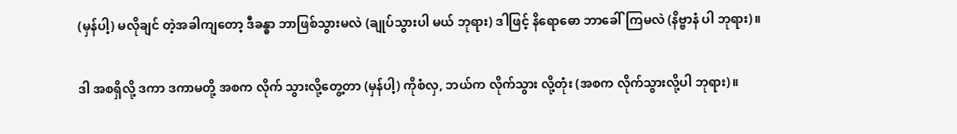(မှန်ပါ့) မလိုချင် တဲ့အခါကျတော့ ဒီခန္ဓာ ဘာဖြစ်သွားမလဲ (ချုပ်သွားပါ မယ် ဘုရား) ဒါဖြင့် နိရောဓော ဘာခေါ်ကြမလဲ (နိဗ္ဗာနံ ပါ ဘုရား)။

ဒါ အစရှိလို့ ဒကာ ဒကာမတို့ အစက လိုက် သွားလို့တွေ့တာ (မှန်ပါ့) ကိုစံလှ, ဘယ်က လိုက်သွား လို့တုံး (အစက လိုက်သွားလို့ပါ ဘုရား)။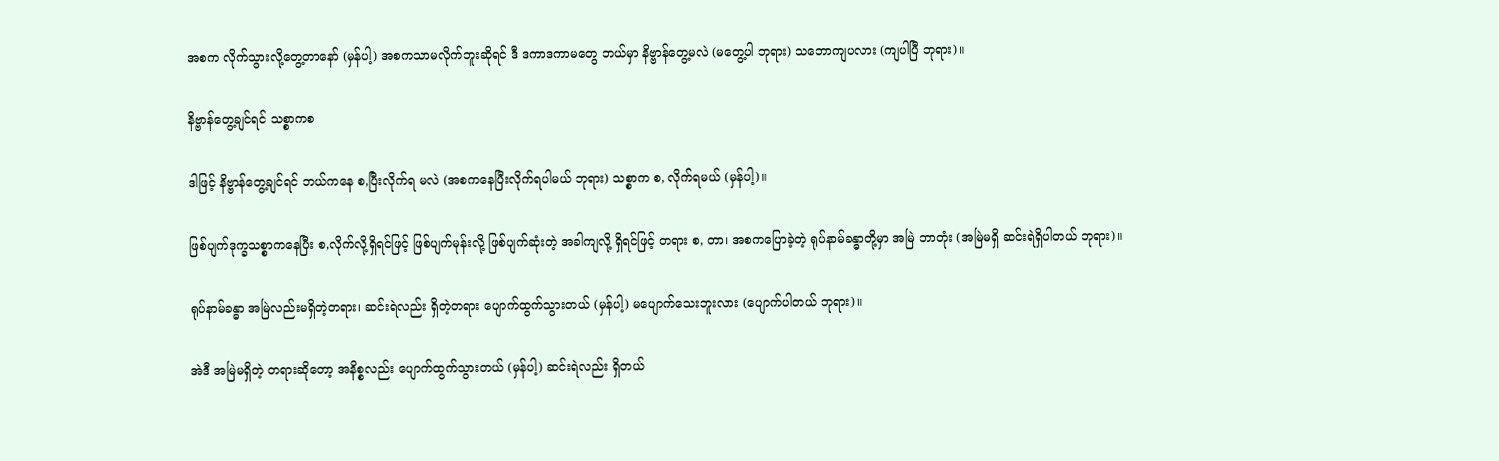အစက လိုက်သွားလို့တွေ့တာနော် (မှန်ပါ့) အစကသာမလိုက်ဘူးဆိုရင် ဒီ ဒကာဒကာမတွေ ဘယ်မှာ နိဗ္ဗာန်တွေ့မလဲ (မတွေ့ပါ ဘုရား) သဘောကျပလား (ကျပါပြီ ဘုရား)။

နိဗ္ဗာန်တွေ့ချင်ရင် သစ္စာကစ

ဒါဖြင့် နိဗ္ဗာန်တွေ့ချင်ရင် ဘယ်ကနေ စ,ပြီးလိုက်ရ မလဲ (အစကနေပြီးလိုက်ရပါမယ် ဘုရား) သစ္စာက စ, လိုက်ရမယ် (မှန်ပါ့)။

ဖြစ်ပျက်ဒုက္ခသစ္စာကနေပြီး စ,လိုက်လို့ရှိရင်ဖြင့် ဖြစ်ပျက်မုန်းလို့ ဖြစ်ပျက်ဆုံးတဲ့ အခါကျလို့ ရှိရင်ဖြင့် တရား စ, တာ၊ အစကပြောခဲ့တဲ့ ရုပ်နာမ်ခန္ဓာတို့မှာ အမြဲ ဘာတုံး (အမြဲမရှိ ဆင်းရဲရှိပါတယ် ဘုရား)။

ရုပ်နာမ်ခန္ဓာ အမြဲလည်းမရှိတဲ့တရား၊ ဆင်းရဲလည်း ရှိတဲ့တရား ပျောက်ထွက်သွားတယ် (မှန်ပါ့) မပျောက်သေးဘူးလား (ပျောက်ပါတယ် ဘုရား)။

အဲဒီ အမြဲမရှိတဲ့ တရားဆိုတော့ အနိစ္စလည်း ပျောက်ထွက်သွားတယ် (မှန်ပါ့) ဆင်းရဲလည်း ရှိတယ်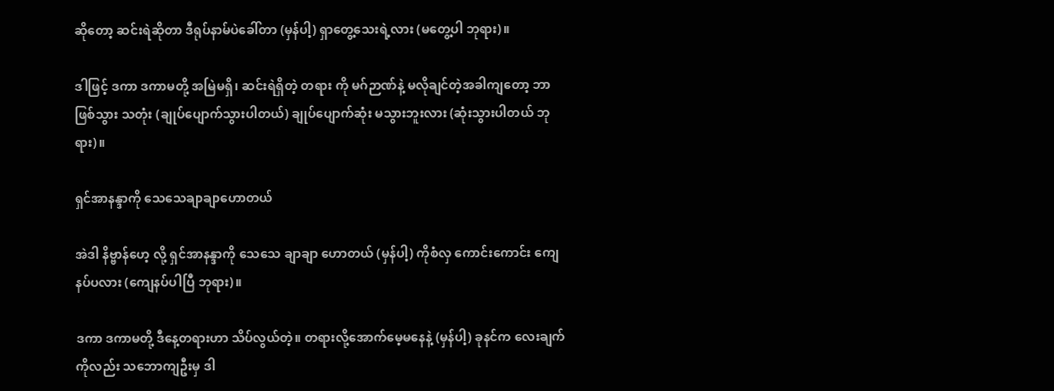ဆိုတော့ ဆင်းရဲဆိုတာ ဒီရုပ်နာမ်ပဲခေါ်တာ (မှန်ပါ့) ရှာတွေ့သေးရဲ့လား (မတွေ့ပါ ဘုရား)။

ဒါဖြင့် ဒကာ ဒကာမတို့ အမြဲမရှိ၊ ဆင်းရဲရှိတဲ့ တရား ကို မဂ်ဉာဏ်နဲ့ မလိုချင်တဲ့အခါကျတော့ ဘာဖြစ်သွား သတုံး (ချုပ်ပျောက်သွားပါတယ်) ချုပ်ပျောက်ဆုံး မသွားဘူးလား (ဆုံးသွားပါတယ် ဘုရား)။

ရှင်အာနန္ဒာကို သေသေချာချာဟောတယ်

အဲဒါ နိဗ္ဗာန်ဟေ့ လို့ ရှင်အာနန္ဒာကို သေသေ ချာချာ ဟောတယ် (မှန်ပါ့) ကိုစံလှ ကောင်းကောင်း ကျေနပ်ပလား (ကျေနပ်ပါပြီ ဘုရား)။

ဒကာ ဒကာမတို့ ဒီနေ့တရားဟာ သိပ်လွယ်တဲ့။ တရားလို့အောက်မေ့မနေနဲ့ (မှန်ပါ့) ခုနင်က လေးချက် ကိုလည်း သဘောကျဦးမှ ဒါ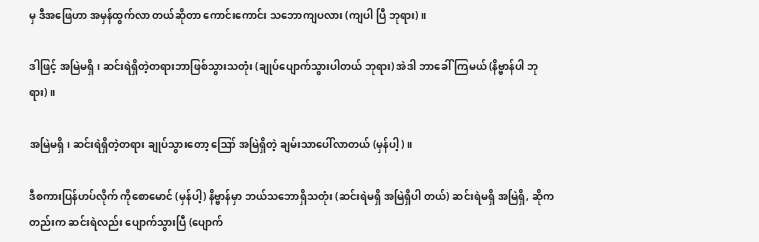မှ ဒီအဖြေဟာ အမှန်ထွက်လာ တယ်ဆိုတာ ကောင်းကောင်း သဘောကျပလား (ကျပါ ပြီ ဘုရား)။

ဒါဖြင့် အမြဲမရှိ၊ ဆင်းရဲရှိတဲ့တရားဘာဖြစ်သွားသတုံး (ချုပ်ပျောက်သွားပါတယ် ဘုရား) အဲဒါ ဘာခေါ်ကြမယ် (နိဗ္ဗာန်ပါ ဘုရား)။

အမြဲမရှိ၊ ဆင်းရဲရှိတဲ့တရား ချုပ်သွားတော့ ဪ အမြဲရှိတဲ့ ချမ်းသာပေါ်လာတယ် (မှန်ပါ့)။

ဒီစကားပြန်ဟပ်လိုက် ကိုစောမောင် (မှန်ပါ့) နိဗ္ဗာန်မှာ ဘယ်သဘောရှိသတုံး (ဆင်းရဲမရှိ အမြဲရှိပါ တယ်) ဆင်းရဲမရှိ အမြဲရှိ, ဆိုကတည်းက ဆင်းရဲလည်း ပျောက်သွားပြီ (ပျောက်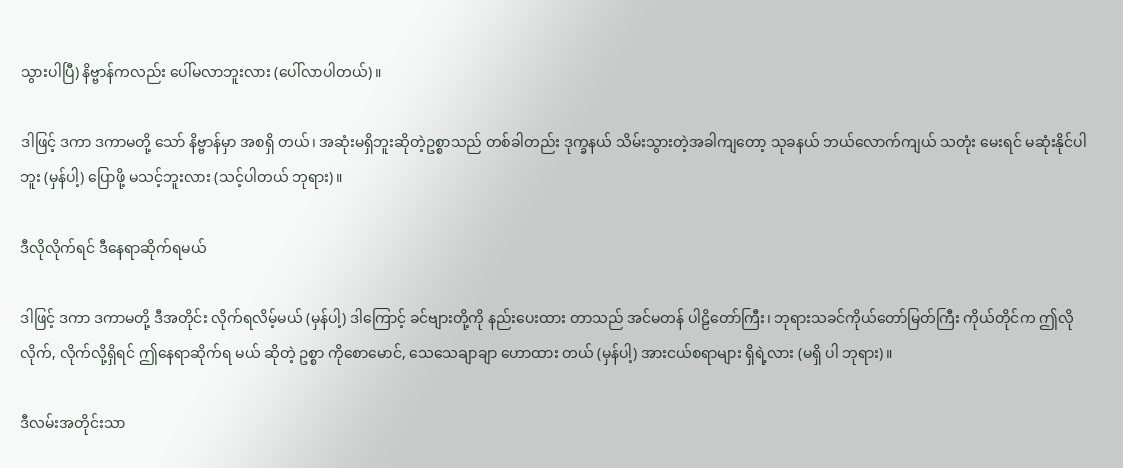သွားပါပြီ) နိဗ္ဗာန်ကလည်း ပေါ်မလာဘူးလား (ပေါ်လာပါတယ်)။

ဒါဖြင့် ဒကာ ဒကာမတို့ သော် နိဗ္ဗာန်မှာ အစရှိ တယ်၊ အဆုံးမရှိဘူးဆိုတဲ့ဥစ္စာသည် တစ်ခါတည်း ဒုက္ခနယ် သိမ်းသွားတဲ့အခါကျတော့ သုခနယ် ဘယ်လောက်ကျယ် သတုံး မေးရင် မဆုံးနိုင်ပါဘူး (မှန်ပါ့) ပြောဖို့ မသင့်ဘူးလား (သင့်ပါတယ် ဘုရား)။

ဒီလိုလိုက်ရင် ဒီနေရာဆိုက်ရမယ်

ဒါဖြင့် ဒကာ ဒကာမတို့ ဒီအတိုင်း လိုက်ရလိမ့်မယ် (မှန်ပါ့) ဒါကြောင့် ခင်ဗျားတို့ကို နည်းပေးထား တာသည် အင်မတန် ပါဠိတော်ကြီး၊ ဘုရားသခင်ကိုယ်တော်မြတ်ကြီး ကိုယ်တိုင်က ဤလို လိုက်, လိုက်လို့ရှိရင် ဤနေရာဆိုက်ရ မယ် ဆိုတဲ့ ဥစ္စာ ကိုစောမောင်, သေသေချာချာ ဟောထား တယ် (မှန်ပါ့) အားငယ်စရာများ ရှိရဲ့လား (မရှိ ပါ ဘုရား)။

ဒီလမ်းအတိုင်းသာ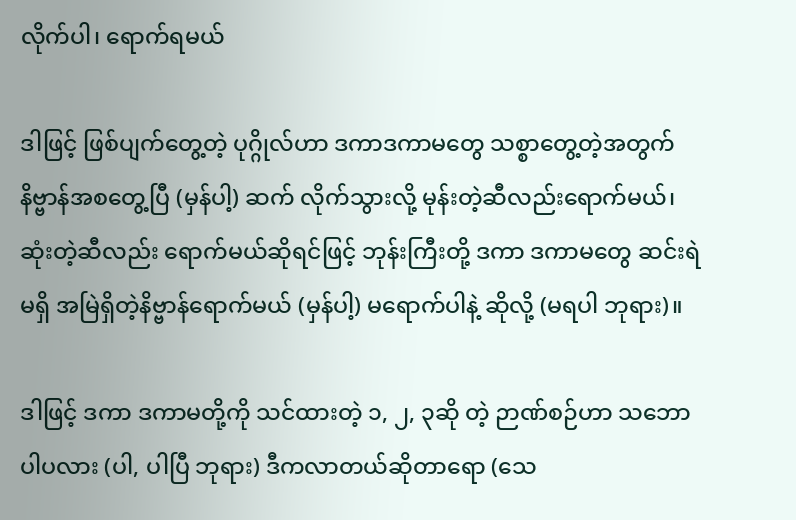လိုက်ပါ၊ ရောက်ရမယ်

ဒါဖြင့် ဖြစ်ပျက်တွေ့တဲ့ ပုဂ္ဂိုလ်ဟာ ဒကာဒကာမတွေ သစ္စာတွေ့တဲ့အတွက် နိဗ္ဗာန်အစတွေ့ပြီ (မှန်ပါ့) ဆက် လိုက်သွားလို့ မုန်းတဲ့ဆီလည်းရောက်မယ်၊ ဆုံးတဲ့ဆီလည်း ရောက်မယ်ဆိုရင်ဖြင့် ဘုန်းကြီးတို့ ဒကာ ဒကာမတွေ ဆင်းရဲ မရှိ အမြဲရှိတဲ့နိဗ္ဗာန်ရောက်မယ် (မှန်ပါ့) မရောက်ပါနဲ့ ဆိုလို့ (မရပါ ဘုရား)။

ဒါဖြင့် ဒကာ ဒကာမတို့ကို သင်ထားတဲ့ ၁, ၂, ၃ဆို တဲ့ ဉာဏ်စဉ်ဟာ သဘောပါပလား (ပါ, ပါပြီ ဘုရား) ဒီကလာတယ်ဆိုတာရော (သေ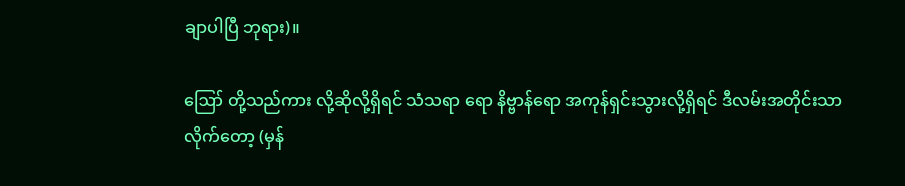ချာပါပြီ ဘုရား)။

ဪ တို့သည်ကား လို့ဆိုလို့ရှိရင် သံသရာ ရော နိဗ္ဗာန်ရော အကုန်ရှင်းသွားလို့ရှိရင် ဒီလမ်းအတိုင်းသာ လိုက်တော့ (မှန်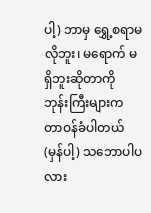ပါ့) ဘာမှ ရွှေ့စရာမလိုဘူး၊ မရောက် မရှိဘူးဆိုတာကို ဘုန်းကြီးများက တာဝန်ခံပါတယ် (မှန်ပါ့) သဘောပါပလား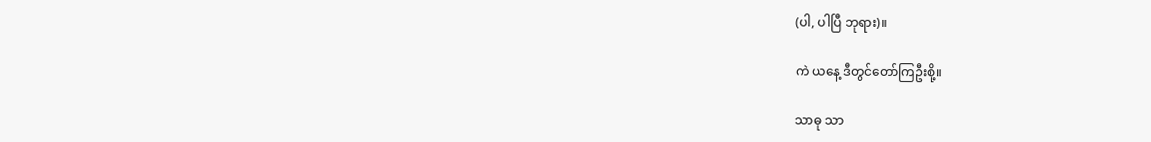(ပါ, ပါပြီ ဘုရား)။

ကဲ ယနေ့ ဒီတွင်တော်ကြဦးစို့။

သာဓု သာ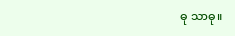ဓု သာဓု။